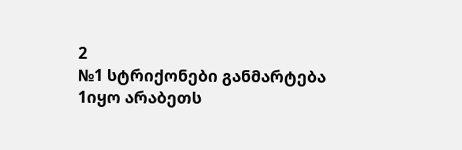2
№1 სტრიქონები განმარტება
1იყო არაბეთს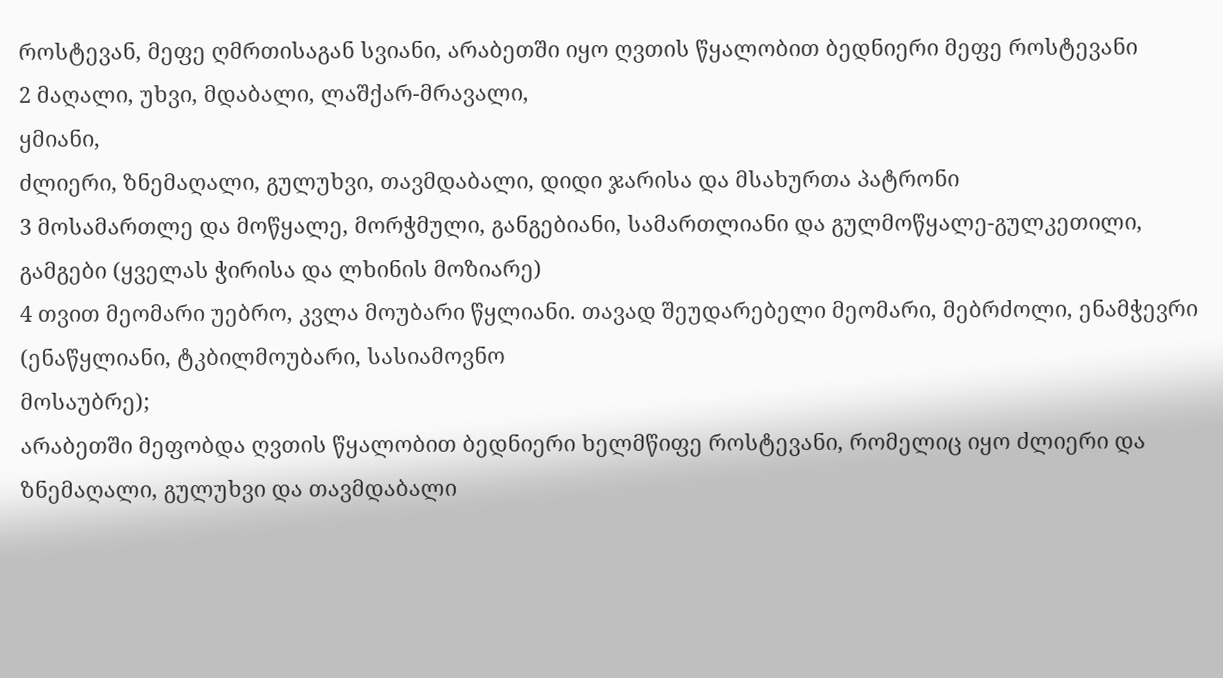როსტევან, მეფე ღმრთისაგან სვიანი, არაბეთში იყო ღვთის წყალობით ბედნიერი მეფე როსტევანი
2 მაღალი, უხვი, მდაბალი, ლაშქარ-მრავალი,
ყმიანი,
ძლიერი, ზნემაღალი, გულუხვი, თავმდაბალი, დიდი ჯარისა და მსახურთა პატრონი
3 მოსამართლე და მოწყალე, მორჭმული, განგებიანი, სამართლიანი და გულმოწყალე-გულკეთილი, გამგები (ყველას ჭირისა და ლხინის მოზიარე)
4 თვით მეომარი უებრო, კვლა მოუბარი წყლიანი. თავად შეუდარებელი მეომარი, მებრძოლი, ენამჭევრი (ენაწყლიანი, ტკბილმოუბარი, სასიამოვნო
მოსაუბრე);
არაბეთში მეფობდა ღვთის წყალობით ბედნიერი ხელმწიფე როსტევანი, რომელიც იყო ძლიერი და ზნემაღალი, გულუხვი და თავმდაბალი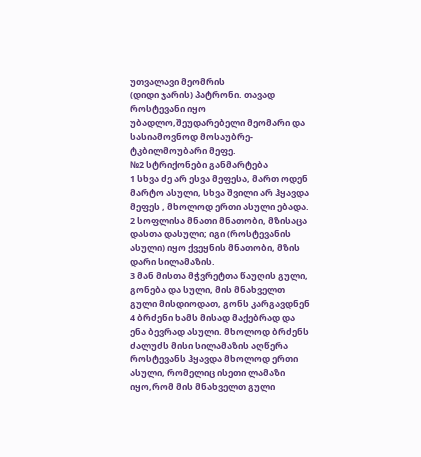უთვალავი მეომრის
(დიდი ჯარის) პატრონი. თავად როსტევანი იყო უბადლო,შეუდარებელი მეომარი და სასიამოვნოდ მოსაუბრე-ტკბილმოუბარი მეფე.
№2 სტრიქონები განმარტება
1 სხვა ძე არ ესვა მეფესა, მართ ოდენ მარტო ასული, სხვა შვილი არ ჰყავდა მეფეს , მხოლოდ ერთი ასული ებადა.
2 სოფლისა მნათი მნათობი, მზისაცა დასთა დასული; იგი (როსტევანის ასული) იყო ქვეყნის მნათობი, მზის დარი სილამაზის.
3 მან მისთა მჭვრეტთა წაუღის გული, გონება და სული, მის მნახველთ გული მისდიოდათ, გონს კარგავდნენ
4 ბრძენი ხამს მისად მაქებრად და ენა ბევრად ასული. მხოლოდ ბრძენს ძალუძს მისი სილამაზის აღწერა
როსტევანს ჰყავდა მხოლოდ ერთი ასული, რომელიც ისეთი ლამაზი იყო,რომ მის მნახველთ გული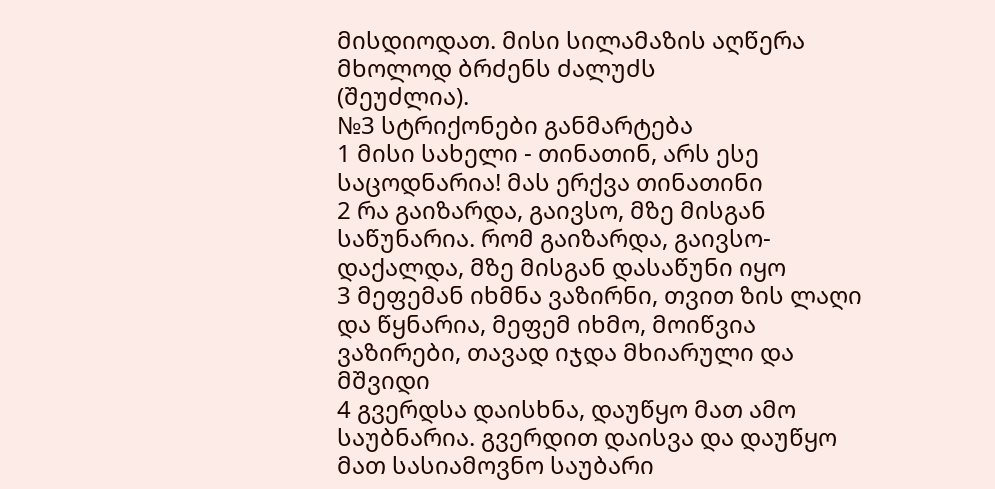მისდიოდათ. მისი სილამაზის აღწერა მხოლოდ ბრძენს ძალუძს
(შეუძლია).
№3 სტრიქონები განმარტება
1 მისი სახელი - თინათინ, არს ესე საცოდნარია! მას ერქვა თინათინი
2 რა გაიზარდა, გაივსო, მზე მისგან საწუნარია. რომ გაიზარდა, გაივსო-დაქალდა, მზე მისგან დასაწუნი იყო
3 მეფემან იხმნა ვაზირნი, თვით ზის ლაღი და წყნარია, მეფემ იხმო, მოიწვია ვაზირები, თავად იჯდა მხიარული და მშვიდი
4 გვერდსა დაისხნა, დაუწყო მათ ამო საუბნარია. გვერდით დაისვა და დაუწყო მათ სასიამოვნო საუბარი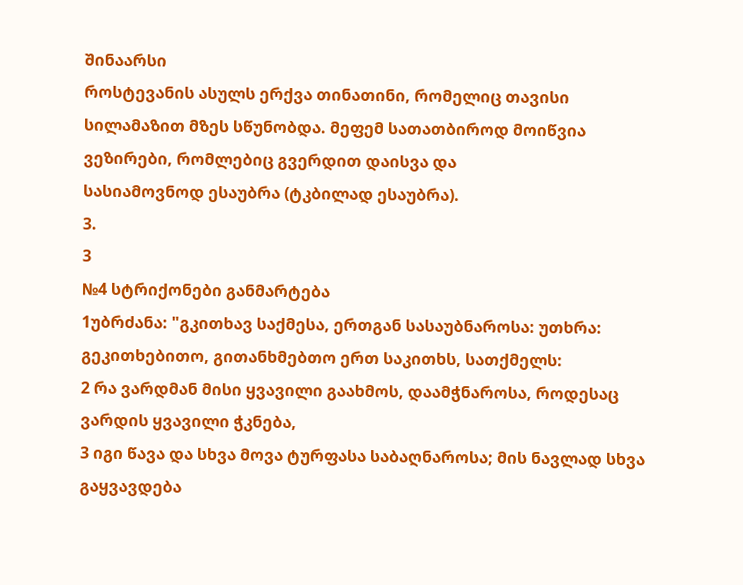შინაარსი
როსტევანის ასულს ერქვა თინათინი, რომელიც თავისი სილამაზით მზეს სწუნობდა. მეფემ სათათბიროდ მოიწვია ვეზირები, რომლებიც გვერდით დაისვა და
სასიამოვნოდ ესაუბრა (ტკბილად ესაუბრა).
3.
3
№4 სტრიქონები განმარტება
1უბრძანა: "გკითხავ საქმესა, ერთგან სასაუბნაროსა: უთხრა: გეკითხებითო, გითანხმებთო ერთ საკითხს, სათქმელს:
2 რა ვარდმან მისი ყვავილი გაახმოს, დაამჭნაროსა, როდესაც ვარდის ყვავილი ჭკნება,
3 იგი წავა და სხვა მოვა ტურფასა საბაღნაროსა; მის ნავლად სხვა გაყვავდება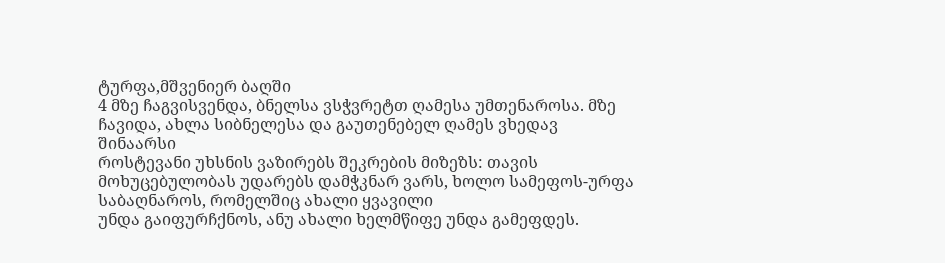ტურფა,მშვენიერ ბაღში
4 მზე ჩაგვისვენდა, ბნელსა ვსჭვრეტთ ღამესა უმთენაროსა. მზე ჩავიდა, ახლა სიბნელესა და გაუთენებელ ღამეს ვხედავ
შინაარსი
როსტევანი უხსნის ვაზირებს შეკრების მიზეზს: თავის მოხუცებულობას უდარებს დამჭკნარ ვარს, ხოლო სამეფოს-ურფა საბაღნაროს, რომელშიც ახალი ყვავილი
უნდა გაიფურჩქნოს, ანუ ახალი ხელმწიფე უნდა გამეფდეს.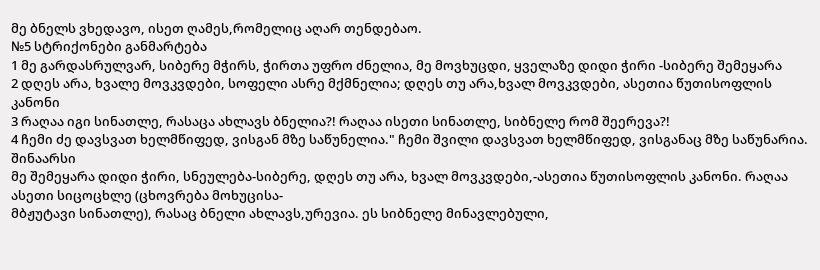მე ბნელს ვხედავო, ისეთ ღამეს,რომელიც აღარ თენდებაო.
№5 სტრიქონები განმარტება
1 მე გარდასრულვარ, სიბერე მჭირს, ჭირთა უფრო ძნელია, მე მოვხუცდი, ყველაზე დიდი ჭირი -სიბერე შემეყარა
2 დღეს არა, ხვალე მოვკვდები, სოფელი ასრე მქმნელია; დღეს თუ არა,ხვალ მოვკვდები, ასეთია წუთისოფლის კანონი
3 რაღაა იგი სინათლე, რასაცა ახლავს ბნელია?! რაღაა ისეთი სინათლე, სიბნელე რომ შეერევა?!
4 ჩემი ძე დავსვათ ხელმწიფედ, ვისგან მზე საწუნელია." ჩემი შვილი დავსვათ ხელმწიფედ, ვისგანაც მზე საწუნარია.
შინაარსი
მე შემეყარა დიდი ჭირი, სნეულება-სიბერე, დღეს თუ არა, ხვალ მოვკვდები,-ასეთია წუთისოფლის კანონი. რაღაა ასეთი სიცოცხლე (ცხოვრება მოხუცისა-
მბჟუტავი სინათლე), რასაც ბნელი ახლავს,ურევია. ეს სიბნელე მინავლებული,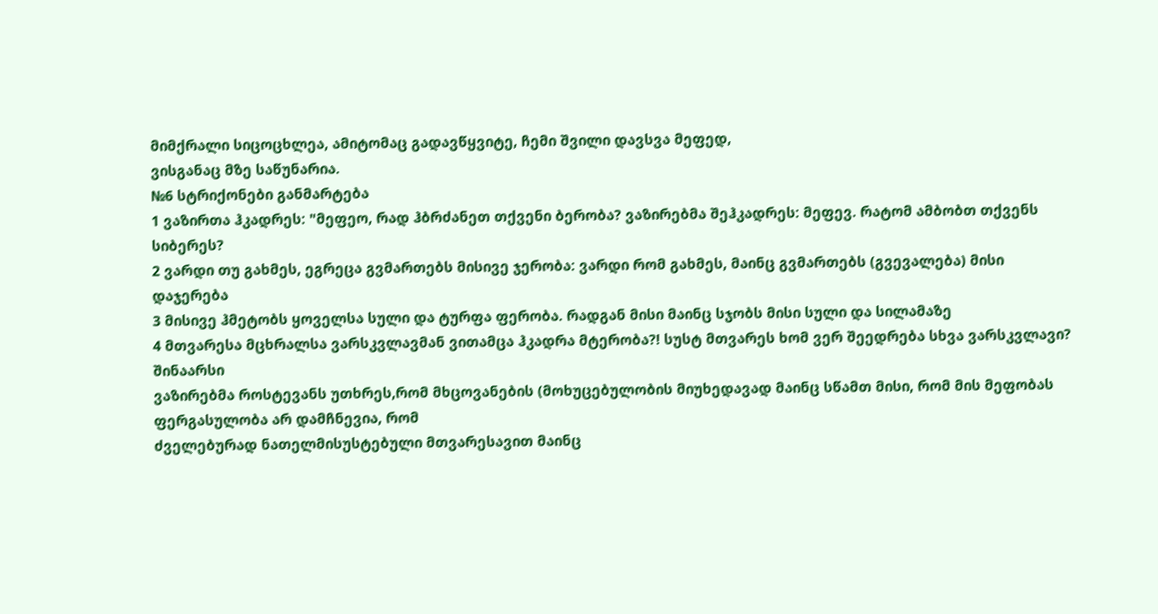მიმქრალი სიცოცხლეა, ამიტომაც გადავწყვიტე, ჩემი შვილი დავსვა მეფედ,
ვისგანაც მზე საწუნარია.
№6 სტრიქონები განმარტება
1 ვაზირთა ჰკადრეს: "მეფეო, რად ჰბრძანეთ თქვენი ბერობა? ვაზირებმა შეჰკადრეს: მეფევ. რატომ ამბობთ თქვენს სიბერეს?
2 ვარდი თუ გახმეს, ეგრეცა გვმართებს მისივე ჯერობა: ვარდი რომ გახმეს, მაინც გვმართებს (გვევალება) მისი დაჯერება
3 მისივე ჰმეტობს ყოველსა სული და ტურფა ფერობა. რადგან მისი მაინც სჯობს მისი სული და სილამაზე
4 მთვარესა მცხრალსა ვარსკვლავმან ვითამცა ჰკადრა მტერობა?! სუსტ მთვარეს ხომ ვერ შეედრება სხვა ვარსკვლავი?
შინაარსი
ვაზირებმა როსტევანს უთხრეს,რომ მხცოვანების (მოხუცებულობის მიუხედავად მაინც სწამთ მისი, რომ მის მეფობას ფერგასულობა არ დამჩნევია, რომ
ძველებურად ნათელმისუსტებული მთვარესავით მაინც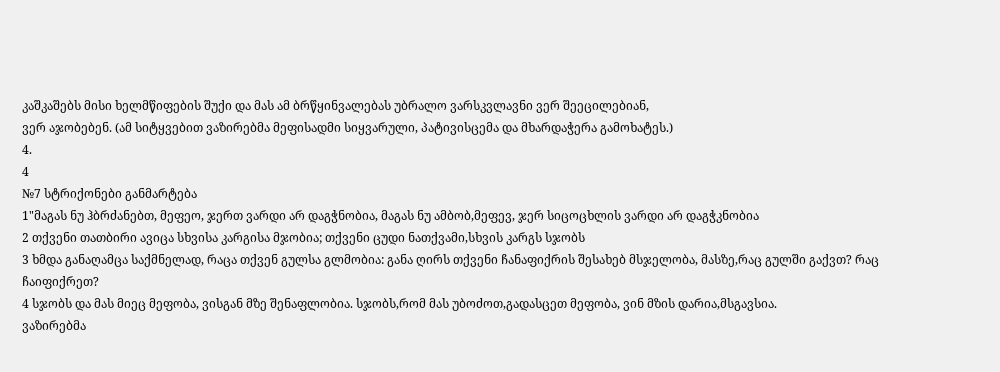კაშკაშებს მისი ხელმწიფების შუქი და მას ამ ბრწყინვალებას უბრალო ვარსკვლავნი ვერ შეეცილებიან,
ვერ აჯობებენ. (ამ სიტყვებით ვაზირებმა მეფისადმი სიყვარული, პატივისცემა და მხარდაჭერა გამოხატეს.)
4.
4
№7 სტრიქონები განმარტება
1"მაგას ნუ ჰბრძანებთ, მეფეო, ჯერთ ვარდი არ დაგჭნობია, მაგას ნუ ამბობ,მეფევ, ჯერ სიცოცხლის ვარდი არ დაგჭკნობია
2 თქვენი თათბირი ავიცა სხვისა კარგისა მჯობია; თქვენი ცუდი ნათქვამი,სხვის კარგს სჯობს
3 ხმდა განაღამცა საქმნელად, რაცა თქვენ გულსა გლმობია: განა ღირს თქვენი ჩანაფიქრის შესახებ მსჯელობა, მასზე,რაც გულში გაქვთ? რაც
ჩაიფიქრეთ?
4 სჯობს და მას მიეც მეფობა, ვისგან მზე შენაფლობია. სჯობს,რომ მას უბოძოთ,გადასცეთ მეფობა, ვინ მზის დარია,მსგავსია.
ვაზირებმა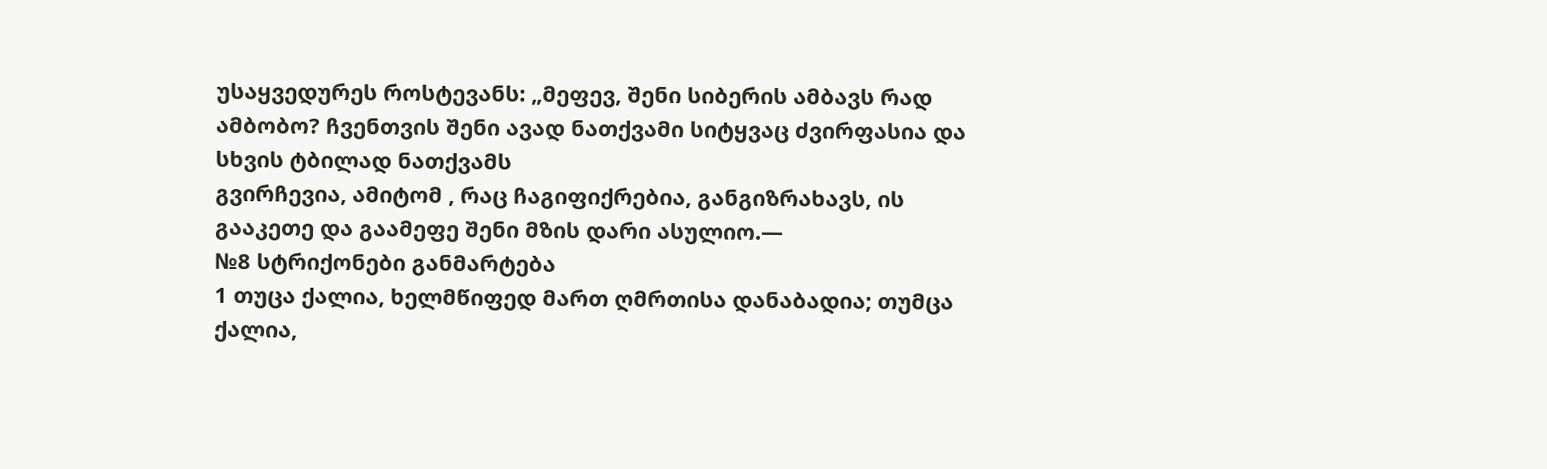უსაყვედურეს როსტევანს: „მეფევ, შენი სიბერის ამბავს რად ამბობო? ჩვენთვის შენი ავად ნათქვამი სიტყვაც ძვირფასია და სხვის ტბილად ნათქვამს
გვირჩევია, ამიტომ , რაც ჩაგიფიქრებია, განგიზრახავს, ის გააკეთე და გაამეფე შენი მზის დარი ასულიო.―
№8 სტრიქონები განმარტება
1 თუცა ქალია, ხელმწიფედ მართ ღმრთისა დანაბადია; თუმცა ქალია,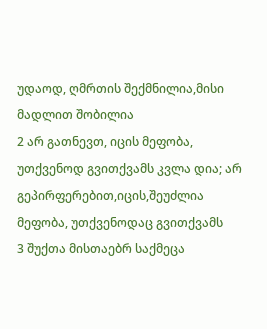უდაოდ, ღმრთის შექმნილია,მისი მადლით შობილია
2 არ გათნევთ, იცის მეფობა, უთქვენოდ გვითქვამს კვლა დია; არ გეპირფერებით,იცის,შეუძლია მეფობა, უთქვენოდაც გვითქვამს
3 შუქთა მისთაებრ საქმეცა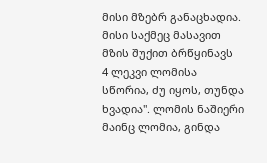მისი მზებრ განაცხადია. მისი საქმეც მასავით მზის შუქით ბრწყინავს
4 ლეკვი ლომისა სწორია, ძუ იყოს, თუნდა ხვადია". ლომის ნაშიერი მაინც ლომია, გინდა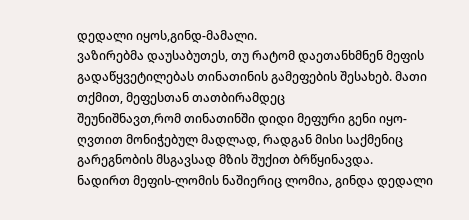დედალი იყოს,გინდ-მამალი.
ვაზირებმა დაუსაბუთეს, თუ რატომ დაეთანხმნენ მეფის გადაწყვეტილებას თინათინის გამეფების შესახებ. მათი თქმით, მეფესთან თათბირამდეც
შეუნიშნავთ,რომ თინათინში დიდი მეფური გენი იყო-ღვთით მონიჭებულ მადლად, რადგან მისი საქმენიც გარეგნობის მსგავსად მზის შუქით ბრწყინავდა.
ნადირთ მეფის-ლომის ნაშიერიც ლომია, გინდა დედალი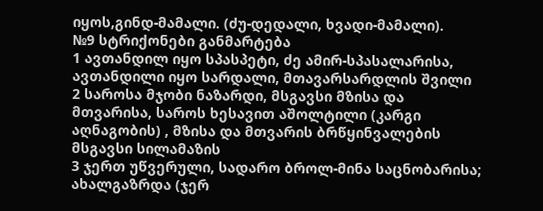იყოს,გინდ-მამალი. (ძუ-დედალი, ხვადი-მამალი).
№9 სტრიქონები განმარტება
1 ავთანდილ იყო სპასპეტი, ძე ამირ-სპასალარისა, ავთანდილი იყო სარდალი, მთავარსარდლის შვილი
2 საროსა მჯობი ნაზარდი, მსგავსი მზისა და მთვარისა, საროს ხესავით აშოლტილი (კარგი აღნაგობის) , მზისა და მთვარის ბრწყინვალების
მსგავსი სილამაზის
3 ჯერთ უწვერული, სადარო ბროლ-მინა საცნობარისა; ახალგაზრდა (ჯერ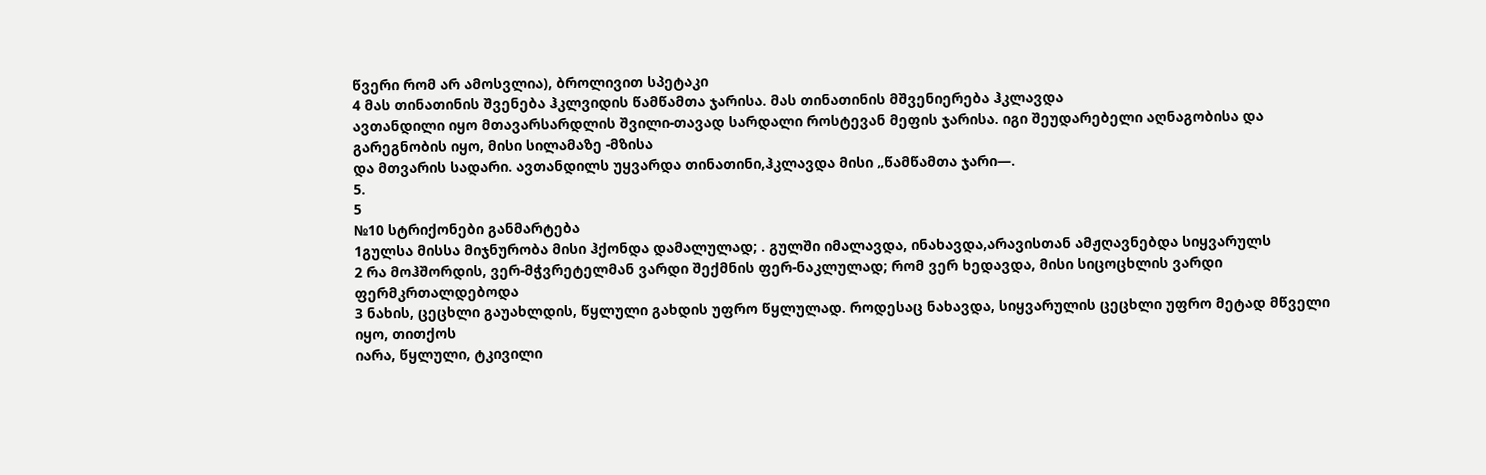წვერი რომ არ ამოსვლია), ბროლივით სპეტაკი
4 მას თინათინის შვენება ჰკლვიდის წამწამთა ჯარისა. მას თინათინის მშვენიერება ჰკლავდა
ავთანდილი იყო მთავარსარდლის შვილი-თავად სარდალი როსტევან მეფის ჯარისა. იგი შეუდარებელი აღნაგობისა და გარეგნობის იყო, მისი სილამაზე -მზისა
და მთვარის სადარი. ავთანდილს უყვარდა თინათინი,ჰკლავდა მისი „წამწამთა ჯარი―.
5.
5
№10 სტრიქონები განმარტება
1გულსა მისსა მიჯნურობა მისი ჰქონდა დამალულად; . გულში იმალავდა, ინახავდა,არავისთან ამჟღავნებდა სიყვარულს
2 რა მოჰშორდის, ვერ-მჭვრეტელმან ვარდი შექმნის ფერ-ნაკლულად; რომ ვერ ხედავდა, მისი სიცოცხლის ვარდი ფერმკრთალდებოდა
3 ნახის, ცეცხლი გაუახლდის, წყლული გახდის უფრო წყლულად. როდესაც ნახავდა, სიყვარულის ცეცხლი უფრო მეტად მწველი იყო, თითქოს
იარა, წყლული, ტკივილი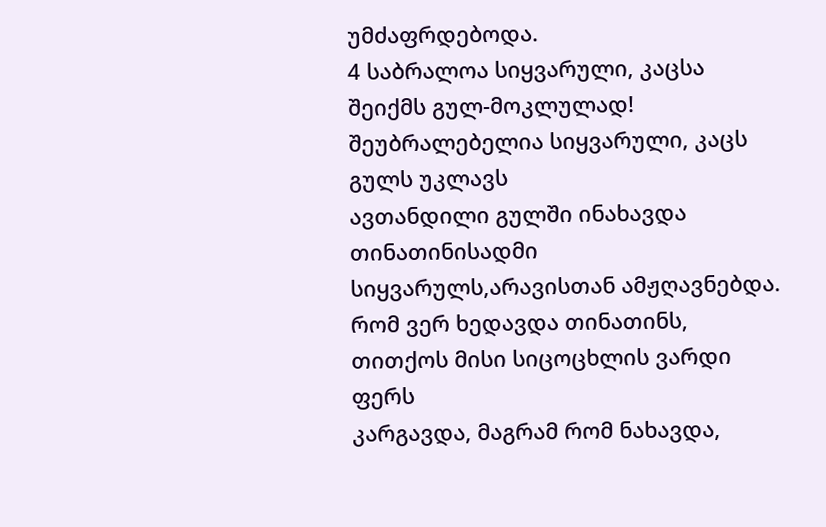უმძაფრდებოდა.
4 საბრალოა სიყვარული, კაცსა შეიქმს გულ-მოკლულად! შეუბრალებელია სიყვარული, კაცს გულს უკლავს
ავთანდილი გულში ინახავდა თინათინისადმი სიყვარულს,არავისთან ამჟღავნებდა. რომ ვერ ხედავდა თინათინს, თითქოს მისი სიცოცხლის ვარდი ფერს
კარგავდა, მაგრამ რომ ნახავდა,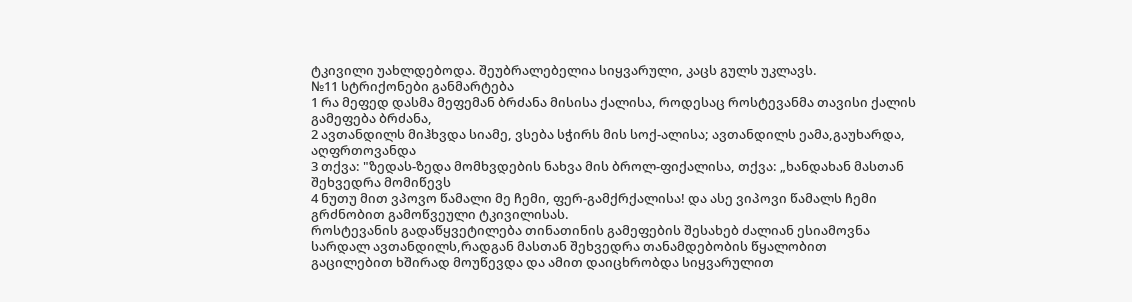ტკივილი უახლდებოდა. შეუბრალებელია სიყვარული, კაცს გულს უკლავს.
№11 სტრიქონები განმარტება
1 რა მეფედ დასმა მეფემან ბრძანა მისისა ქალისა, როდესაც როსტევანმა თავისი ქალის გამეფება ბრძანა,
2 ავთანდილს მიჰხვდა სიამე, ვსება სჭირს მის სოქ-ალისა; ავთანდილს ეამა,გაუხარდა, აღფრთოვანდა
3 თქვა: "ზედას-ზედა მომხვდების ნახვა მის ბროლ-ფიქალისა, თქვა: „ხანდახან მასთან შეხვედრა მომიწევს
4 ნუთუ მით ვპოვო წამალი მე ჩემი, ფერ-გამქრქალისა! და ასე ვიპოვი წამალს ჩემი გრძნობით გამოწვეული ტკივილისას.
როსტევანის გადაწყვეტილება თინათინის გამეფების შესახებ ძალიან ესიამოვნა სარდალ ავთანდილს,რადგან მასთან შეხვედრა თანამდებობის წყალობით
გაცილებით ხშირად მოუწევდა და ამით დაიცხრობდა სიყვარულით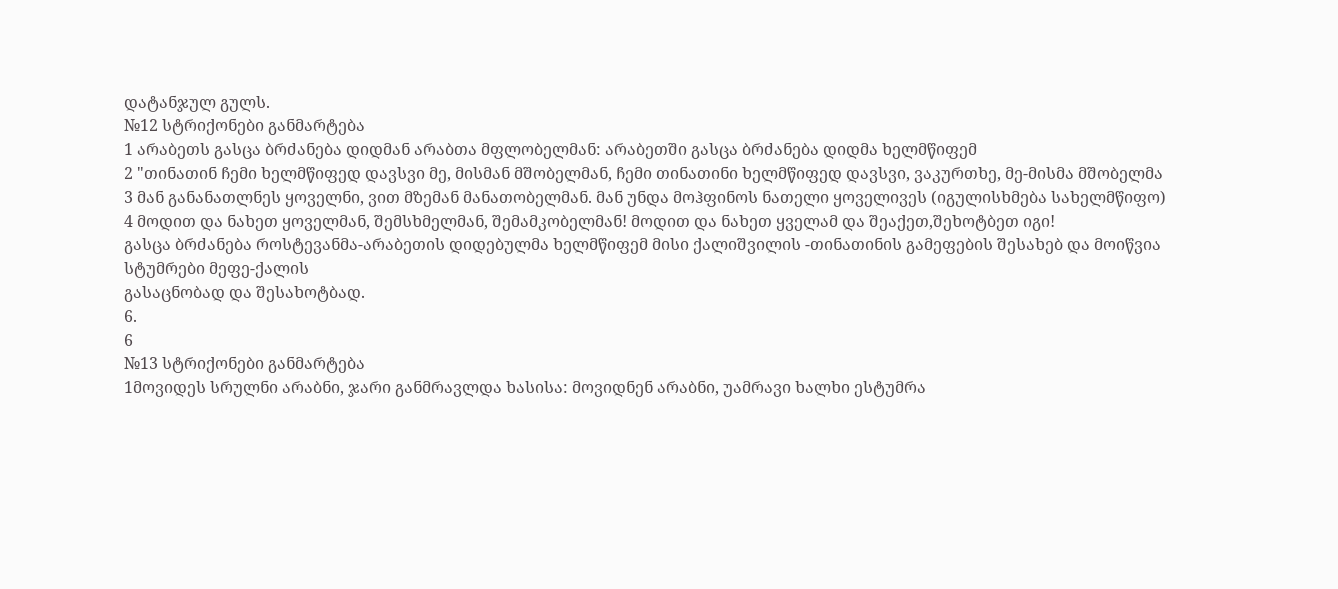დატანჯულ გულს.
№12 სტრიქონები განმარტება
1 არაბეთს გასცა ბრძანება დიდმან არაბთა მფლობელმან: არაბეთში გასცა ბრძანება დიდმა ხელმწიფემ
2 "თინათინ ჩემი ხელმწიფედ დავსვი მე, მისმან მშობელმან, ჩემი თინათინი ხელმწიფედ დავსვი, ვაკურთხე, მე-მისმა მშობელმა
3 მან განანათლნეს ყოველნი, ვით მზემან მანათობელმან. მან უნდა მოჰფინოს ნათელი ყოველივეს (იგულისხმება სახელმწიფო)
4 მოდით და ნახეთ ყოველმან, შემსხმელმან, შემამკობელმან! მოდით და ნახეთ ყველამ და შეაქეთ,შეხოტბეთ იგი!
გასცა ბრძანება როსტევანმა-არაბეთის დიდებულმა ხელმწიფემ მისი ქალიშვილის -თინათინის გამეფების შესახებ და მოიწვია სტუმრები მეფე-ქალის
გასაცნობად და შესახოტბად.
6.
6
№13 სტრიქონები განმარტება
1მოვიდეს სრულნი არაბნი, ჯარი განმრავლდა ხასისა: მოვიდნენ არაბნი, უამრავი ხალხი ესტუმრა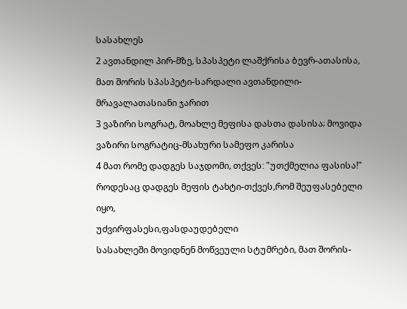სასახლეს
2 ავთანდილ პირ-მზე, სპასპეტი ლაშქრისა ბევრ-ათასისა, მათ შორის სპასპეტი-სარდალი ავთანდილი-მრავალათასიანი ჯარით
3 ვაზირი სოგრატ, მოახლე მეფისა დასთა დასისა; მოვიდა ვაზირი სოგრატიც-მსახური სამეფო კარისა
4 მათ რომე დადგეს საჯდომი, თქვეს: "უთქმელია ფასისა!" როდესაც დადგეს მეფის ტახტი-თქვეს,რომ შეუფასებელი იყო,
უძვირფასესი,ფასდაუდებელი
სასახლეში მოვიდნენ მოწვეული სტუმრები, მათ შორის-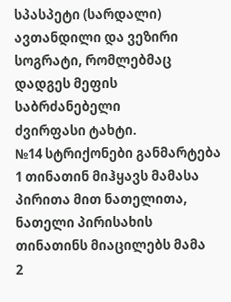სპასპეტი (სარდალი) ავთანდილი და ვეზირი სოგრატი, რომლებმაც დადგეს მეფის საბრძანებელი
ძვირფასი ტახტი.
№14 სტრიქონები განმარტება
1 თინათინ მიჰყავს მამასა პირითა მით ნათელითა, ნათელი პირისახის თინათინს მიაცილებს მამა
2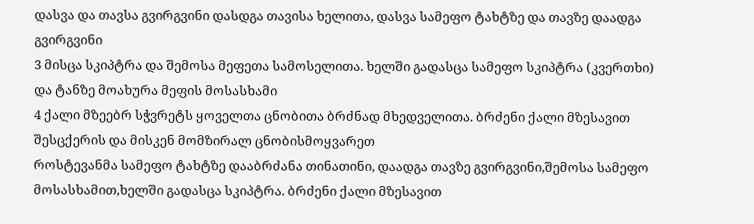დასვა და თავსა გვირგვინი დასდგა თავისა ხელითა, დასვა სამეფო ტახტზე და თავზე დაადგა გვირგვინი
3 მისცა სკიპტრა და შემოსა მეფეთა სამოსელითა. ხელში გადასცა სამეფო სკიპტრა (კვერთხი) და ტანზე მოახურა მეფის მოსასხამი
4 ქალი მზეებრ სჭვრეტს ყოველთა ცნობითა ბრძნად მხედველითა. ბრძენი ქალი მზესავით შესცქერის და მისკენ მომზირალ ცნობისმოყვარეთ
როსტევანმა სამეფო ტახტზე დააბრძანა თინათინი, დაადგა თავზე გვირგვინი,შემოსა სამეფო მოსასხამით,ხელში გადასცა სკიპტრა. ბრძენი ქალი მზესავით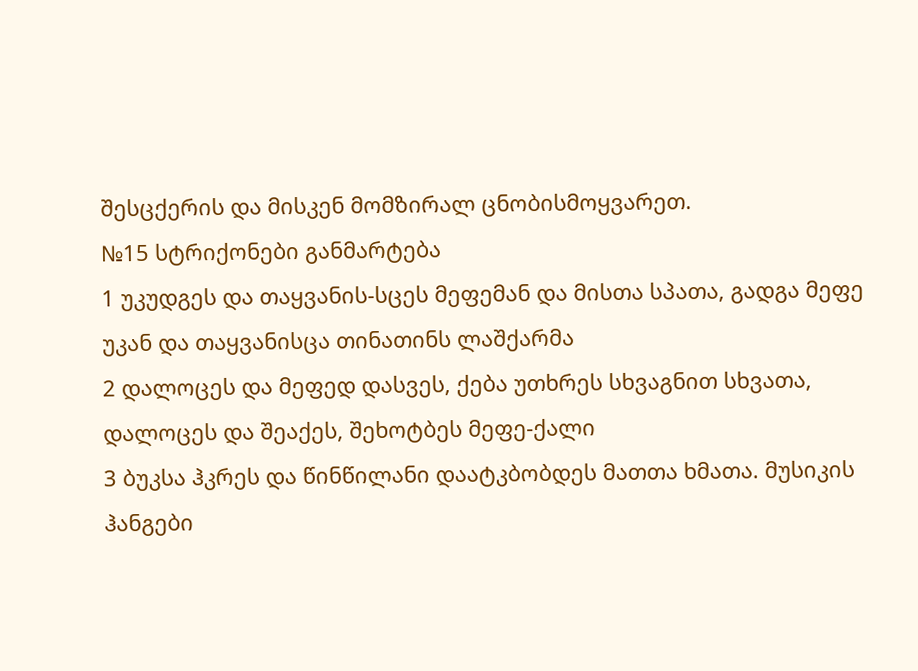შესცქერის და მისკენ მომზირალ ცნობისმოყვარეთ.
№15 სტრიქონები განმარტება
1 უკუდგეს და თაყვანის-სცეს მეფემან და მისთა სპათა, გადგა მეფე უკან და თაყვანისცა თინათინს ლაშქარმა
2 დალოცეს და მეფედ დასვეს, ქება უთხრეს სხვაგნით სხვათა, დალოცეს და შეაქეს, შეხოტბეს მეფე-ქალი
3 ბუკსა ჰკრეს და წინწილანი დაატკბობდეს მათთა ხმათა. მუსიკის ჰანგები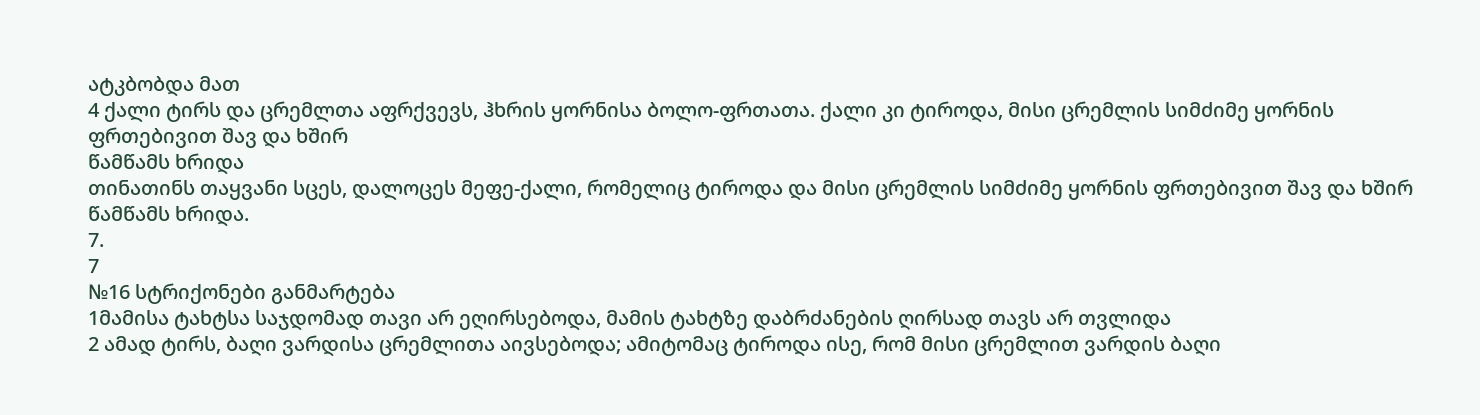ატკბობდა მათ
4 ქალი ტირს და ცრემლთა აფრქვევს, ჰხრის ყორნისა ბოლო-ფრთათა. ქალი კი ტიროდა, მისი ცრემლის სიმძიმე ყორნის ფრთებივით შავ და ხშირ
წამწამს ხრიდა
თინათინს თაყვანი სცეს, დალოცეს მეფე-ქალი, რომელიც ტიროდა და მისი ცრემლის სიმძიმე ყორნის ფრთებივით შავ და ხშირ წამწამს ხრიდა.
7.
7
№16 სტრიქონები განმარტება
1მამისა ტახტსა საჯდომად თავი არ ეღირსებოდა, მამის ტახტზე დაბრძანების ღირსად თავს არ თვლიდა
2 ამად ტირს, ბაღი ვარდისა ცრემლითა აივსებოდა; ამიტომაც ტიროდა ისე, რომ მისი ცრემლით ვარდის ბაღი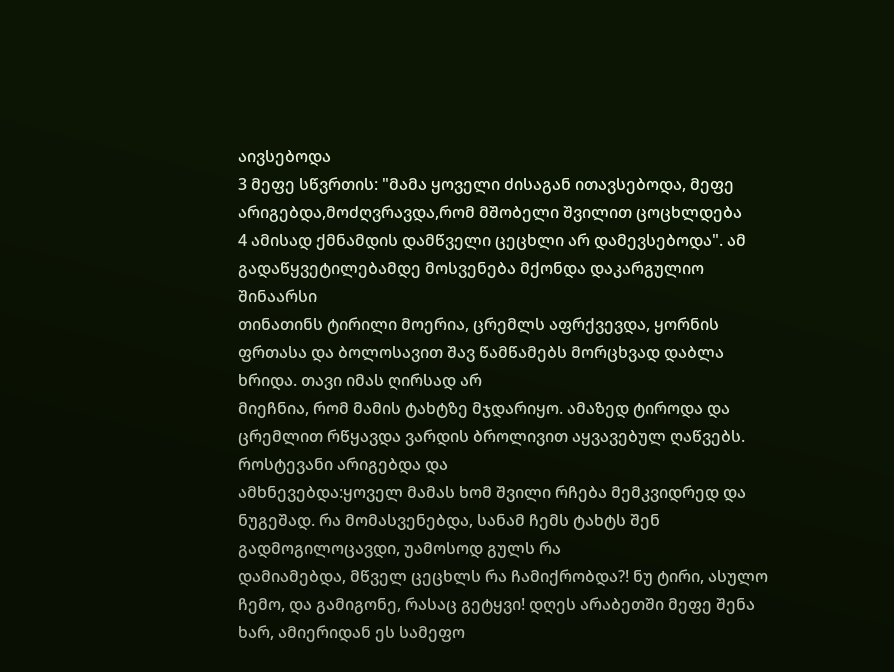აივსებოდა
3 მეფე სწვრთის: "მამა ყოველი ძისაგან ითავსებოდა, მეფე არიგებდა,მოძღვრავდა,რომ მშობელი შვილით ცოცხლდება
4 ამისად ქმნამდის დამწველი ცეცხლი არ დამევსებოდა". ამ გადაწყვეტილებამდე მოსვენება მქონდა დაკარგულიო
შინაარსი
თინათინს ტირილი მოერია, ცრემლს აფრქვევდა, ყორნის ფრთასა და ბოლოსავით შავ წამწამებს მორცხვად დაბლა ხრიდა. თავი იმას ღირსად არ
მიეჩნია, რომ მამის ტახტზე მჯდარიყო. ამაზედ ტიროდა და ცრემლით რწყავდა ვარდის ბროლივით აყვავებულ ღაწვებს. როსტევანი არიგებდა და
ამხნევებდა:ყოველ მამას ხომ შვილი რჩება მემკვიდრედ და ნუგეშად. რა მომასვენებდა, სანამ ჩემს ტახტს შენ გადმოგილოცავდი, უამოსოდ გულს რა
დამიამებდა, მწველ ცეცხლს რა ჩამიქრობდა?! ნუ ტირი, ასულო ჩემო, და გამიგონე, რასაც გეტყვი! დღეს არაბეთში მეფე შენა ხარ, ამიერიდან ეს სამეფო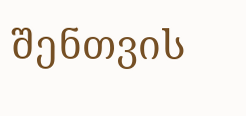შენთვის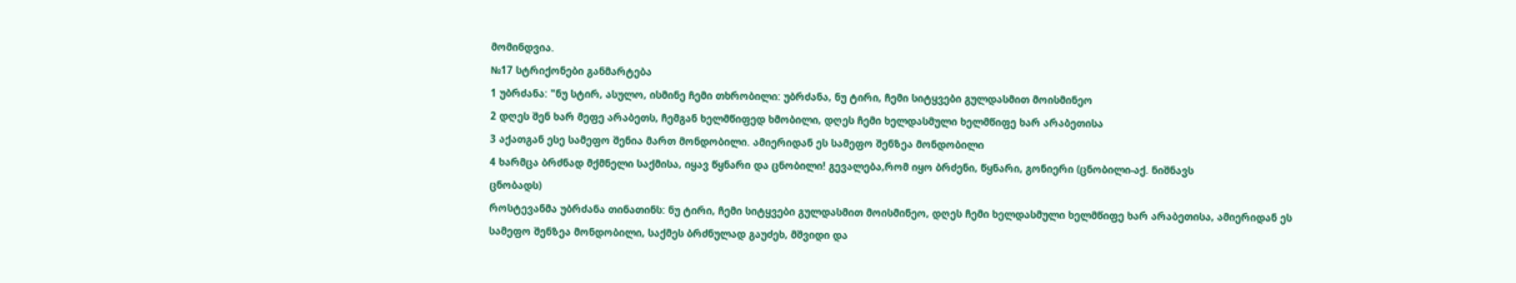მომინდვია.
№17 სტრიქონები განმარტება
1 უბრძანა: "ნუ სტირ, ასულო, ისმინე ჩემი თხრობილი: უბრძანა, ნუ ტირი, ჩემი სიტყვები გულდასმით მოისმინეო
2 დღეს შენ ხარ მეფე არაბეთს, ჩემგან ხელმწიფედ ხმობილი, დღეს ჩემი ხელდასმული ხელმწიფე ხარ არაბეთისა
3 აქათგან ესე სამეფო შენია მართ მონდობილი. ამიერიდან ეს სამეფო შენზეა მონდობილი
4 ხარმცა ბრძნად მქმნელი საქმისა, იყავ წყნარი და ცნობილი! გევალება,რომ იყო ბრძენი, წყნარი, გონიერი (ცნობილი-აქ. ნიშნავს
ცნობადს)
როსტევანმა უბრძანა თინათინს: ნუ ტირი, ჩემი სიტყვები გულდასმით მოისმინეო, დღეს ჩემი ხელდასმული ხელმწიფე ხარ არაბეთისა, ამიერიდან ეს
სამეფო შენზეა მონდობილი, საქმეს ბრძნულად გაუძეხ, მშვიდი და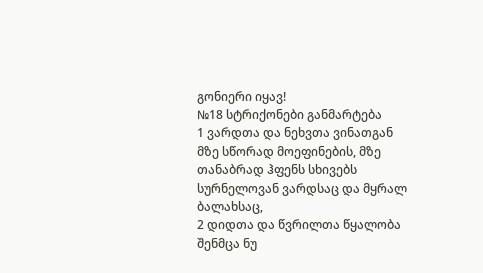გონიერი იყავ!
№18 სტრიქონები განმარტება
1 ვარდთა და ნეხვთა ვინათგან მზე სწორად მოეფინების, მზე თანაბრად ჰფენს სხივებს სურნელოვან ვარდსაც და მყრალ ბალახსაც,
2 დიდთა და წვრილთა წყალობა შენმცა ნუ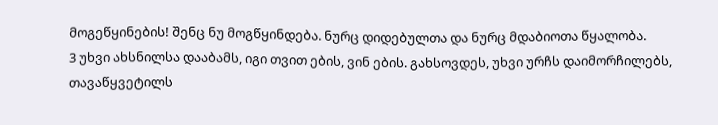მოგეწყინების! შენც ნუ მოგწყინდება. ნურც დიდებულთა და ნურც მდაბიოთა წყალობა.
3 უხვი ახსნილსა დააბამს, იგი თვით ების, ვინ ების. გახსოვდეს, უხვი ურჩს დაიმორჩილებს, თავაწყვეტილს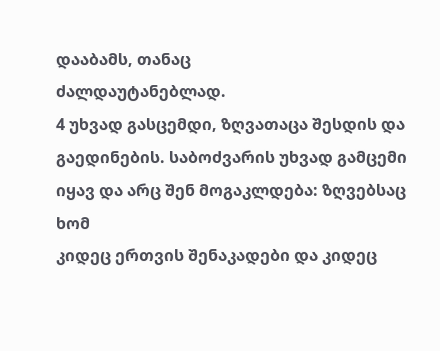დააბამს, თანაც
ძალდაუტანებლად.
4 უხვად გასცემდი, ზღვათაცა შესდის და გაედინების. საბოძვარის უხვად გამცემი იყავ და არც შენ მოგაკლდება: ზღვებსაც ხომ
კიდეც ერთვის შენაკადები და კიდეც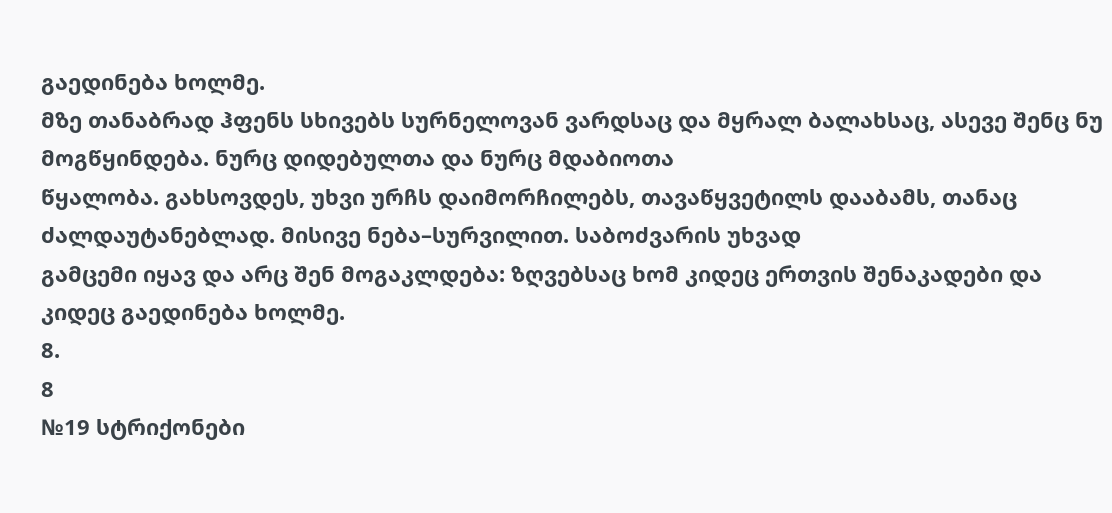გაედინება ხოლმე.
მზე თანაბრად ჰფენს სხივებს სურნელოვან ვარდსაც და მყრალ ბალახსაც, ასევე შენც ნუ მოგწყინდება. ნურც დიდებულთა და ნურც მდაბიოთა
წყალობა. გახსოვდეს, უხვი ურჩს დაიმორჩილებს, თავაწყვეტილს დააბამს, თანაც ძალდაუტანებლად. მისივე ნება–სურვილით. საბოძვარის უხვად
გამცემი იყავ და არც შენ მოგაკლდება: ზღვებსაც ხომ კიდეც ერთვის შენაკადები და კიდეც გაედინება ხოლმე.
8.
8
№19 სტრიქონები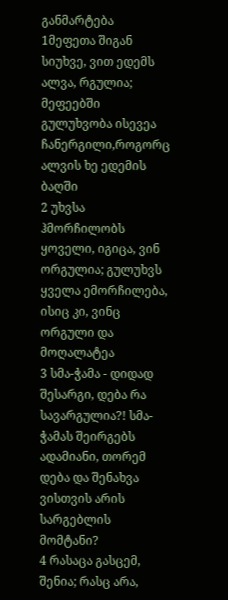განმარტება
1მეფეთა შიგან სიუხვე, ვით ედემს ალვა, რგულია; მეფეებში გულუხვობა ისევეა ჩანერგილი,როგორც ალვის ხე ედემის ბაღში
2 უხვსა ჰმორჩილობს ყოველი, იგიცა, ვინ ორგულია; გულუხვს ყველა ემორჩილება, ისიც კი, ვინც ორგული და მოღალატეა
3 სმა-ჭამა - დიდად შესარგი, დება რა სავარგულია?! სმა-ჭამას შეირგებს ადამიანი, თორემ დება და შენახვა ვისთვის არის სარგებლის
მომტანი?
4 რასაცა გასცემ, შენია; რასც არა,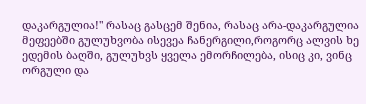დაკარგულია!" რასაც გასცემ შენია, რასაც არა-დაკარგულია
მეფეებში გულუხვობა ისევეა ჩანერგილი,როგორც ალვის ხე ედემის ბაღში, გულუხვს ყველა ემორჩილება, ისიც კი, ვინც ორგული და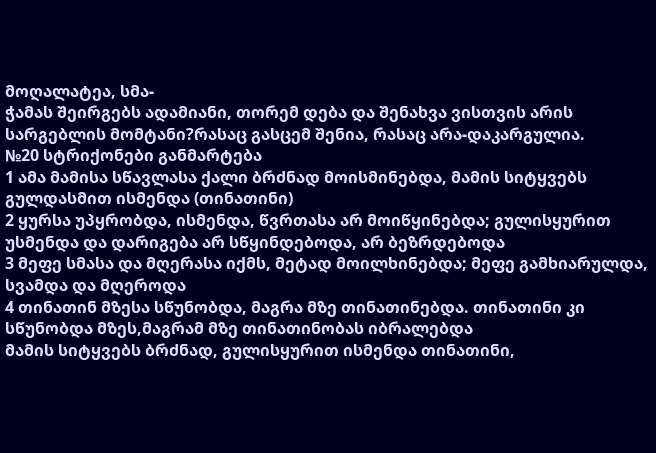მოღალატეა, სმა-
ჭამას შეირგებს ადამიანი, თორემ დება და შენახვა ვისთვის არის სარგებლის მომტანი?რასაც გასცემ შენია, რასაც არა-დაკარგულია.
№20 სტრიქონები განმარტება
1 ამა მამისა სწავლასა ქალი ბრძნად მოისმინებდა, მამის სიტყვებს გულდასმით ისმენდა (თინათინი)
2 ყურსა უპყრობდა, ისმენდა, წვრთასა არ მოიწყინებდა; გულისყურით უსმენდა და დარიგება არ სწყინდებოდა, არ ბეზრდებოდა
3 მეფე სმასა და მღერასა იქმს, მეტად მოილხინებდა; მეფე გამხიარულდა, სვამდა და მღეროდა
4 თინათინ მზესა სწუნობდა, მაგრა მზე თინათინებდა. თინათინი კი სწუნობდა მზეს,მაგრამ მზე თინათინობას იბრალებდა
მამის სიტყვებს ბრძნად, გულისყურით ისმენდა თინათინი,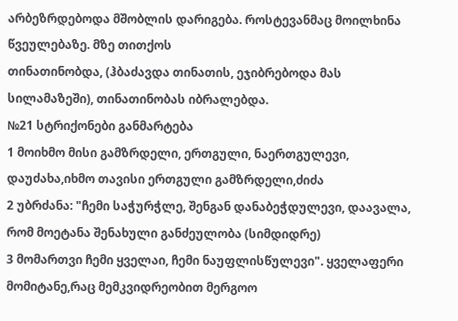არბეზრდებოდა მშობლის დარიგება. როსტევანმაც მოილხინა წვეულებაზე. მზე თითქოს
თინათინობდა, (ჰბაძავდა თინათის, ეჯიბრებოდა მას სილამაზეში), თინათინობას იბრალებდა.
№21 სტრიქონები განმარტება
1 მოიხმო მისი გამზრდელი, ერთგული, ნაერთგულევი, დაუძახა,იხმო თავისი ერთგული გამზრდელი,ძიძა
2 უბრძანა: "ჩემი საჭურჭლე, შენგან დანაბეჭდულევი, დაავალა, რომ მოეტანა შენახული განძეულობა (სიმდიდრე)
3 მომართვი ჩემი ყველაი, ჩემი ნაუფლისწულევი". ყველაფერი მომიტანე,რაც მემკვიდრეობით მერგოო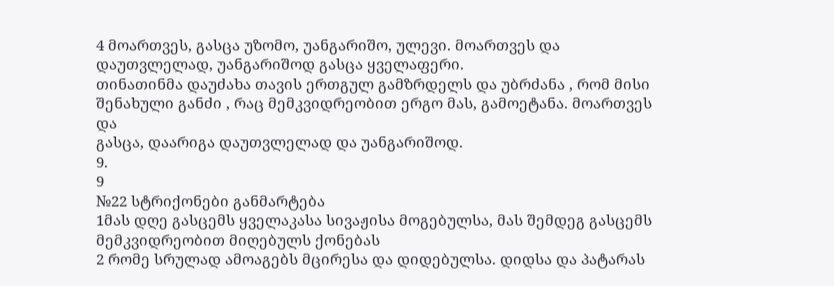4 მოართვეს, გასცა უზომო, უანგარიშო, ულევი. მოართვეს და დაუთვლელად, უანგარიშოდ გასცა ყველაფერი.
თინათინმა დაუძახა თავის ერთგულ გამზრდელს და უბრძანა , რომ მისი შენახული განძი , რაც მემკვიდრეობით ერგო მას, გამოეტანა. მოართვეს და
გასცა, დაარიგა დაუთვლელად და უანგარიშოდ.
9.
9
№22 სტრიქონები განმარტება
1მას დღე გასცემს ყველაკასა სივაჟისა მოგებულსა, მას შემდეგ გასცემს მემკვიდრეობით მიღებულს ქონებას
2 რომე სრულად ამოაგებს მცირესა და დიდებულსა. დიდსა და პატარას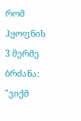რომ ჰყოფნის
3 მერმე ბრძანა: "ვიქმ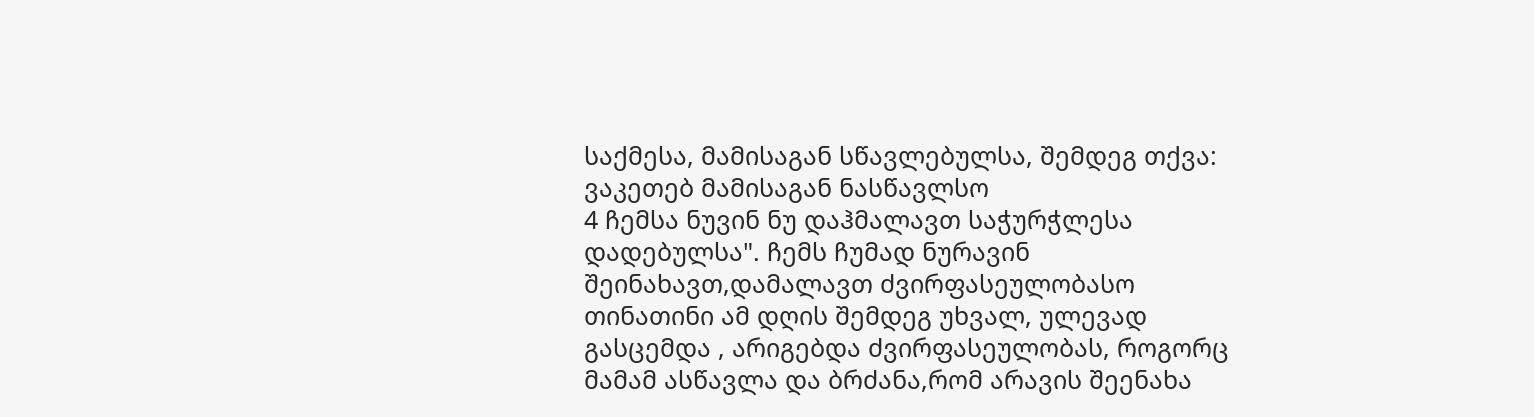საქმესა, მამისაგან სწავლებულსა, შემდეგ თქვა: ვაკეთებ მამისაგან ნასწავლსო
4 ჩემსა ნუვინ ნუ დაჰმალავთ საჭურჭლესა დადებულსა". ჩემს ჩუმად ნურავინ შეინახავთ,დამალავთ ძვირფასეულობასო
თინათინი ამ დღის შემდეგ უხვალ, ულევად გასცემდა , არიგებდა ძვირფასეულობას, როგორც მამამ ასწავლა და ბრძანა,რომ არავის შეენახა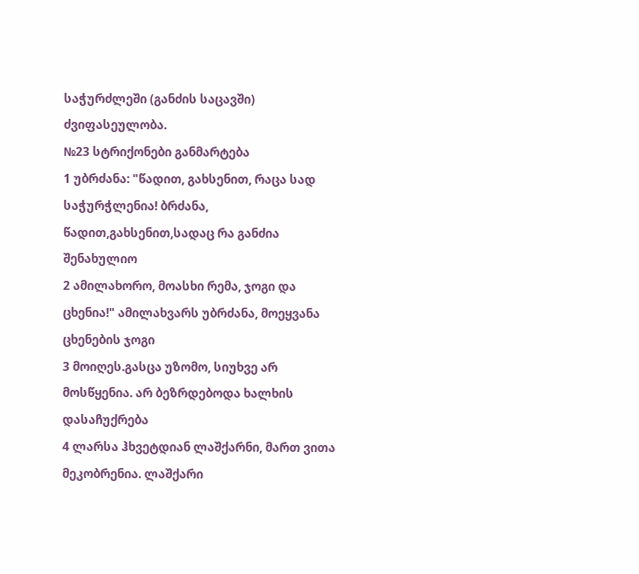საჭურძლეში (განძის საცავში) ძვიფასეულობა.
№23 სტრიქონები განმარტება
1 უბრძანა: "წადით, გახსენით, რაცა სად საჭურჭლენია! ბრძანა, წადით,გახსენით,სადაც რა განძია შენახულიო
2 ამილახორო, მოასხი რემა, ჯოგი და ცხენია!" ამილახვარს უბრძანა, მოეყვანა ცხენების ჯოგი
3 მოიღეს.გასცა უზომო, სიუხვე არ მოსწყენია. არ ბეზრდებოდა ხალხის დასაჩუქრება
4 ლარსა ჰხვეტდიან ლაშქარნი, მართ ვითა მეკობრენია. ლაშქარი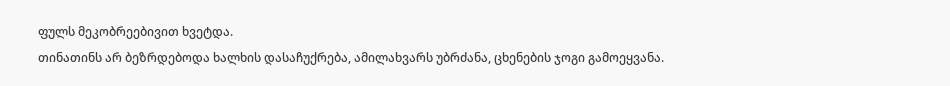ფულს მეკობრეებივით ხვეტდა.
თინათინს არ ბეზრდებოდა ხალხის დასაჩუქრება, ამილახვარს უბრძანა, ცხენების ჯოგი გამოეყვანა.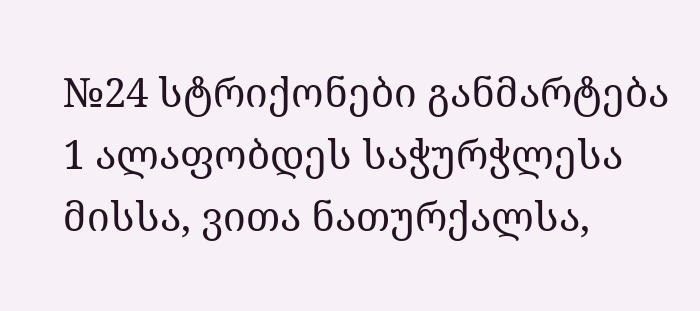№24 სტრიქონები განმარტება
1 ალაფობდეს საჭურჭლესა მისსა, ვითა ნათურქალსა,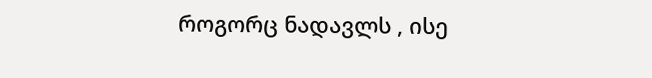როგორც ნადავლს , ისე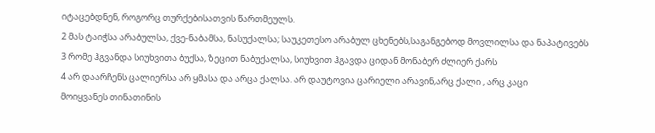იტაცებდნენ, როგორც თურქებისათვის წართმეულს.
2 მას ტაიჭსა არაბულსა, ქვე-ნაბამსა, ნასუქალსა; საუკეთესო არაბულ ცხენებს,საგანგებოდ მოვლილსა და ნაპატივებს
3 რომე ჰგვანდა სიუხვითა ბუქსა, ზეცით ნაბუქალსა, სიუხვით ჰგავდა ციდან მონაბერ ძლიერ ქარს
4 არ დაარჩენს ცალიერსა არ ყმასა და არცა ქალსა. არ დაუტოვია ცარიელი არავინ,არც ქალი , არც კაცი
მოიყვანეს თინათინის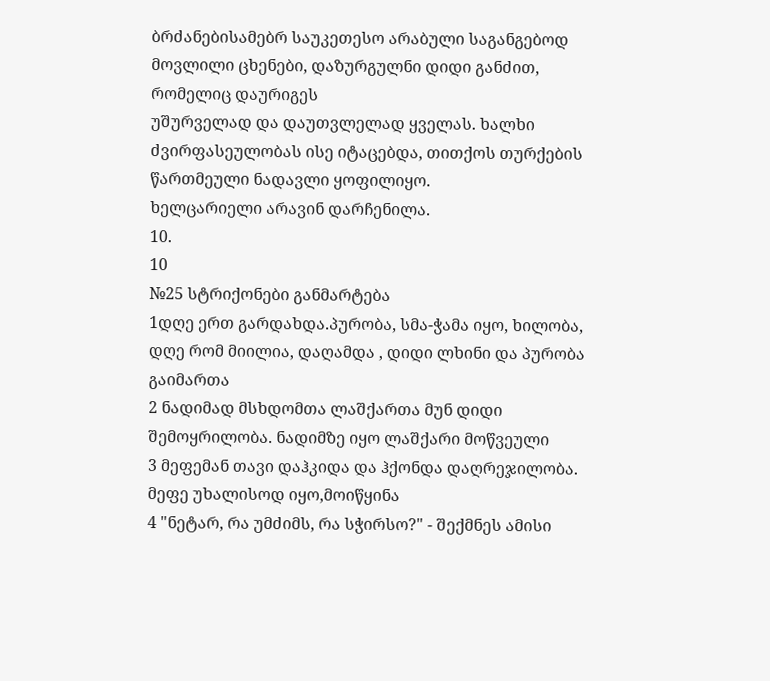ბრძანებისამებრ საუკეთესო არაბული საგანგებოდ მოვლილი ცხენები, დაზურგულნი დიდი განძით, რომელიც დაურიგეს
უშურველად და დაუთვლელად ყველას. ხალხი ძვირფასეულობას ისე იტაცებდა, თითქოს თურქების წართმეული ნადავლი ყოფილიყო.
ხელცარიელი არავინ დარჩენილა.
10.
10
№25 სტრიქონები განმარტება
1დღე ერთ გარდახდა.პურობა, სმა-ჭამა იყო, ხილობა, დღე რომ მიილია, დაღამდა , დიდი ლხინი და პურობა გაიმართა
2 ნადიმად მსხდომთა ლაშქართა მუნ დიდი შემოყრილობა. ნადიმზე იყო ლაშქარი მოწვეული
3 მეფემან თავი დაჰკიდა და ჰქონდა დაღრეჯილობა. მეფე უხალისოდ იყო,მოიწყინა
4 "ნეტარ, რა უმძიმს, რა სჭირსო?" - შექმნეს ამისი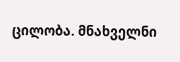ცილობა. მნახველნი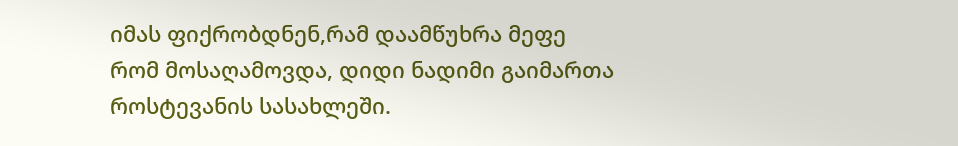იმას ფიქრობდნენ,რამ დაამწუხრა მეფე
რომ მოსაღამოვდა, დიდი ნადიმი გაიმართა როსტევანის სასახლეში.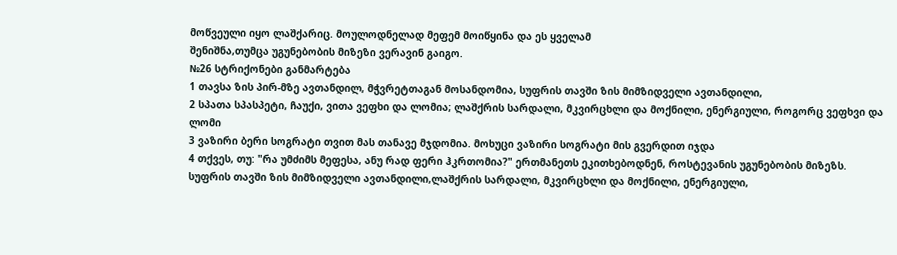მოწვეული იყო ლაშქარიც. მოულოდნელად მეფემ მოიწყინა და ეს ყველამ
შენიშნა,თუმცა უგუნებობის მიზეზი ვერავინ გაიგო.
№26 სტრიქონები განმარტება
1 თავსა ზის პირ-მზე ავთანდილ, მჭვრეტთაგან მოსანდომია, სუფრის თავში ზის მიმზიდველი ავთანდილი,
2 სპათა სპასპეტი, ჩაუქი, ვითა ვეფხი და ლომია; ლაშქრის სარდალი, მკვირცხლი და მოქნილი, ენერგიული, როგორც ვეფხვი და
ლომი
3 ვაზირი ბერი სოგრატი თვით მას თანავე მჯდომია. მოხუცი ვაზირი სოგრატი მის გვერდით იჯდა
4 თქვეს, თუ: "რა უმძიმს მეფესა, ანუ რად ფერი ჰკრთომია?" ერთმანეთს ეკითხებოდნენ, როსტევანის უგუნებობის მიზეზს.
სუფრის თავში ზის მიმზიდველი ავთანდილი,ლაშქრის სარდალი, მკვირცხლი და მოქნილი, ენერგიული,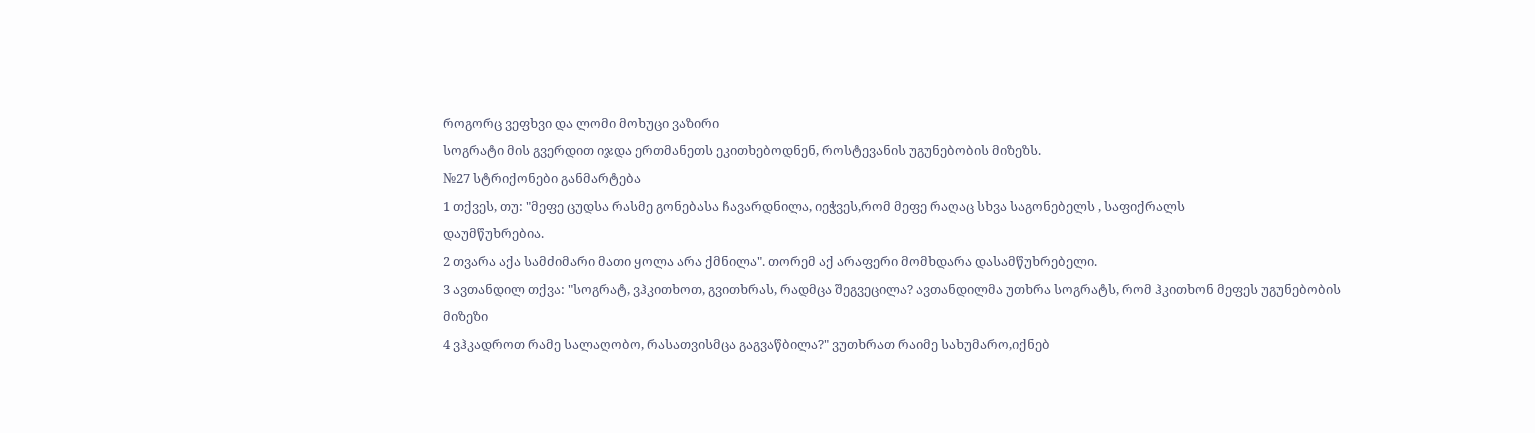როგორც ვეფხვი და ლომი მოხუცი ვაზირი
სოგრატი მის გვერდით იჯდა ერთმანეთს ეკითხებოდნენ, როსტევანის უგუნებობის მიზეზს.
№27 სტრიქონები განმარტება
1 თქვეს, თუ: "მეფე ცუდსა რასმე გონებასა ჩავარდნილა, იეჭვეს,რომ მეფე რაღაც სხვა საგონებელს , საფიქრალს
დაუმწუხრებია.
2 თვარა აქა სამძიმარი მათი ყოლა არა ქმნილა". თორემ აქ არაფერი მომხდარა დასამწუხრებელი.
3 ავთანდილ თქვა: "სოგრატ, ვჰკითხოთ, გვითხრას, რადმცა შეგვეცილა? ავთანდილმა უთხრა სოგრატს, რომ ჰკითხონ მეფეს უგუნებობის
მიზეზი
4 ვჰკადროთ რამე სალაღობო, რასათვისმცა გაგვაწბილა?" ვუთხრათ რაიმე სახუმარო,იქნებ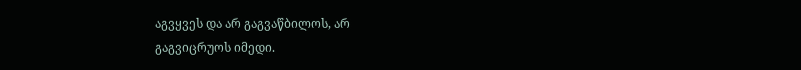აგვყვეს და არ გაგვაწბილოს, არ
გაგვიცრუოს იმედი.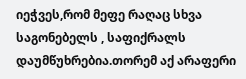იეჭვეს,რომ მეფე რაღაც სხვა საგონებელს , საფიქრალს დაუმწუხრებია.თორემ აქ არაფერი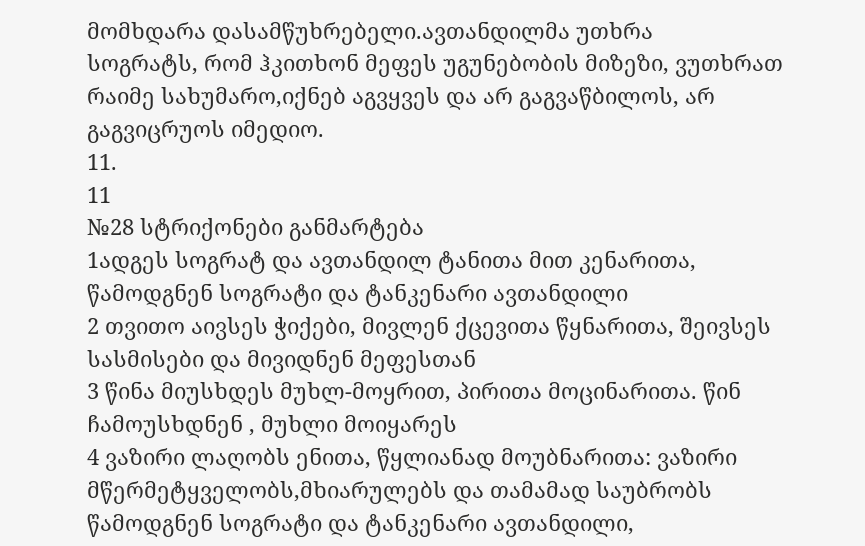მომხდარა დასამწუხრებელი.ავთანდილმა უთხრა
სოგრატს, რომ ჰკითხონ მეფეს უგუნებობის მიზეზი, ვუთხრათ რაიმე სახუმარო,იქნებ აგვყვეს და არ გაგვაწბილოს, არ გაგვიცრუოს იმედიო.
11.
11
№28 სტრიქონები განმარტება
1ადგეს სოგრატ და ავთანდილ ტანითა მით კენარითა, წამოდგნენ სოგრატი და ტანკენარი ავთანდილი
2 თვითო აივსეს ჭიქები, მივლენ ქცევითა წყნარითა, შეივსეს სასმისები და მივიდნენ მეფესთან
3 წინა მიუსხდეს მუხლ-მოყრით, პირითა მოცინარითა. წინ ჩამოუსხდნენ , მუხლი მოიყარეს
4 ვაზირი ლაღობს ენითა, წყლიანად მოუბნარითა: ვაზირი მწერმეტყველობს,მხიარულებს და თამამად საუბრობს
წამოდგნენ სოგრატი და ტანკენარი ავთანდილი,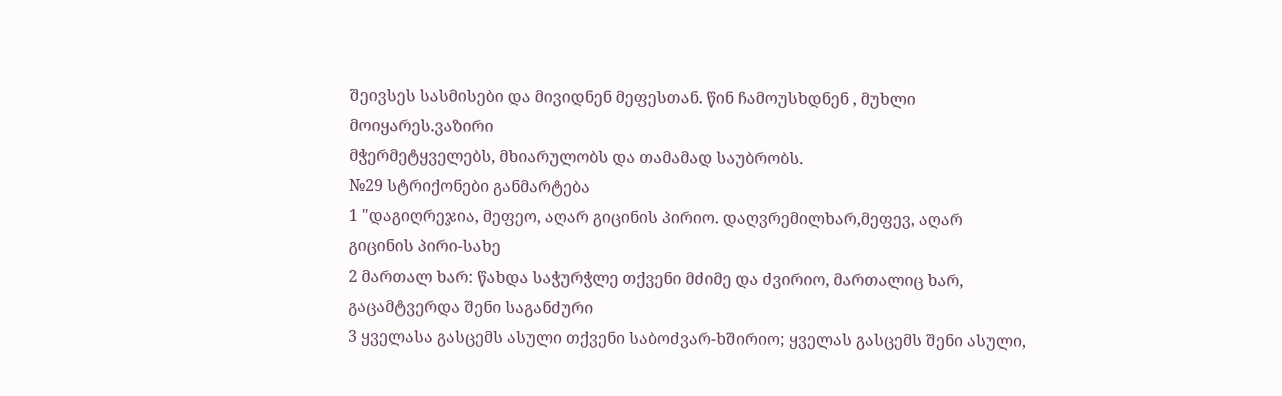შეივსეს სასმისები და მივიდნენ მეფესთან. წინ ჩამოუსხდნენ , მუხლი მოიყარეს.ვაზირი
მჭერმეტყველებს, მხიარულობს და თამამად საუბრობს.
№29 სტრიქონები განმარტება
1 "დაგიღრეჯია, მეფეო, აღარ გიცინის პირიო. დაღვრემილხარ,მეფევ, აღარ გიცინის პირი-სახე
2 მართალ ხარ: წახდა საჭურჭლე თქვენი მძიმე და ძვირიო, მართალიც ხარ, გაცამტვერდა შენი საგანძური
3 ყველასა გასცემს ასული თქვენი საბოძვარ-ხშირიო; ყველას გასცემს შენი ასული,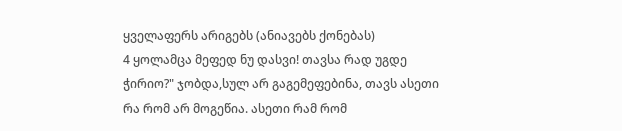ყველაფერს არიგებს (ანიავებს ქონებას)
4 ყოლამცა მეფედ ნუ დასვი! თავსა რად უგდე ჭირიო?" ჯობდა,სულ არ გაგემეფებინა, თავს ასეთი რა რომ არ მოგეწია. ასეთი რამ რომ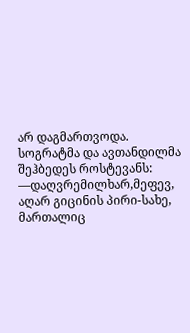არ დაგმართვოდა.
სოგრატმა და ავთანდილმა შეჰბედეს როსტევანს: ―დაღვრემილხარ,მეფევ, აღარ გიცინის პირი-სახე, მართალიც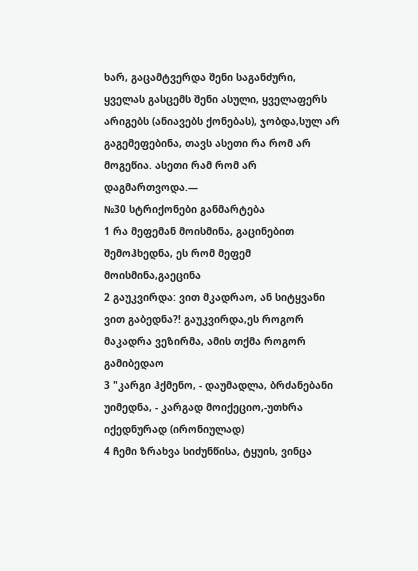ხარ, გაცამტვერდა შენი საგანძური,
ყველას გასცემს შენი ასული, ყველაფერს არიგებს (ანიავებს ქონებას), ჯობდა,სულ არ გაგემეფებინა, თავს ასეთი რა რომ არ მოგეწია. ასეთი რამ რომ არ
დაგმართვოდა.―
№30 სტრიქონები განმარტება
1 რა მეფემან მოისმინა, გაცინებით შემოჰხედნა, ეს რომ მეფემ მოისმინა,გაეცინა
2 გაუკვირდა: ვით მკადრაო, ან სიტყვანი ვით გაბედნა?! გაუკვირდა,ეს როგორ მაკადრა ვეზირმა, ამის თქმა როგორ გამიბედაო
3 "კარგი ჰქმენო, - დაუმადლა, ბრძანებანი უიმედნა, - კარგად მოიქეციო,-უთხრა იქედნურად (ირონიულად)
4 ჩემი ზრახვა სიძუნწისა, ტყუის, ვინცა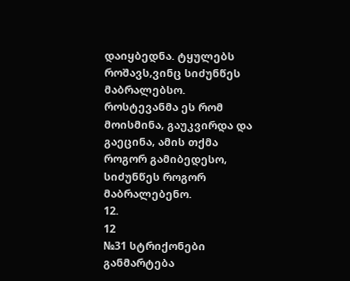დაიყბედნა. ტყულებს როშავს,ვინც სიძუნწეს მაბრალებსო.
როსტევანმა ეს რომ მოისმინა, გაუკვირდა და გაეცინა, ამის თქმა როგორ გამიბედესო, სიძუნწეს როგორ მაბრალებენო.
12.
12
№31 სტრიქონები განმარტება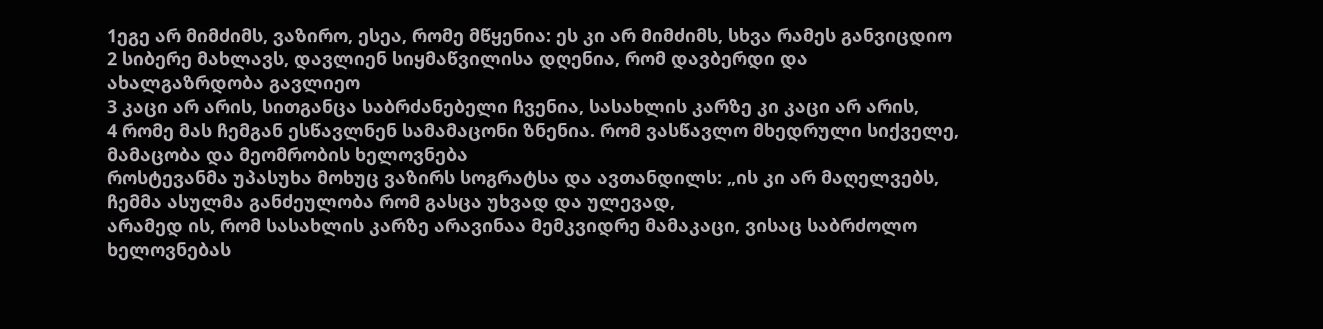1ეგე არ მიმძიმს, ვაზირო, ესეა, რომე მწყენია: ეს კი არ მიმძიმს, სხვა რამეს განვიცდიო
2 სიბერე მახლავს, დავლიენ სიყმაწვილისა დღენია, რომ დავბერდი და ახალგაზრდობა გავლიეო
3 კაცი არ არის, სითგანცა საბრძანებელი ჩვენია, სასახლის კარზე კი კაცი არ არის,
4 რომე მას ჩემგან ესწავლნენ სამამაცონი ზნენია. რომ ვასწავლო მხედრული სიქველე, მამაცობა და მეომრობის ხელოვნება
როსტევანმა უპასუხა მოხუც ვაზირს სოგრატსა და ავთანდილს: „ის კი არ მაღელვებს, ჩემმა ასულმა განძეულობა რომ გასცა უხვად და ულევად,
არამედ ის, რომ სასახლის კარზე არავინაა მემკვიდრე მამაკაცი, ვისაც საბრძოლო ხელოვნებას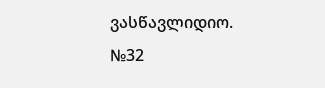ვასწავლიდიო.
№32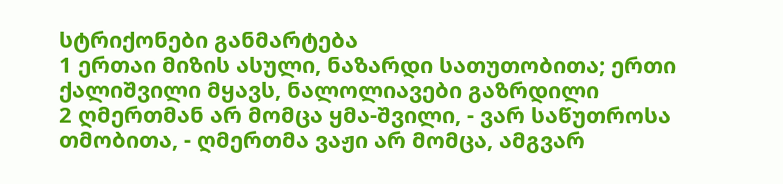სტრიქონები განმარტება
1 ერთაი მიზის ასული, ნაზარდი სათუთობითა; ერთი ქალიშვილი მყავს, ნალოლიავები გაზრდილი
2 ღმერთმან არ მომცა ყმა-შვილი, - ვარ საწუთროსა თმობითა, - ღმერთმა ვაჟი არ მომცა, ამგვარ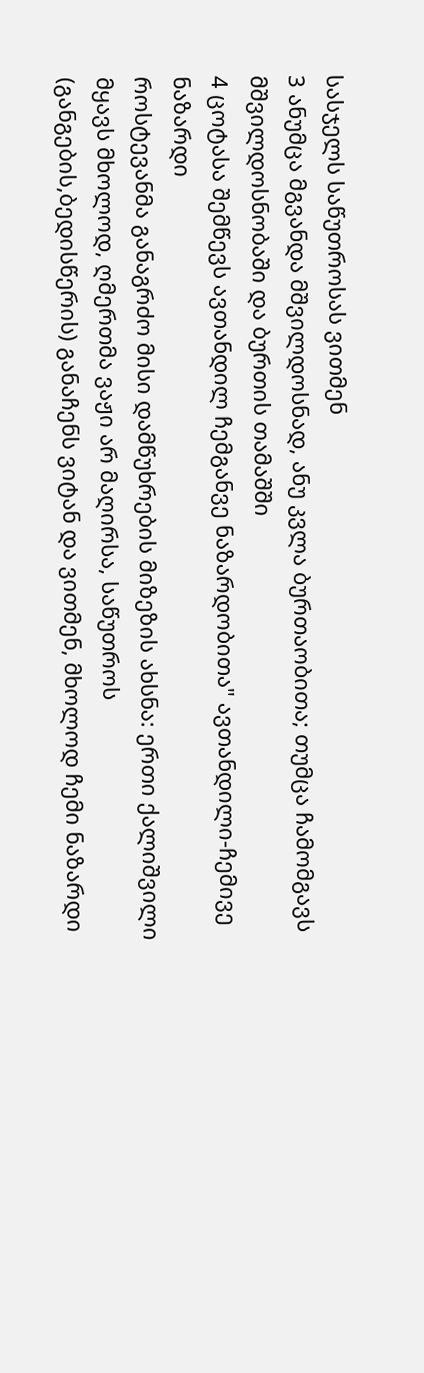სასჯელს საწუთროსას ვითმენ
3 ანუმცა მგვანდა მშვილდოსნად, ანუ კვლა ბურთაობითა; თუმცა ჩამომგავს მშვილდოსნობაში და ბურთის თამაშში
4 ცოტასა შემწევს ავთანდილ ჩემგანვე ნაზარდობითა" ავთანდილი-ჩემივე ნაზარდი
როსტევანმა განაგრძო მისი დამწუხრების მიზეზის ახსნა: ერთი ქალიშვილი მყავს მხოლოდ, ღმერთმა ვაჟი არ მაღირსა, საწუთროს
(განგების,ბედისწერის) განაჩენს ვიტან და ვითმენ, მხოლოდ ჩემი ნაზარდი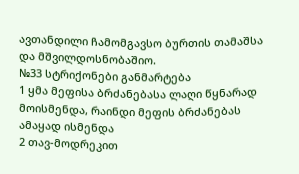ავთანდილი ჩამომგავსო ბურთის თამაშსა და მშვილდოსნობაშიო.
№33 სტრიქონები განმარტება
1 ყმა მეფისა ბრძანებასა ლაღი წყნარად მოისმენდა, რაინდი მეფის ბრძანებას ამაყად ისმენდა
2 თავ-მოდრეკით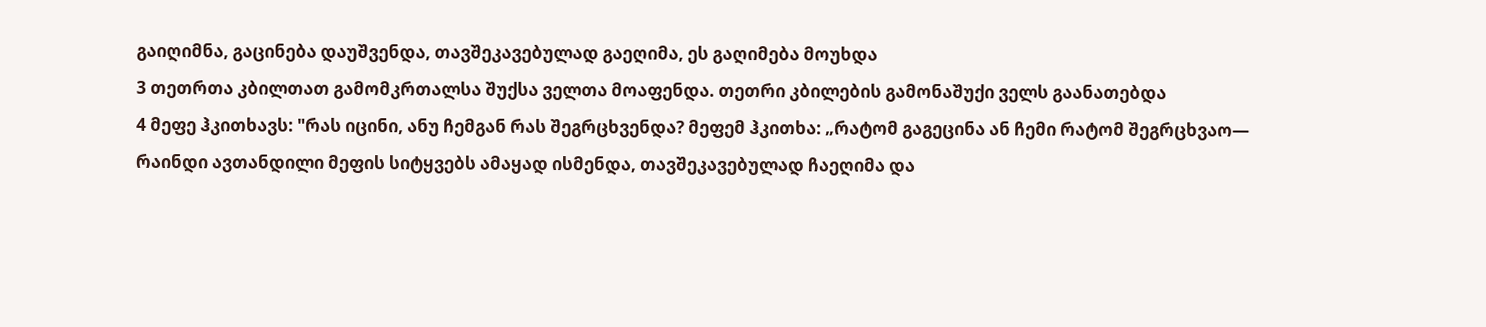გაიღიმნა, გაცინება დაუშვენდა, თავშეკავებულად გაეღიმა, ეს გაღიმება მოუხდა
3 თეთრთა კბილთათ გამომკრთალსა შუქსა ველთა მოაფენდა. თეთრი კბილების გამონაშუქი ველს გაანათებდა
4 მეფე ჰკითხავს: "რას იცინი, ანუ ჩემგან რას შეგრცხვენდა? მეფემ ჰკითხა: „რატომ გაგეცინა ან ჩემი რატომ შეგრცხვაო―
რაინდი ავთანდილი მეფის სიტყვებს ამაყად ისმენდა, თავშეკავებულად ჩაეღიმა და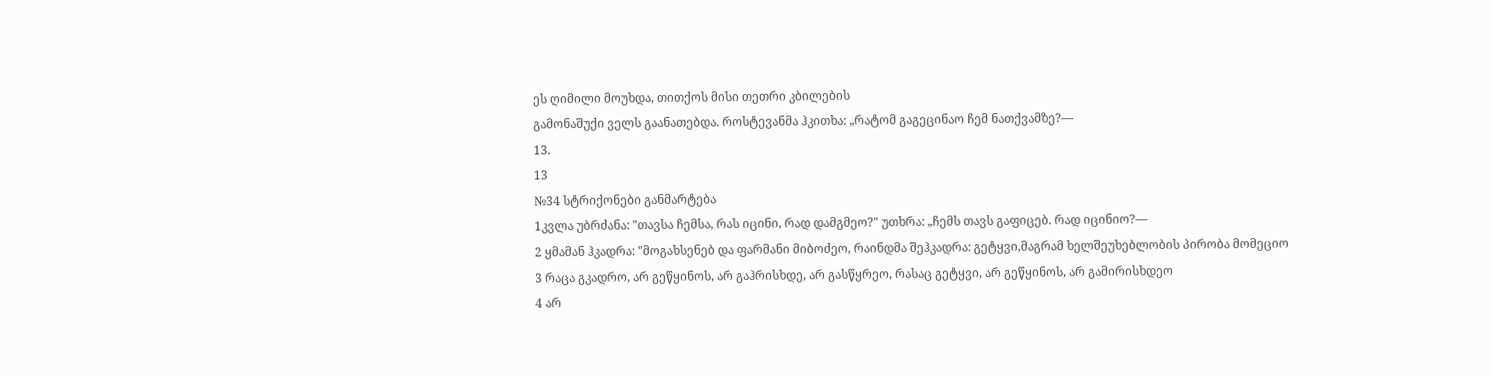ეს ღიმილი მოუხდა, თითქოს მისი თეთრი კბილების
გამონაშუქი ველს გაანათებდა. როსტევანმა ჰკითხა: „რატომ გაგეცინაო ჩემ ნათქვამზე?―
13.
13
№34 სტრიქონები განმარტება
1კვლა უბრძანა: "თავსა ჩემსა, რას იცინი, რად დამგმეო?" უთხრა: „ჩემს თავს გაფიცებ. რად იცინიო?―
2 ყმამან ჰკადრა: "მოგახსენებ და ფარმანი მიბოძეო, რაინდმა შეჰკადრა: გეტყვი,მაგრამ ხელშეუხებლობის პირობა მომეციო
3 რაცა გკადრო, არ გეწყინოს, არ გაჰრისხდე, არ გასწყრეო, რასაც გეტყვი, არ გეწყინოს, არ გამირისხდეო
4 არ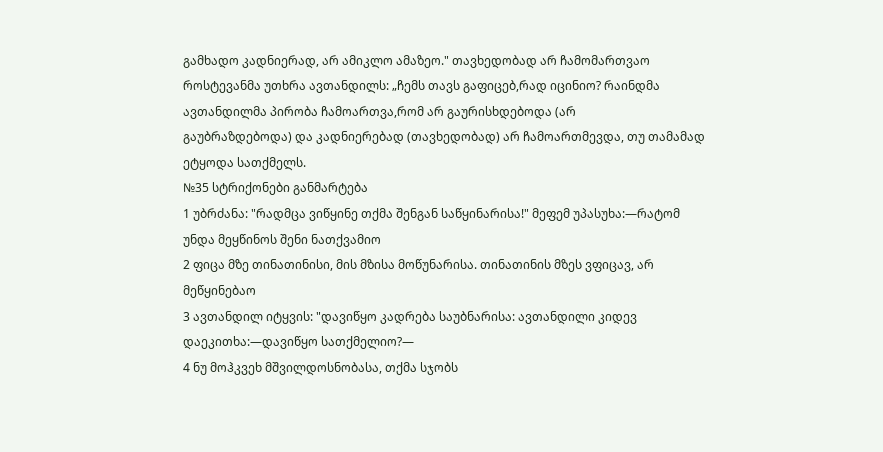გამხადო კადნიერად, არ ამიკლო ამაზეო." თავხედობად არ ჩამომართვაო
როსტევანმა უთხრა ავთანდილს: „ჩემს თავს გაფიცებ,რად იცინიო? რაინდმა ავთანდილმა პირობა ჩამოართვა,რომ არ გაურისხდებოდა (არ
გაუბრაზდებოდა) და კადნიერებად (თავხედობად) არ ჩამოართმევდა, თუ თამამად ეტყოდა სათქმელს.
№35 სტრიქონები განმარტება
1 უბრძანა: "რადმცა ვიწყინე თქმა შენგან საწყინარისა!" მეფემ უპასუხა:―რატომ უნდა მეყწინოს შენი ნათქვამიო
2 ფიცა მზე თინათინისი, მის მზისა მოწუნარისა. თინათინის მზეს ვფიცავ, არ მეწყინებაო
3 ავთანდილ იტყვის: "დავიწყო კადრება საუბნარისა: ავთანდილი კიდევ დაეკითხა:―დავიწყო სათქმელიო?―
4 ნუ მოჰკვეხ მშვილდოსნობასა, თქმა სჯობს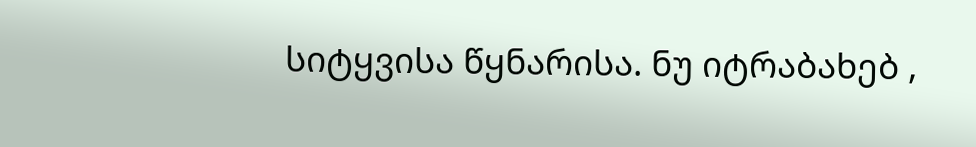სიტყვისა წყნარისა. ნუ იტრაბახებ ,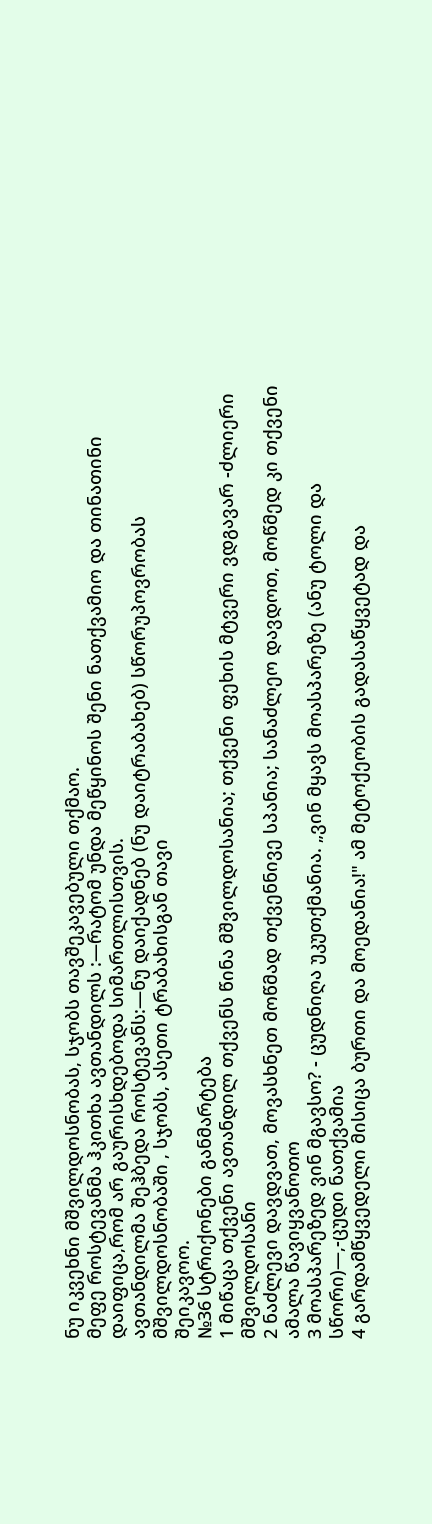ნუ იკვეხნი მშვილდოსნობას, სჯობს თავშეკავებული თქმაო.
მეფე როსტევანმა ჰკითხა ავთანდილს :―რატომ უნდა მეწყინოს შენი ნათქვამიო და თინათინი დაიფიცა,რომ არ გაურისხდებოდა სიმართლისთვის.
ავთანდილმა შეჰბედა როსტევანს:―ნუ დაიქადნებ (ნუ დაიტრაბახებ) სწორუპოვრობას მშვილდოსნობაში , სჯობს, ასეთი ტრაბახისგან თავი
შეიკავოო.
№36 სტრიქონები განმარტება
1 მიწაცა თქვენი ავთანდილ თქვენს წინა მშვილდოსანია; თქვენი ფეხის მტვერი ვდგავარ -ძლიერი მშვილდოსანი
2 ნაძლევი დავდვათ, მოვასხნეთ მოწმად თქვენნივე სპანია; სანაძლეო დავდოთ, მოწმედ კი თქვენი ამალა წავიყვანოთო
3 მოასპარეზედ ვინ მგავსო? - ცუდნიღა უკუთქმანია. „ვინ მყავს მოასპარეზე (ანუ ტოლი და სწორი)―,-ცუდი ნათქვამია
4 გარდამწყვედელი მისიცა ბურთი და მოედანია!" ამ მეტოქეობის გადასაწყვეტად და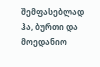შემფასებლად ჰა, ბურთი და
მოედანიო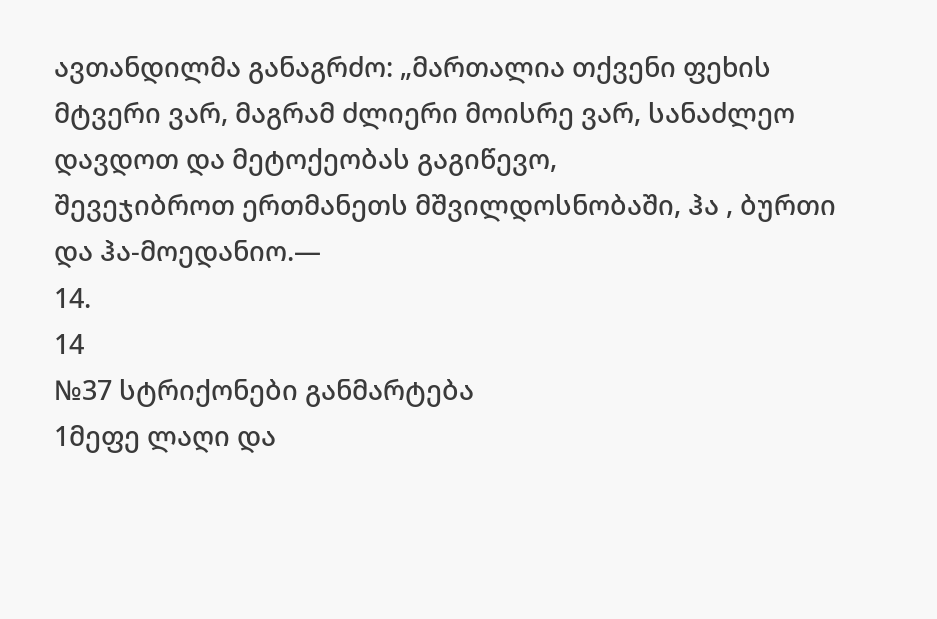ავთანდილმა განაგრძო: „მართალია თქვენი ფეხის მტვერი ვარ, მაგრამ ძლიერი მოისრე ვარ, სანაძლეო დავდოთ და მეტოქეობას გაგიწევო,
შევეჯიბროთ ერთმანეთს მშვილდოსნობაში, ჰა , ბურთი და ჰა-მოედანიო.―
14.
14
№37 სტრიქონები განმარტება
1მეფე ლაღი და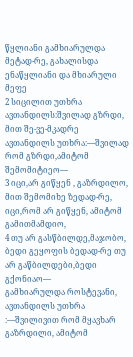წყლიანი გამხიარულდა მეტად-რე, გახალისდა ენაწყლიანი და მხიარული მეფე
2 სიცილით უთხრა ავთანდილს:შვილად გზრდი, მით შე-ვე-მკადრე ავთანდილს უთხრა:―შვილად რომ გზრდი,ამიტომ შემომიტიეო―
3 იცი,არ გიწყენ , გაზრდილო, მით შემომიხე ზედად-რე, იცი,რომ არ გიწყენ, ამიტომ გამითმამდიო,
4 თუ არ გასწბილდე,მაჯობო, ბედი გეყოფის ბედად-რე თუ არ გაწბილდები,ბედი გქონიაო―
გამხიარულდა როსტევანი, ავთანდილს უთხრა :―შვილივით რომ მყავხარ გაზრდილი, ამიტომ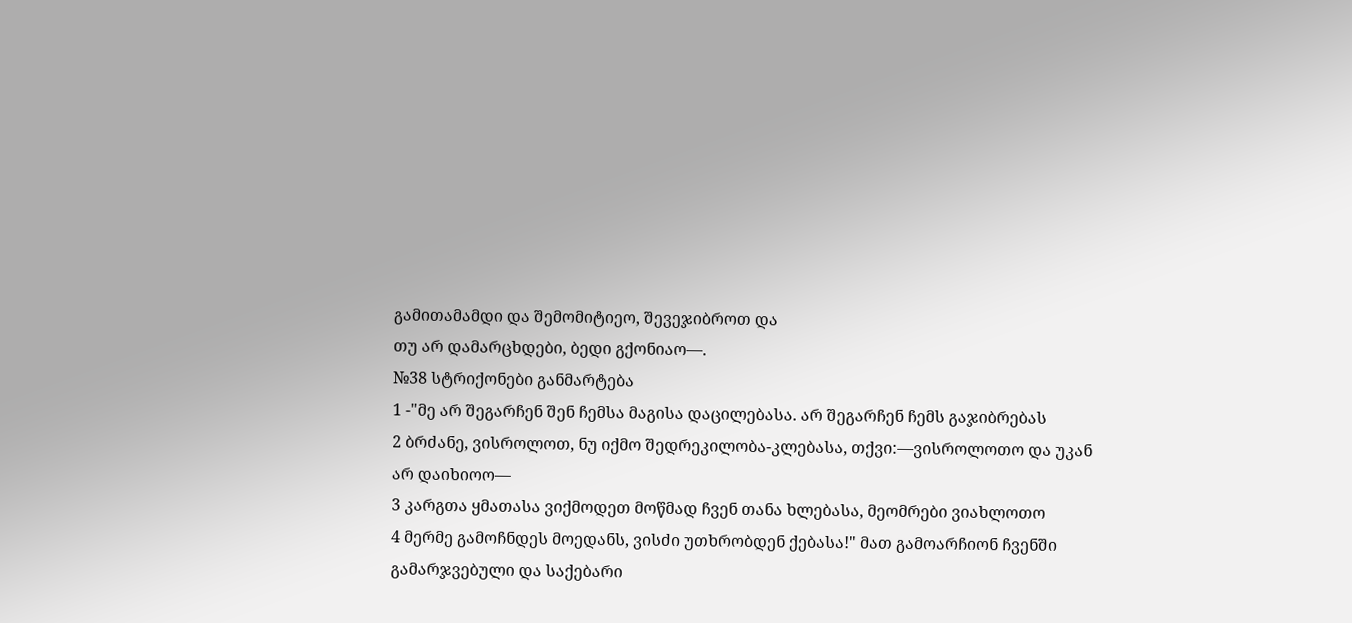გამითამამდი და შემომიტიეო, შევეჯიბროთ და
თუ არ დამარცხდები, ბედი გქონიაო―.
№38 სტრიქონები განმარტება
1 -"მე არ შეგარჩენ შენ ჩემსა მაგისა დაცილებასა. არ შეგარჩენ ჩემს გაჯიბრებას
2 ბრძანე, ვისროლოთ, ნუ იქმო შედრეკილობა-კლებასა, თქვი:―ვისროლოთო და უკან არ დაიხიოო―
3 კარგთა ყმათასა ვიქმოდეთ მოწმად ჩვენ თანა ხლებასა, მეომრები ვიახლოთო
4 მერმე გამოჩნდეს მოედანს, ვისძი უთხრობდენ ქებასა!" მათ გამოარჩიონ ჩვენში გამარჯვებული და საქებარი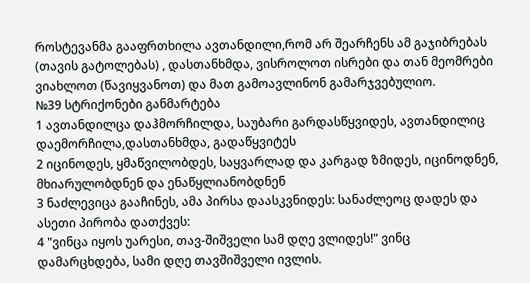როსტევანმა გააფრთხილა ავთანდილი,რომ არ შეარჩენს ამ გაჯიბრებას (თავის გატოლებას) , დასთანხმდა, ვისროლოთ ისრები და თან მეომრები
ვიახლოთ (წავიყვანოთ) და მათ გამოავლინონ გამარჯვებულიო.
№39 სტრიქონები განმარტება
1 ავთანდილცა დაჰმორჩილდა, საუბარი გარდასწყვიდეს, ავთანდილიც დაემორჩილა,დასთანხმდა, გადაწყვიტეს
2 იცინოდეს, ყმაწვილობდეს, საყვარლად და კარგად ზმიდეს, იცინოდნენ, მხიარულობდნენ და ენაწყლიანობდნენ
3 ნაძლევიცა გააჩინეს, ამა პირსა დაასკვნიდეს: სანაძლეოც დადეს და ასეთი პირობა დათქვეს:
4 "ვინცა იყოს უარესი, თავ-შიშველი სამ დღე ვლიდეს!" ვინც დამარცხდება, სამი დღე თავშიშველი ივლის.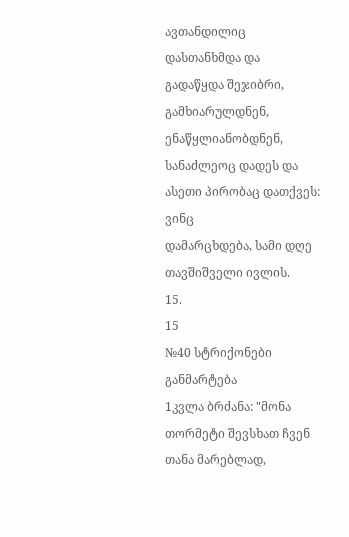ავთანდილიც დასთანხმდა და გადაწყდა შეჯიბრი, გამხიარულდნენ, ენაწყლიანობდნენ, სანაძლეოც დადეს და ასეთი პირობაც დათქვეს: ვინც
დამარცხდება, სამი დღე თავშიშველი ივლის.
15.
15
№40 სტრიქონები განმარტება
1კვლა ბრძანა: "მონა თორმეტი შევსხათ ჩვენ თანა მარებლად,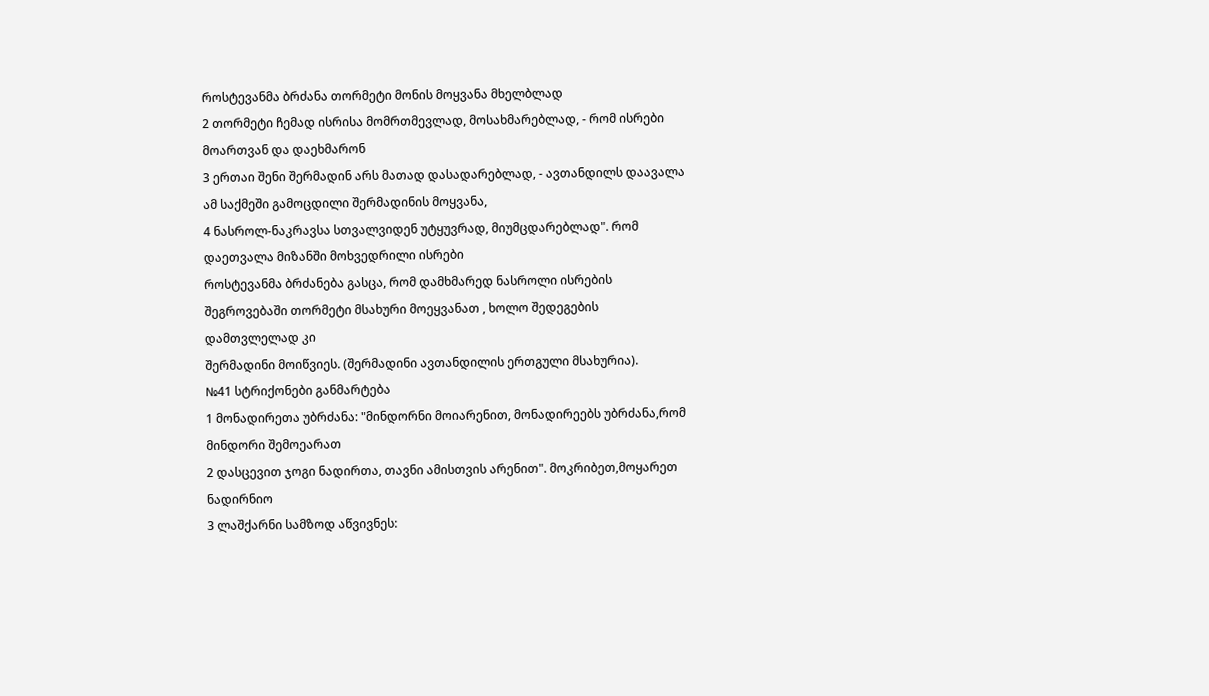როსტევანმა ბრძანა თორმეტი მონის მოყვანა მხელბლად
2 თორმეტი ჩემად ისრისა მომრთმევლად, მოსახმარებლად, - რომ ისრები მოართვან და დაეხმარონ
3 ერთაი შენი შერმადინ არს მათად დასადარებლად, - ავთანდილს დაავალა ამ საქმეში გამოცდილი შერმადინის მოყვანა,
4 ნასროლ-ნაკრავსა სთვალვიდენ უტყუვრად, მიუმცდარებლად". რომ დაეთვალა მიზანში მოხვედრილი ისრები
როსტევანმა ბრძანება გასცა, რომ დამხმარედ ნასროლი ისრების შეგროვებაში თორმეტი მსახური მოეყვანათ , ხოლო შედეგების დამთვლელად კი
შერმადინი მოიწვიეს. (შერმადინი ავთანდილის ერთგული მსახურია).
№41 სტრიქონები განმარტება
1 მონადირეთა უბრძანა: "მინდორნი მოიარენით, მონადირეებს უბრძანა,რომ მინდორი შემოეარათ
2 დასცევით ჯოგი ნადირთა, თავნი ამისთვის არენით". მოკრიბეთ,მოყარეთ ნადირნიო
3 ლაშქარნი სამზოდ აწვივნეს: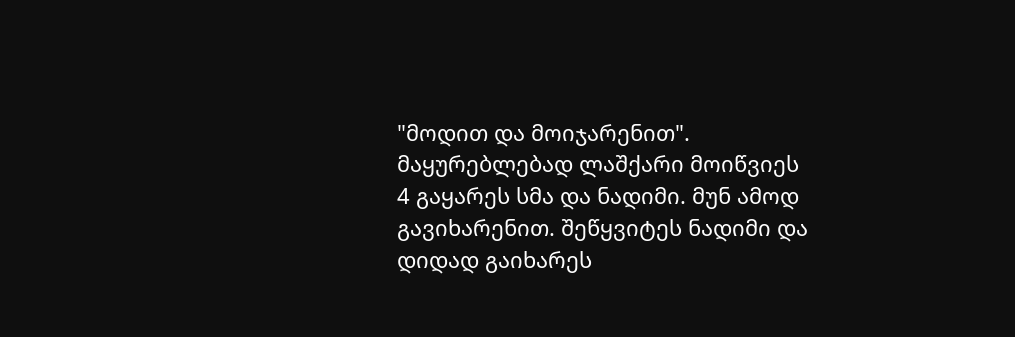"მოდით და მოიჯარენით". მაყურებლებად ლაშქარი მოიწვიეს
4 გაყარეს სმა და ნადიმი. მუნ ამოდ გავიხარენით. შეწყვიტეს ნადიმი და დიდად გაიხარეს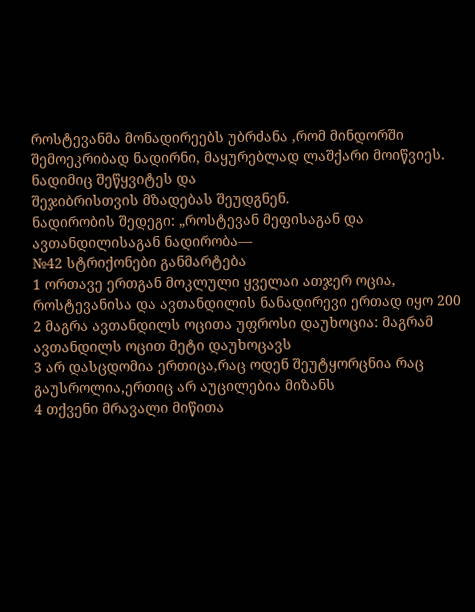როსტევანმა მონადირეებს უბრძანა ,რომ მინდორში შემოეკრიბად ნადირნი, მაყურებლად ლაშქარი მოიწვიეს. ნადიმიც შეწყვიტეს და
შეჯიბრისთვის მზადებას შეუდგნენ.
ნადირობის შედეგი: „როსტევან მეფისაგან და ავთანდილისაგან ნადირობა―
№42 სტრიქონები განმარტება
1 ორთავე ერთგან მოკლული ყველაი ათჯერ ოცია, როსტევანისა და ავთანდილის ნანადირევი ერთად იყო 200
2 მაგრა ავთანდილს ოცითა უფროსი დაუხოცია: მაგრამ ავთანდილს ოცით მეტი დაუხოცავს
3 არ დასცდომია ერთიცა,რაც ოდენ შეუტყორცნია რაც გაუსროლია,ერთიც არ აუცილებია მიზანს
4 თქვენი მრავალი მიწითა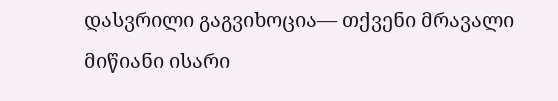დასვრილი გაგვიხოცია― თქვენი მრავალი მიწიანი ისარი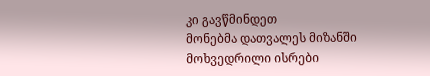კი გავწმინდეთ
მონებმა დათვალეს მიზანში მოხვედრილი ისრები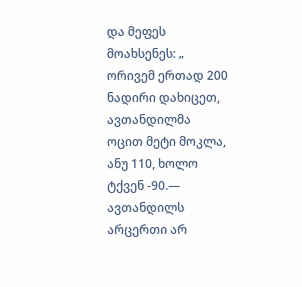და მეფეს მოახსენეს: „ ორივემ ერთად 200 ნადირი დახიცეთ, ავთანდილმა ოცით მეტი მოკლა,
ანუ 110, ხოლო ტქვენ -90.― ავთანდილს არცერთი არ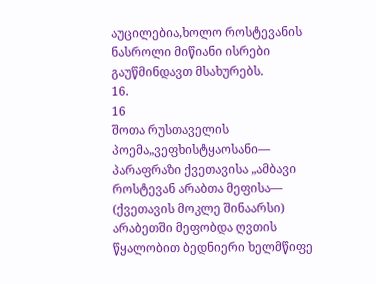აუცილებია,ხოლო როსტევანის ნასროლი მიწიანი ისრები გაუწმინდავთ მსახურებს.
16.
16
შოთა რუსთაველის პოემა„ვეფხისტყაოსანი―
პარაფრაზი ქვეთავისა „ამბავი როსტევან არაბთა მეფისა―
(ქვეთავის მოკლე შინაარსი)
არაბეთში მეფობდა ღვთის წყალობით ბედნიერი ხელმწიფე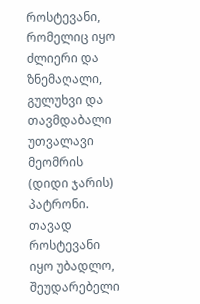როსტევანი, რომელიც იყო ძლიერი და ზნემაღალი, გულუხვი და
თავმდაბალი უთვალავი მეომრის (დიდი ჯარის) პატრონი. თავად როსტევანი იყო უბადლო, შეუდარებელი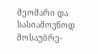მეომარი და სასიამოვნოდ
მოსაუბრე-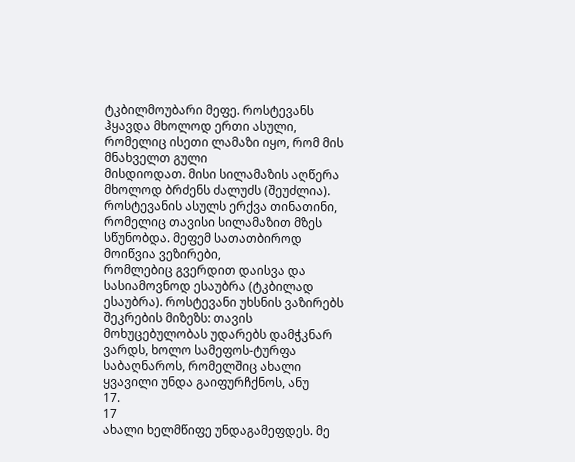ტკბილმოუბარი მეფე. როსტევანს ჰყავდა მხოლოდ ერთი ასული, რომელიც ისეთი ლამაზი იყო, რომ მის მნახველთ გული
მისდიოდათ. მისი სილამაზის აღწერა მხოლოდ ბრძენს ძალუძს (შეუძლია).
როსტევანის ასულს ერქვა თინათინი, რომელიც თავისი სილამაზით მზეს სწუნობდა. მეფემ სათათბიროდ მოიწვია ვეზირები,
რომლებიც გვერდით დაისვა და სასიამოვნოდ ესაუბრა (ტკბილად ესაუბრა). როსტევანი უხსნის ვაზირებს შეკრების მიზეზს: თავის
მოხუცებულობას უდარებს დამჭკნარ ვარდს, ხოლო სამეფოს-ტურფა საბაღნაროს, რომელშიც ახალი ყვავილი უნდა გაიფურჩქნოს, ანუ
17.
17
ახალი ხელმწიფე უნდაგამეფდეს. მე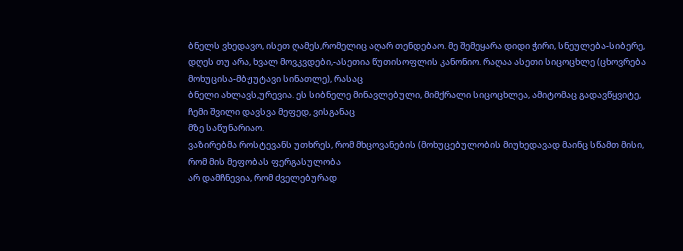ბნელს ვხედავო, ისეთ ღამეს,რომელიც აღარ თენდებაო. მე შემეყარა დიდი ჭირი, სნეულება-სიბერე,
დღეს თუ არა, ხვალ მოვკვდები,-ასეთია წუთისოფლის კანონიო. რაღაა ასეთი სიცოცხლე (ცხოვრება მოხუცისა-მბჟუტავი სინათლე), რასაც
ბნელი ახლავს,ურევია. ეს სიბნელე მინავლებული, მიმქრალი სიცოცხლეა, ამიტომაც გადავწყვიტე, ჩემი შვილი დავსვა მეფედ, ვისგანაც
მზე საწუნარიაო.
ვაზირებმა როსტევანს უთხრეს, რომ მხცოვანების (მოხუცებულობის მიუხედავად მაინც სწამთ მისი, რომ მის მეფობას ფერგასულობა
არ დამჩნევია, რომ ძველებურად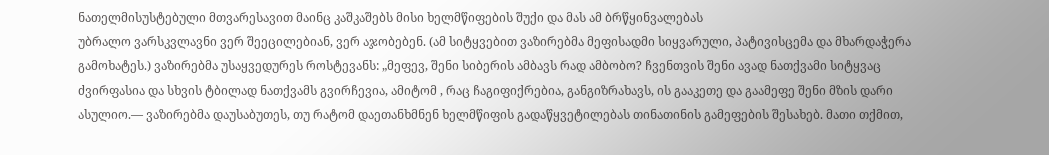ნათელმისუსტებული მთვარესავით მაინც კაშკაშებს მისი ხელმწიფების შუქი და მას ამ ბრწყინვალებას
უბრალო ვარსკვლავნი ვერ შეეცილებიან, ვერ აჯობებენ. (ამ სიტყვებით ვაზირებმა მეფისადმი სიყვარული, პატივისცემა და მხარდაჭერა
გამოხატეს.) ვაზირებმა უსაყვედურეს როსტევანს: „მეფევ, შენი სიბერის ამბავს რად ამბობო? ჩვენთვის შენი ავად ნათქვამი სიტყვაც
ძვირფასია და სხვის ტბილად ნათქვამს გვირჩევია, ამიტომ , რაც ჩაგიფიქრებია, განგიზრახავს, ის გააკეთე და გაამეფე შენი მზის დარი
ასულიო.― ვაზირებმა დაუსაბუთეს, თუ რატომ დაეთანხმნენ ხელმწიფის გადაწყვეტილებას თინათინის გამეფების შესახებ. მათი თქმით,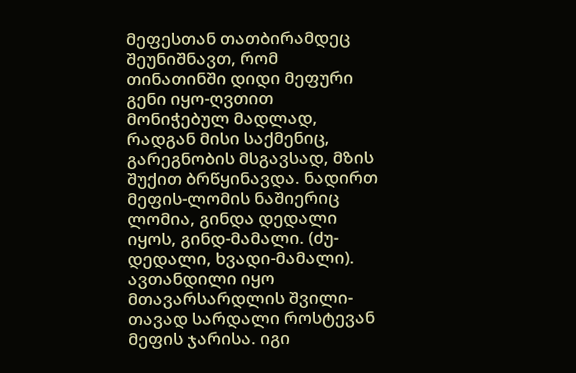მეფესთან თათბირამდეც შეუნიშნავთ, რომ თინათინში დიდი მეფური გენი იყო-ღვთით მონიჭებულ მადლად, რადგან მისი საქმენიც,
გარეგნობის მსგავსად, მზის შუქით ბრწყინავდა. ნადირთ მეფის-ლომის ნაშიერიც ლომია, გინდა დედალი იყოს, გინდ-მამალი. (ძუ-
დედალი, ხვადი-მამალი).
ავთანდილი იყო მთავარსარდლის შვილი-თავად სარდალი როსტევან მეფის ჯარისა. იგი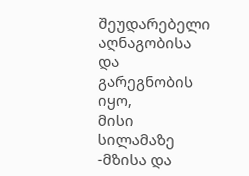შეუდარებელი აღნაგობისა და გარეგნობის იყო,
მისი სილამაზე -მზისა და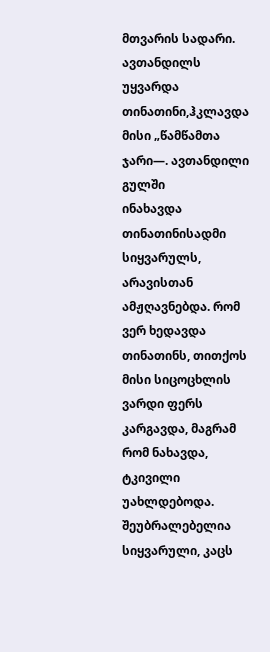მთვარის სადარი. ავთანდილს უყვარდა თინათინი,ჰკლავდა მისი „წამწამთა ჯარი―. ავთანდილი გულში
ინახავდა თინათინისადმი სიყვარულს, არავისთან ამჟღავნებდა. რომ ვერ ხედავდა თინათინს, თითქოს მისი სიცოცხლის ვარდი ფერს
კარგავდა, მაგრამ რომ ნახავდა, ტკივილი უახლდებოდა. შეუბრალებელია სიყვარული, კაცს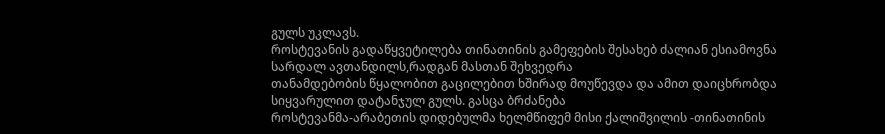გულს უკლავს.
როსტევანის გადაწყვეტილება თინათინის გამეფების შესახებ ძალიან ესიამოვნა სარდალ ავთანდილს,რადგან მასთან შეხვედრა
თანამდებობის წყალობით გაცილებით ხშირად მოუწევდა და ამით დაიცხრობდა სიყვარულით დატანჯულ გულს. გასცა ბრძანება
როსტევანმა-არაბეთის დიდებულმა ხელმწიფემ მისი ქალიშვილის -თინათინის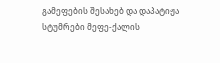გამეფების შესახებ და დაპატიჟა სტუმრები მეფე-ქალის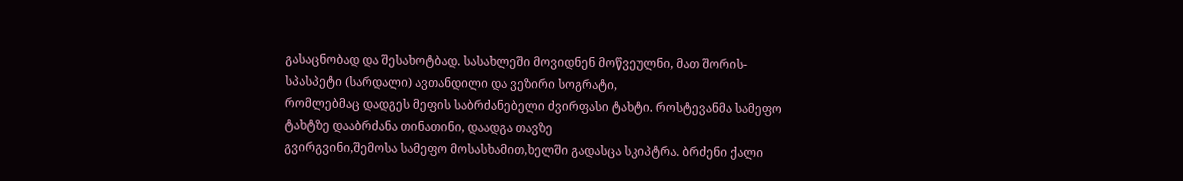გასაცნობად და შესახოტბად. სასახლეში მოვიდნენ მოწვეულნი, მათ შორის-სპასპეტი (სარდალი) ავთანდილი და ვეზირი სოგრატი,
რომლებმაც დადგეს მეფის საბრძანებელი ძვირფასი ტახტი. როსტევანმა სამეფო ტახტზე დააბრძანა თინათინი, დაადგა თავზე
გვირგვინი,შემოსა სამეფო მოსასხამით,ხელში გადასცა სკიპტრა. ბრძენი ქალი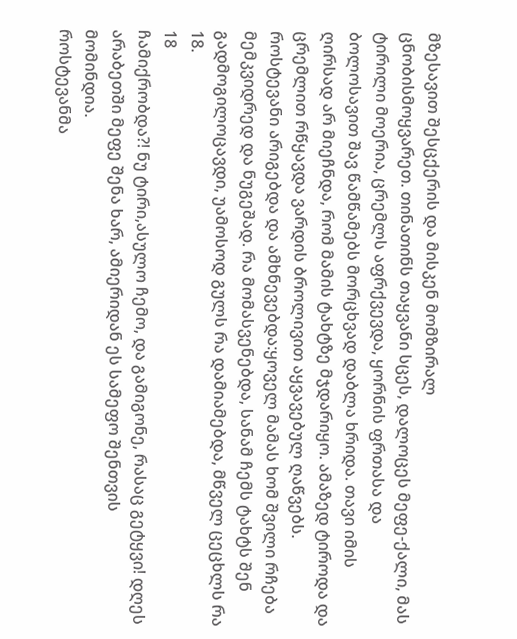მზესავით შესცქერის და მისკენ მომზირალ
ცნობისმოყვარეთ. თინათინს თაყვანი სცეს, დალოცეს მეფე-ქალი, მას ტირილი მოერია, ცრემლს აფრქვევდა, ყორნის ფრთასა და
ბოლოსავით შავ წამწამებს მორცხვად დაბლა ხრიდა. თავი იმის ღირსად არ მიეჩნდა, რომ მამის ტახტზე მჯდარიყო. ამაზედ ტიროდა და
ცრემლით რწყავდა ვარდის ბროლივით აყვავებულ ღაწვებს. როსტევანი არიგებდა და ამხნევებდა:ყოველ მამას ხომ შვილი რჩება
მემკვიდრედ და ნუგეშად. რა მომასვენებდა, სანამ ჩემს ტახტს შენ გადმოგილოცავდი, უამოსოდ გულს რა დამიამებდა, მწველ ცეცხლს რა
18.
18
ჩამიქრობდა?! ნუ ტირი,ასულო ჩემო, და გამიგონე, რასაც გეტყვი! დღეს არაბეთში მეფე შენა ხარ, ამიერიდან ეს სამეფო შენთვის
მომინდია.
როსტევანმა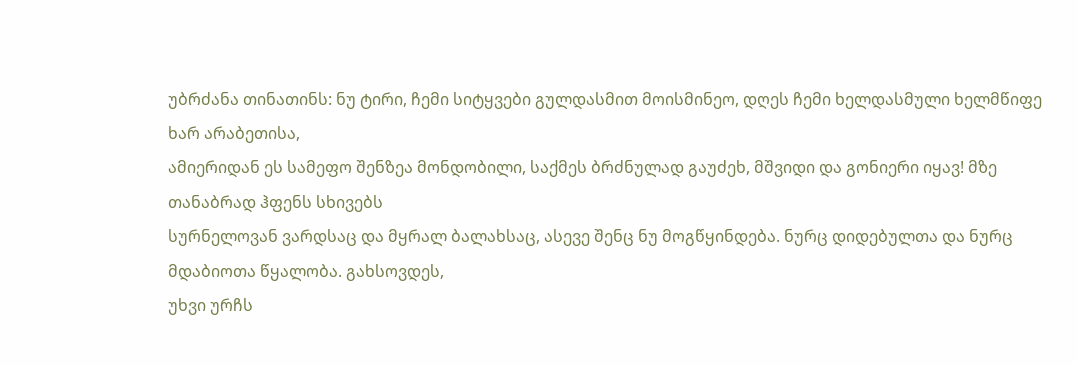უბრძანა თინათინს: ნუ ტირი, ჩემი სიტყვები გულდასმით მოისმინეო, დღეს ჩემი ხელდასმული ხელმწიფე ხარ არაბეთისა,
ამიერიდან ეს სამეფო შენზეა მონდობილი, საქმეს ბრძნულად გაუძეხ, მშვიდი და გონიერი იყავ! მზე თანაბრად ჰფენს სხივებს
სურნელოვან ვარდსაც და მყრალ ბალახსაც, ასევე შენც ნუ მოგწყინდება. ნურც დიდებულთა და ნურც მდაბიოთა წყალობა. გახსოვდეს,
უხვი ურჩს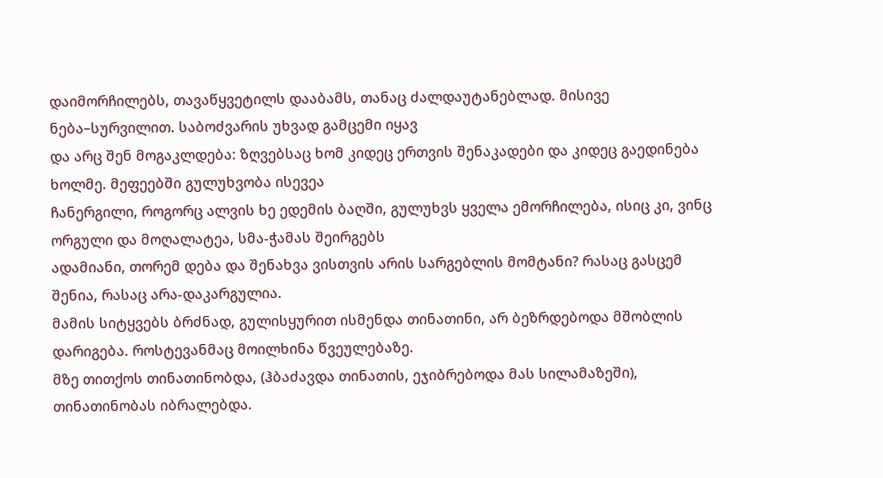დაიმორჩილებს, თავაწყვეტილს დააბამს, თანაც ძალდაუტანებლად. მისივე ნება–სურვილით. საბოძვარის უხვად გამცემი იყავ
და არც შენ მოგაკლდება: ზღვებსაც ხომ კიდეც ერთვის შენაკადები და კიდეც გაედინება ხოლმე. მეფეებში გულუხვობა ისევეა
ჩანერგილი, როგორც ალვის ხე ედემის ბაღში, გულუხვს ყველა ემორჩილება, ისიც კი, ვინც ორგული და მოღალატეა, სმა-ჭამას შეირგებს
ადამიანი, თორემ დება და შენახვა ვისთვის არის სარგებლის მომტანი? რასაც გასცემ შენია, რასაც არა-დაკარგულია.
მამის სიტყვებს ბრძნად, გულისყურით ისმენდა თინათინი, არ ბეზრდებოდა მშობლის დარიგება. როსტევანმაც მოილხინა წვეულებაზე.
მზე თითქოს თინათინობდა, (ჰბაძავდა თინათის, ეჯიბრებოდა მას სილამაზეში), თინათინობას იბრალებდა.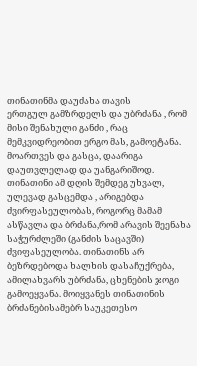თინათინმა დაუძახა თავის
ერთგულ გამზრდელს და უბრძანა , რომ მისი შენახული განძი , რაც მემკვიდრეობით ერგო მას, გამოეტანა. მოართვეს და გასცა, დაარიგა
დაუთვლელად და უანგარიშოდ. თინათინი ამ დღის შემდეგ უხვალ, ულევად გასცემდა , არიგებდა ძვირფასეულობას, როგორც მამამ
ასწავლა და ბრძანა,რომ არავის შეენახა საჭურძლეში (განძის საცავში) ძვიფასეულობა. თინათინს არ ბეზრდებოდა ხალხის დასაჩუქრება,
ამილახვარს უბრძანა, ცხენების ჯოგი გამოეყვანა. მოიყვანეს თინათინის ბრძანებისამებრ საუკეთესო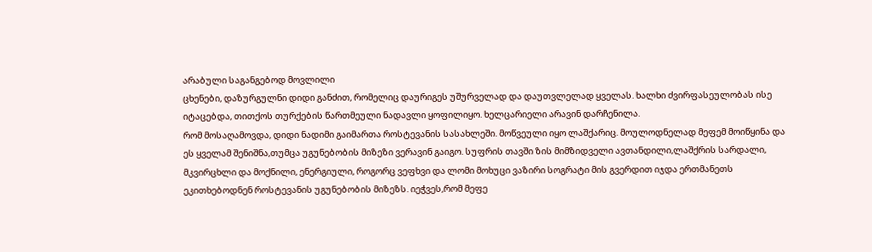არაბული საგანგებოდ მოვლილი
ცხენები, დაზურგულნი დიდი განძით, რომელიც დაურიგეს უშურველად და დაუთვლელად ყველას. ხალხი ძვირფასეულობას ისე
იტაცებდა, თითქოს თურქების წართმეული ნადავლი ყოფილიყო. ხელცარიელი არავინ დარჩენილა.
რომ მოსაღამოვდა, დიდი ნადიმი გაიმართა როსტევანის სასახლეში. მოწვეული იყო ლაშქარიც. მოულოდნელად მეფემ მოიწყინა და
ეს ყველამ შენიშნა,თუმცა უგუნებობის მიზეზი ვერავინ გაიგო. სუფრის თავში ზის მიმზიდველი ავთანდილი,ლაშქრის სარდალი,
მკვირცხლი და მოქნილი, ენერგიული, როგორც ვეფხვი და ლომი მოხუცი ვაზირი სოგრატი მის გვერდით იჯდა ერთმანეთს
ეკითხებოდნენ როსტევანის უგუნებობის მიზეზს. იეჭვეს,რომ მეფე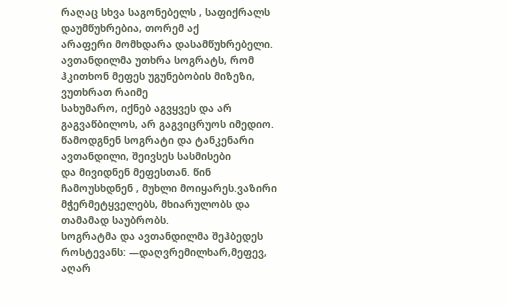რაღაც სხვა საგონებელს , საფიქრალს დაუმწუხრებია, თორემ აქ
არაფერი მომხდარა დასამწუხრებელი. ავთანდილმა უთხრა სოგრატს, რომ ჰკითხონ მეფეს უგუნებობის მიზეზი, ვუთხრათ რაიმე
სახუმარო, იქნებ აგვყვეს და არ გაგვაწბილოს, არ გაგვიცრუოს იმედიო. წამოდგნენ სოგრატი და ტანკენარი ავთანდილი, შეივსეს სასმისები
და მივიდნენ მეფესთან. წინ ჩამოუსხდნენ , მუხლი მოიყარეს.ვაზირი მჭერმეტყველებს, მხიარულობს და თამამად საუბრობს.
სოგრატმა და ავთანდილმა შეჰბედეს როსტევანს: ―დაღვრემილხარ,მეფევ, აღარ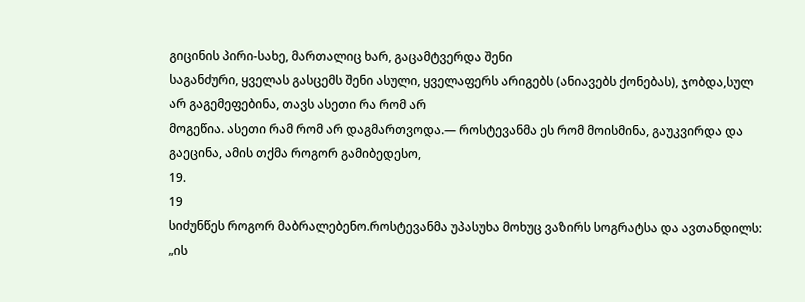გიცინის პირი-სახე, მართალიც ხარ, გაცამტვერდა შენი
საგანძური, ყველას გასცემს შენი ასული, ყველაფერს არიგებს (ანიავებს ქონებას), ჯობდა,სულ არ გაგემეფებინა, თავს ასეთი რა რომ არ
მოგეწია. ასეთი რამ რომ არ დაგმართვოდა.― როსტევანმა ეს რომ მოისმინა, გაუკვირდა და გაეცინა, ამის თქმა როგორ გამიბედესო,
19.
19
სიძუნწეს როგორ მაბრალებენო.როსტევანმა უპასუხა მოხუც ვაზირს სოგრატსა და ავთანდილს: „ის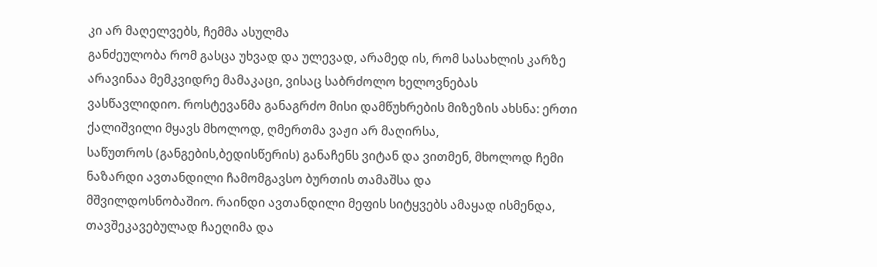კი არ მაღელვებს, ჩემმა ასულმა
განძეულობა რომ გასცა უხვად და ულევად, არამედ ის, რომ სასახლის კარზე არავინაა მემკვიდრე მამაკაცი, ვისაც საბრძოლო ხელოვნებას
ვასწავლიდიო. როსტევანმა განაგრძო მისი დამწუხრების მიზეზის ახსნა: ერთი ქალიშვილი მყავს მხოლოდ, ღმერთმა ვაჟი არ მაღირსა,
საწუთროს (განგების,ბედისწერის) განაჩენს ვიტან და ვითმენ, მხოლოდ ჩემი ნაზარდი ავთანდილი ჩამომგავსო ბურთის თამაშსა და
მშვილდოსნობაშიო. რაინდი ავთანდილი მეფის სიტყვებს ამაყად ისმენდა, თავშეკავებულად ჩაეღიმა და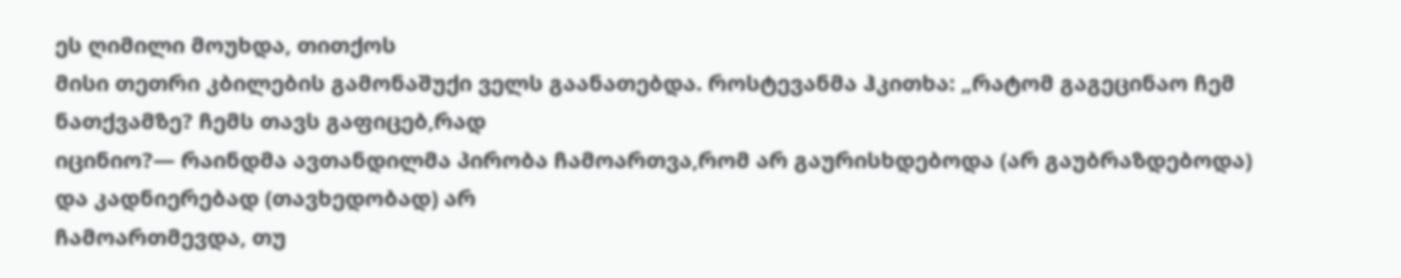ეს ღიმილი მოუხდა, თითქოს
მისი თეთრი კბილების გამონაშუქი ველს გაანათებდა. როსტევანმა ჰკითხა: „რატომ გაგეცინაო ჩემ ნათქვამზე? ჩემს თავს გაფიცებ,რად
იცინიო?― რაინდმა ავთანდილმა პირობა ჩამოართვა,რომ არ გაურისხდებოდა (არ გაუბრაზდებოდა) და კადნიერებად (თავხედობად) არ
ჩამოართმევდა, თუ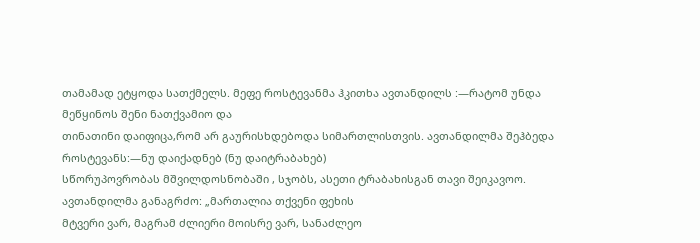თამამად ეტყოდა სათქმელს. მეფე როსტევანმა ჰკითხა ავთანდილს :―რატომ უნდა მეწყინოს შენი ნათქვამიო და
თინათინი დაიფიცა,რომ არ გაურისხდებოდა სიმართლისთვის. ავთანდილმა შეჰბედა როსტევანს:―ნუ დაიქადნებ (ნუ დაიტრაბახებ)
სწორუპოვრობას მშვილდოსნობაში , სჯობს, ასეთი ტრაბახისგან თავი შეიკავოო. ავთანდილმა განაგრძო: „მართალია თქვენი ფეხის
მტვერი ვარ, მაგრამ ძლიერი მოისრე ვარ, სანაძლეო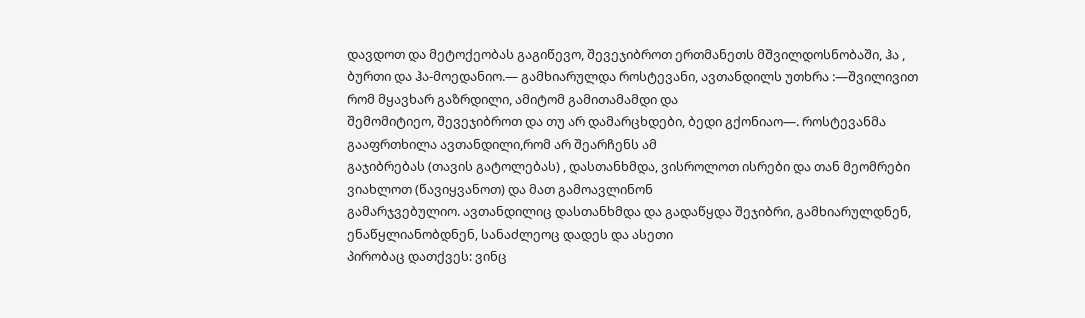დავდოთ და მეტოქეობას გაგიწევო, შევეჯიბროთ ერთმანეთს მშვილდოსნობაში, ჰა ,
ბურთი და ჰა-მოედანიო.― გამხიარულდა როსტევანი, ავთანდილს უთხრა :―შვილივით რომ მყავხარ გაზრდილი, ამიტომ გამითამამდი და
შემომიტიეო, შევეჯიბროთ და თუ არ დამარცხდები, ბედი გქონიაო―. როსტევანმა გააფრთხილა ავთანდილი,რომ არ შეარჩენს ამ
გაჯიბრებას (თავის გატოლებას) , დასთანხმდა, ვისროლოთ ისრები და თან მეომრები ვიახლოთ (წავიყვანოთ) და მათ გამოავლინონ
გამარჯვებულიო. ავთანდილიც დასთანხმდა და გადაწყდა შეჯიბრი, გამხიარულდნენ, ენაწყლიანობდნენ, სანაძლეოც დადეს და ასეთი
პირობაც დათქვეს: ვინც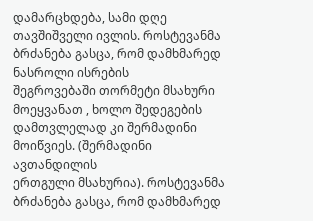დამარცხდება, სამი დღე თავშიშველი ივლის. როსტევანმა ბრძანება გასცა, რომ დამხმარედ ნასროლი ისრების
შეგროვებაში თორმეტი მსახური მოეყვანათ , ხოლო შედეგების დამთვლელად კი შერმადინი მოიწვიეს. (შერმადინი ავთანდილის
ერთგული მსახურია). როსტევანმა ბრძანება გასცა, რომ დამხმარედ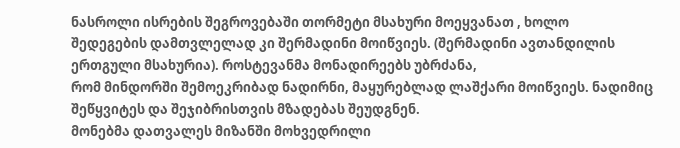ნასროლი ისრების შეგროვებაში თორმეტი მსახური მოეყვანათ , ხოლო
შედეგების დამთვლელად კი შერმადინი მოიწვიეს. (შერმადინი ავთანდილის ერთგული მსახურია). როსტევანმა მონადირეებს უბრძანა,
რომ მინდორში შემოეკრიბად ნადირნი, მაყურებლად ლაშქარი მოიწვიეს. ნადიმიც შეწყვიტეს და შეჯიბრისთვის მზადებას შეუდგნენ.
მონებმა დათვალეს მიზანში მოხვედრილი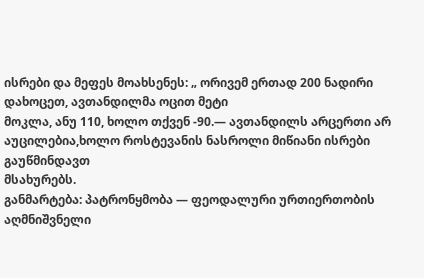ისრები და მეფეს მოახსენეს: „ ორივემ ერთად 200 ნადირი დახოცეთ, ავთანდილმა ოცით მეტი
მოკლა, ანუ 110, ხოლო თქვენ -90.― ავთანდილს არცერთი არ აუცილებია,ხოლო როსტევანის ნასროლი მიწიანი ისრები გაუწმინდავთ
მსახურებს.
განმარტება: პატრონყმობა — ფეოდალური ურთიერთობის აღმნიშვნელი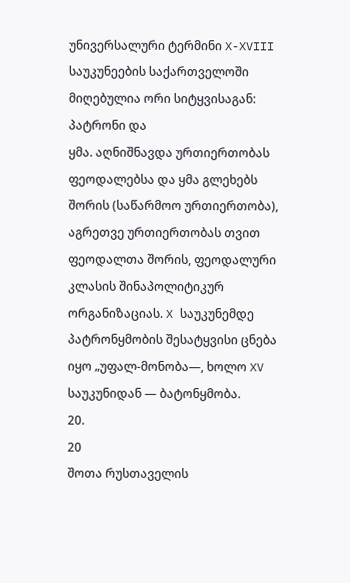უნივერსალური ტერმინი X-XVIII საუკუნეების საქართველოში მიღებულია ორი სიტყვისაგან: პატრონი და
ყმა. აღნიშნავდა ურთიერთობას ფეოდალებსა და ყმა გლეხებს შორის (საწარმოო ურთიერთობა), აგრეთვე ურთიერთობას თვით ფეოდალთა შორის, ფეოდალური
კლასის შინაპოლიტიკურ ორგანიზაციას. X საუკუნემდე პატრონყმობის შესატყვისი ცნება იყო „უფალ-მონობა―, ხოლო XV საუკუნიდან — ბატონყმობა.
20.
20
შოთა რუსთაველის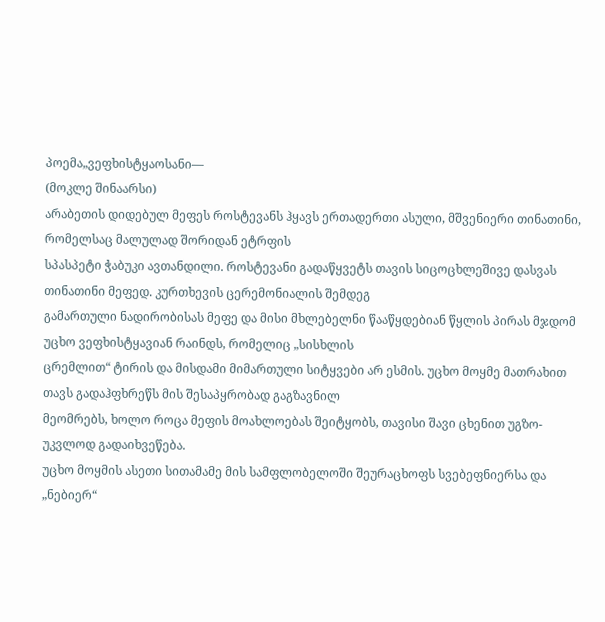პოემა„ვეფხისტყაოსანი―
(მოკლე შინაარსი)
არაბეთის დიდებულ მეფეს როსტევანს ჰყავს ერთადერთი ასული, მშვენიერი თინათინი, რომელსაც მალულად შორიდან ეტრფის
სპასპეტი ჭაბუკი ავთანდილი. როსტევანი გადაწყვეტს თავის სიცოცხლეშივე დასვას თინათინი მეფედ. კურთხევის ცერემონიალის შემდეგ
გამართული ნადირობისას მეფე და მისი მხლებელნი წააწყდებიან წყლის პირას მჯდომ უცხო ვეფხისტყავიან რაინდს, რომელიც „სისხლის
ცრემლით“ ტირის და მისდამი მიმართული სიტყვები არ ესმის. უცხო მოყმე მათრახით თავს გადაჰფხრეწს მის შესაპყრობად გაგზავნილ
მეომრებს, ხოლო როცა მეფის მოახლოებას შეიტყობს, თავისი შავი ცხენით უგზო-უკვლოდ გადაიხვეწება.
უცხო მოყმის ასეთი სითამამე მის სამფლობელოში შეურაცხოფს სვებეფნიერსა და „ნებიერ“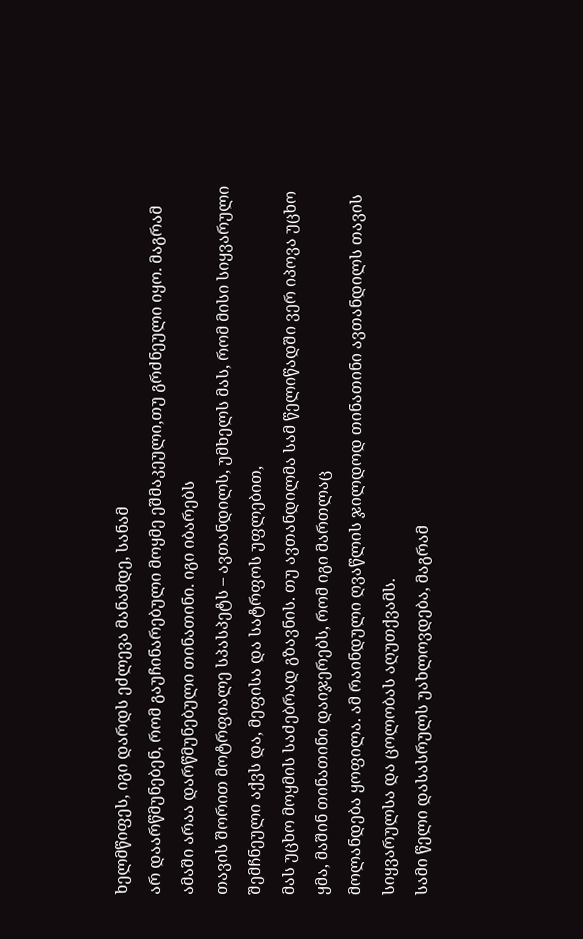ხელმწიფეს, იგი დარდს ეძლევა მანამდე, სანამ
არ დაარწმუნებენ, რომ გაუჩინარებული მოყმე ეშმაკეული,თუ გრძნეული იყო. მაგრამ ამაში არაა დარწმუნებული თინათინი. იგი იბარებს
თავის შორით მოტრფიალე სპასპეტს – ავთანდილს, უმხელს მას, რომ მისი სიყვარული შემჩნეული აქვს და, მეფისა და სატრფოს უფლებით,
მას უცხო მოყმის საძებრად გზავნის. თუ ავთანდილმა სამ წელიწადში ვერ იპოვა უცხო ყმა, მაშინ თინათინი დაიჯერებს, რომ იგი მართლაც
მოლანდება ყოფილა. ამ რაინდული ღვაწლის ჯილდოდ თინათინი ავთანდილს თავის სიყვარულსა და ცოლობას აღუთქვამს.
სამი წელი დასასრულს უახლოვდება, მაგრამ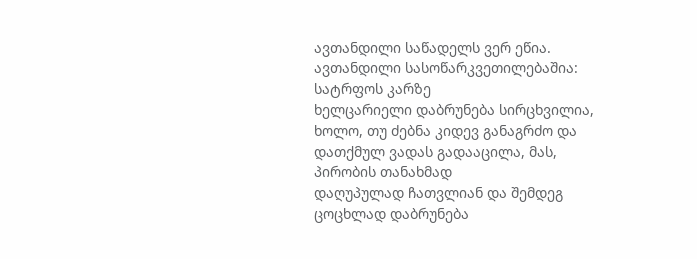ავთანდილი საწადელს ვერ ეწია. ავთანდილი სასოწარკვეთილებაშია: სატრფოს კარზე
ხელცარიელი დაბრუნება სირცხვილია, ხოლო, თუ ძებნა კიდევ განაგრძო და დათქმულ ვადას გადააცილა, მას, პირობის თანახმად
დაღუპულად ჩათვლიან და შემდეგ ცოცხლად დაბრუნება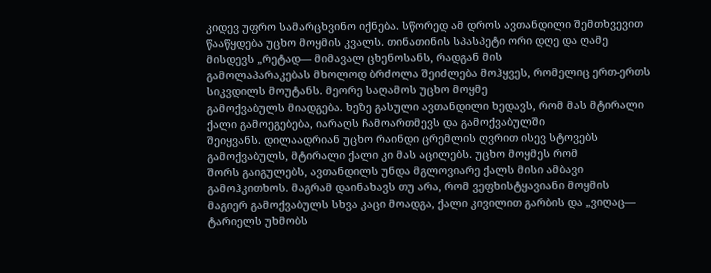კიდევ უფრო სამარცხვინო იქნება. სწორედ ამ დროს ავთანდილი შემთხვევით
წააწყდება უცხო მოყმის კვალს. თინათინის სპასპეტი ორი დღე და ღამე მისდევს „რეტად― მიმავალ ცხენოსანს, რადგან მის
გამოლაპარაკებას მხოლოდ ბრძოლა შეიძლება მოჰყვეს, რომელიც ერთ-ერთს სიკვდილს მოუტანს. მეორე საღამოს უცხო მოყმე
გამოქვაბულს მიადგება. ხეზე გასული ავთანდილი ხედავს, რომ მას მტირალი ქალი გამოეგებება, იარაღს ჩამოართმევს და გამოქვაბულში
შეიყვანს. დილაადრიან უცხო რაინდი ცრემლის ღვრით ისევ სტოვებს გამოქვაბულს, მტირალი ქალი კი მას აცილებს. უცხო მოყმეს რომ
შორს გაიგულებს, ავთანდილს უნდა მგლოვიარე ქალს მისი ამბავი გამოჰკითხოს. მაგრამ დაინახავს თუ არა, რომ ვეფხისტყავიანი მოყმის
მაგიერ გამოქვაბულს სხვა კაცი მოადგა, ქალი კივილით გარბის და „ვიღაც― ტარიელს უხმობს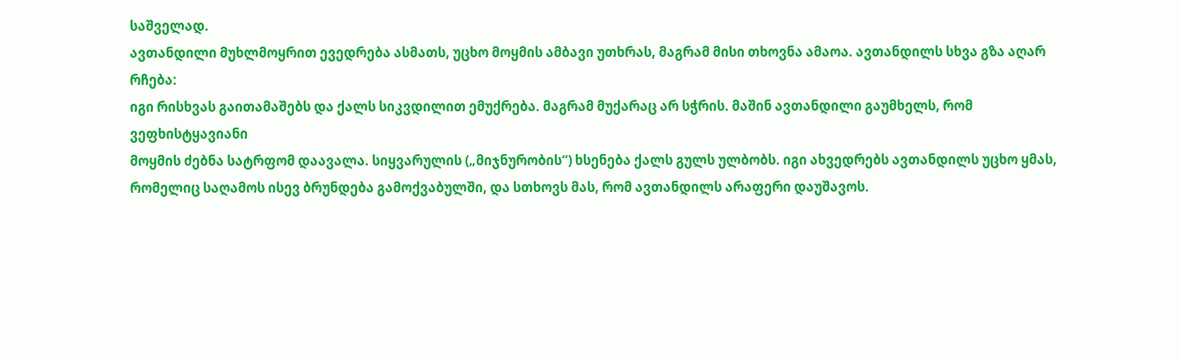საშველად.
ავთანდილი მუხლმოყრით ევედრება ასმათს, უცხო მოყმის ამბავი უთხრას, მაგრამ მისი თხოვნა ამაოა. ავთანდილს სხვა გზა აღარ რჩება:
იგი რისხვას გაითამაშებს და ქალს სიკვდილით ემუქრება. მაგრამ მუქარაც არ სჭრის. მაშინ ავთანდილი გაუმხელს, რომ ვეფხისტყავიანი
მოყმის ძებნა სატრფომ დაავალა. სიყვარულის („მიჯნურობის“) ხსენება ქალს გულს ულბობს. იგი ახვედრებს ავთანდილს უცხო ყმას,
რომელიც საღამოს ისევ ბრუნდება გამოქვაბულში, და სთხოვს მას, რომ ავთანდილს არაფერი დაუშავოს.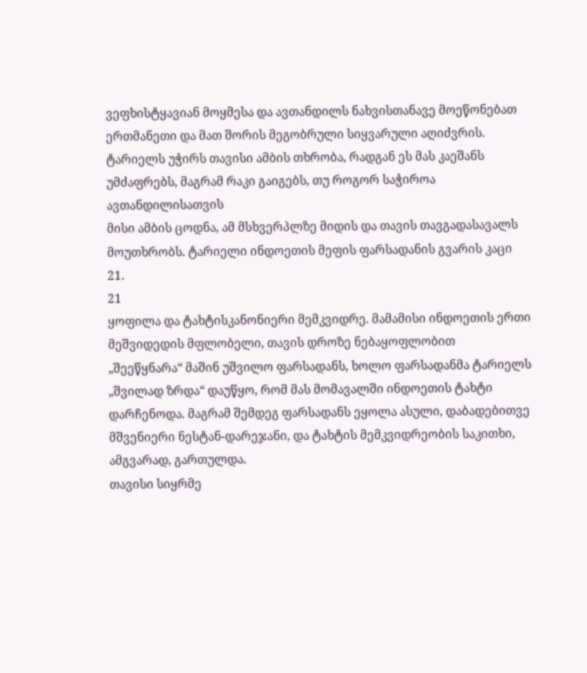ვეფხისტყავიან მოყმესა და ავთანდილს ნახვისთანავე მოეწონებათ ერთმანეთი და მათ შორის მეგობრული სიყვარული აღიძვრის.
ტარიელს უჭირს თავისი ამბის თხრობა, რადგან ეს მას კაეშანს უმძაფრებს, მაგრამ რაკი გაიგებს, თუ როგორ საჭიროა ავთანდილისათვის
მისი ამბის ცოდნა, ამ მსხვერპლზე მიდის და თავის თავგადასავალს მოუთხრობს. ტარიელი ინდოეთის მეფის ფარსადანის გვარის კაცი
21.
21
ყოფილა და ტახტისკანონიერი მემკვიდრე. მამამისი ინდოეთის ერთი მეშვიდედის მფლობელი, თავის დროზე ნებაყოფლობით
„შეეწყნარა“ მაშინ უშვილო ფარსადანს, ხოლო ფარსადანმა ტარიელს „შვილად ზრდა“ დაუწყო, რომ მას მომავალში ინდოეთის ტახტი
დარჩენოდა. მაგრამ შემდეგ ფარსადანს ეყოლა ასული, დაბადებითვე მშვენიერი ნესტან-დარეჯანი, და ტახტის მემკვიდრეობის საკითხი,
ამგვარად, გართულდა.
თავისი სიყრმე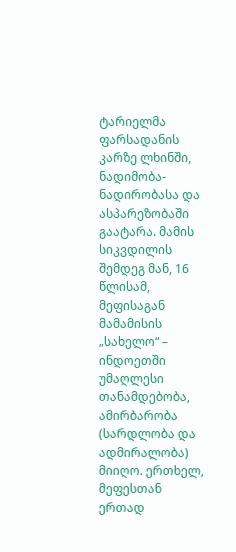ტარიელმა ფარსადანის კარზე ლხინში, ნადიმობა-ნადირობასა და ასპარეზობაში გაატარა. მამის სიკვდილის შემდეგ მან, 16
წლისამ, მეფისაგან მამამისის „სახელო“ – ინდოეთში უმაღლესი თანამდებობა, ამირბარობა (სარდლობა და ადმირალობა) მიიღო. ერთხელ,
მეფესთან ერთად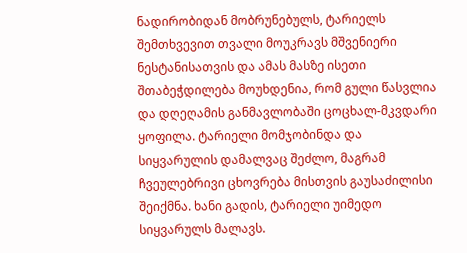ნადირობიდან მობრუნებულს, ტარიელს შემთხვევით თვალი მოუკრავს მშვენიერი ნესტანისათვის და ამას მასზე ისეთი
შთაბეჭდილება მოუხდენია, რომ გული წასვლია და დღეღამის განმავლობაში ცოცხალ-მკვდარი ყოფილა. ტარიელი მომჯობინდა და
სიყვარულის დამალვაც შეძლო, მაგრამ ჩვეულებრივი ცხოვრება მისთვის გაუსაძილისი შეიქმნა. ხანი გადის, ტარიელი უიმედო
სიყვარულს მალავს.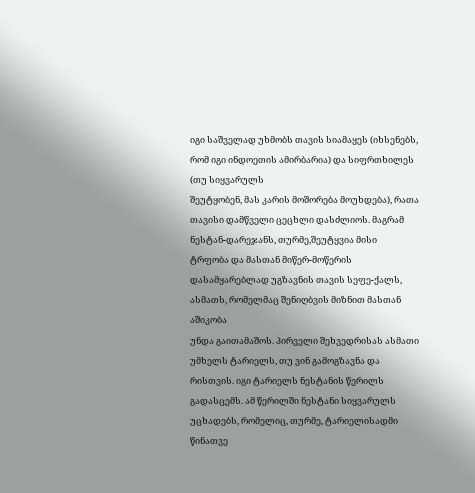იგი საშველად უხმობს თავის სიამაყეს (იხსენებს, რომ იგი ინდოეთის ამირბარია) და სიფრთხილეს (თუ სიყვარულს
შეუტყობენ, მას კარის მოშორება მოუხდება), რათა თავისი დამწველი ცეცხლი დასძლიოს. მაგრამ ნესტან-დარეჯანს, თურმე,შეუტყვია მისი
ტრფობა და მასთან მიწერ-მოწერის დასამყარებლად უგზავნის თავის სეფე-ქალს, ასმათს, რომელმაც შენიღბვის მიზნით მასთან აშიკობა
უნდა გაითამაშოს. პირველი შეხვედრისას ასმათი უმხელს ტარიელს, თუ ვინ გამოგზავნა და რისთვის. იგი ტარიელს ნესტანის წერილს
გადასცემს. ამ წერილში ნესტანი სიყვარულს უცხადებს, რომელიც, თურმე, ტარიელისადმი წინათვე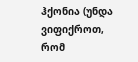ჰქონია (უნდა ვიფიქროთ, რომ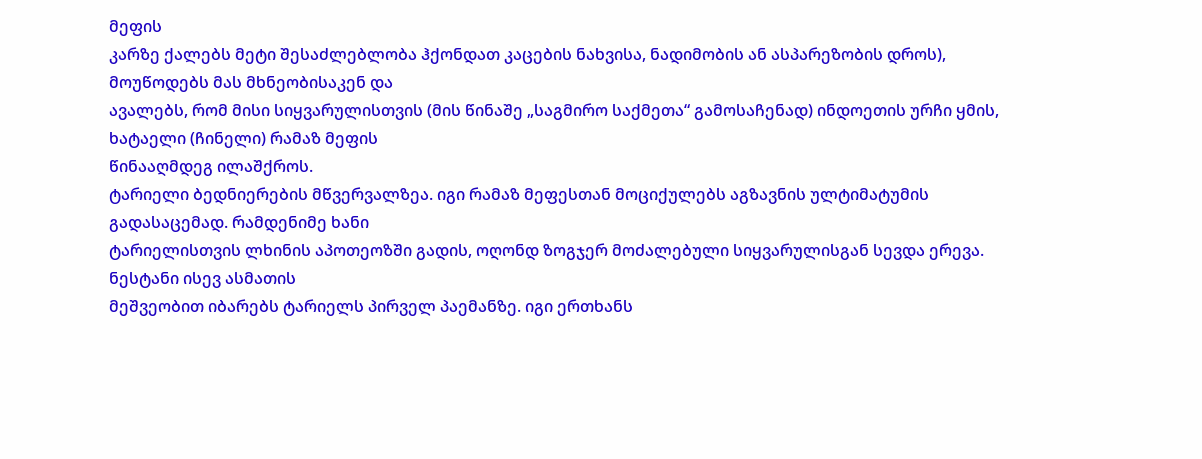მეფის
კარზე ქალებს მეტი შესაძლებლობა ჰქონდათ კაცების ნახვისა, ნადიმობის ან ასპარეზობის დროს), მოუწოდებს მას მხნეობისაკენ და
ავალებს, რომ მისი სიყვარულისთვის (მის წინაშე „საგმირო საქმეთა“ გამოსაჩენად) ინდოეთის ურჩი ყმის, ხატაელი (ჩინელი) რამაზ მეფის
წინააღმდეგ ილაშქროს.
ტარიელი ბედნიერების მწვერვალზეა. იგი რამაზ მეფესთან მოციქულებს აგზავნის ულტიმატუმის გადასაცემად. რამდენიმე ხანი
ტარიელისთვის ლხინის აპოთეოზში გადის, ოღონდ ზოგჯერ მოძალებული სიყვარულისგან სევდა ერევა. ნესტანი ისევ ასმათის
მეშვეობით იბარებს ტარიელს პირველ პაემანზე. იგი ერთხანს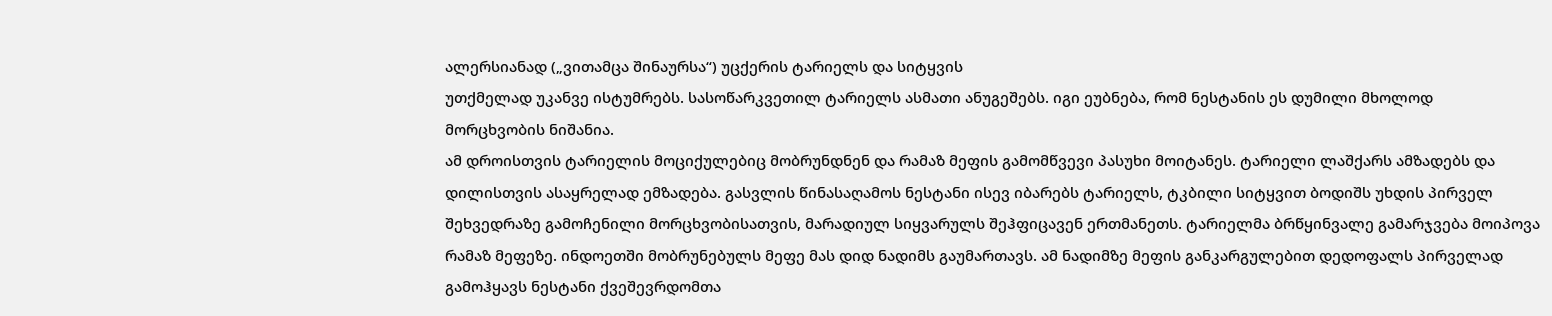ალერსიანად („ვითამცა შინაურსა“) უცქერის ტარიელს და სიტყვის
უთქმელად უკანვე ისტუმრებს. სასოწარკვეთილ ტარიელს ასმათი ანუგეშებს. იგი ეუბნება, რომ ნესტანის ეს დუმილი მხოლოდ
მორცხვობის ნიშანია.
ამ დროისთვის ტარიელის მოციქულებიც მობრუნდნენ და რამაზ მეფის გამომწვევი პასუხი მოიტანეს. ტარიელი ლაშქარს ამზადებს და
დილისთვის ასაყრელად ემზადება. გასვლის წინასაღამოს ნესტანი ისევ იბარებს ტარიელს, ტკბილი სიტყვით ბოდიშს უხდის პირველ
შეხვედრაზე გამოჩენილი მორცხვობისათვის, მარადიულ სიყვარულს შეჰფიცავენ ერთმანეთს. ტარიელმა ბრწყინვალე გამარჯვება მოიპოვა
რამაზ მეფეზე. ინდოეთში მობრუნებულს მეფე მას დიდ ნადიმს გაუმართავს. ამ ნადიმზე მეფის განკარგულებით დედოფალს პირველად
გამოჰყავს ნესტანი ქვეშევრდომთა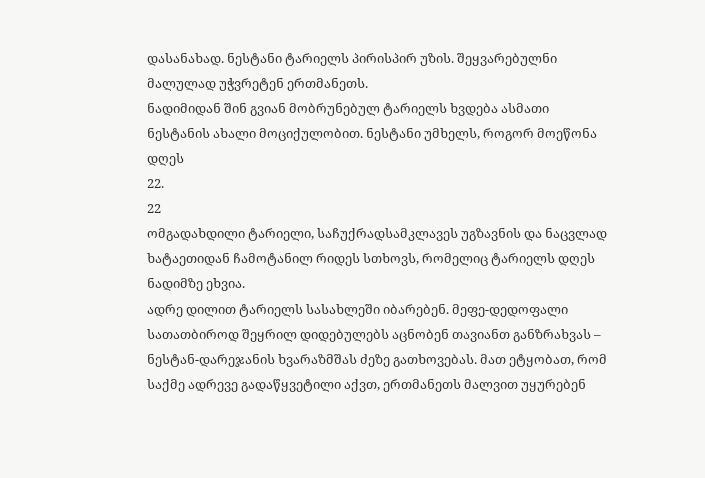დასანახად. ნესტანი ტარიელს პირისპირ უზის. შეყვარებულნი მალულად უჭვრეტენ ერთმანეთს.
ნადიმიდან შინ გვიან მობრუნებულ ტარიელს ხვდება ასმათი ნესტანის ახალი მოციქულობით. ნესტანი უმხელს, როგორ მოეწონა დღეს
22.
22
ომგადახდილი ტარიელი, საჩუქრადსამკლავეს უგზავნის და ნაცვლად ხატაეთიდან ჩამოტანილ რიდეს სთხოვს, რომელიც ტარიელს დღეს
ნადიმზე ეხვია.
ადრე დილით ტარიელს სასახლეში იბარებენ. მეფე-დედოფალი სათათბიროდ შეყრილ დიდებულებს აცნობენ თავიანთ განზრახვას –
ნესტან-დარეჯანის ხვარაზმშას ძეზე გათხოვებას. მათ ეტყობათ, რომ საქმე ადრევე გადაწყვეტილი აქვთ, ერთმანეთს მალვით უყურებენ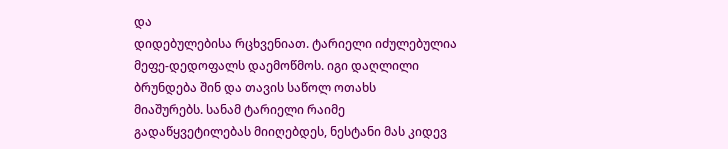და
დიდებულებისა რცხვენიათ. ტარიელი იძულებულია მეფე-დედოფალს დაემოწმოს. იგი დაღლილი ბრუნდება შინ და თავის საწოლ ოთახს
მიაშურებს. სანამ ტარიელი რაიმე გადაწყვეტილებას მიიღებდეს, ნესტანი მას კიდევ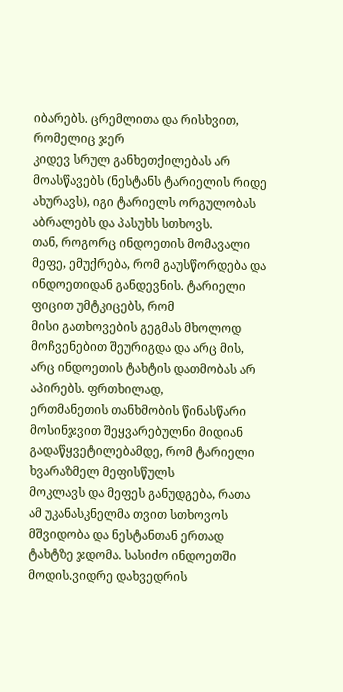იბარებს. ცრემლითა და რისხვით, რომელიც ჯერ
კიდევ სრულ განხეთქილებას არ მოასწავებს (ნესტანს ტარიელის რიდე ახურავს), იგი ტარიელს ორგულობას აბრალებს და პასუხს სთხოვს.
თან, როგორც ინდოეთის მომავალი მეფე, ემუქრება, რომ გაუსწორდება და ინდოეთიდან განდევნის. ტარიელი ფიცით უმტკიცებს, რომ
მისი გათხოვების გეგმას მხოლოდ მოჩვენებით შეურიგდა და არც მის, არც ინდოეთის ტახტის დათმობას არ აპირებს. ფრთხილად,
ერთმანეთის თანხმობის წინასწარი მოსინჯვით შეყვარებულნი მიდიან გადაწყვეტილებამდე, რომ ტარიელი ხვარაზმელ მეფისწულს
მოკლავს და მეფეს განუდგება, რათა ამ უკანასკნელმა თვით სთხოვოს მშვიდობა და ნესტანთან ერთად ტახტზე ჯდომა. სასიძო ინდოეთში
მოდის.ვიდრე დახვედრის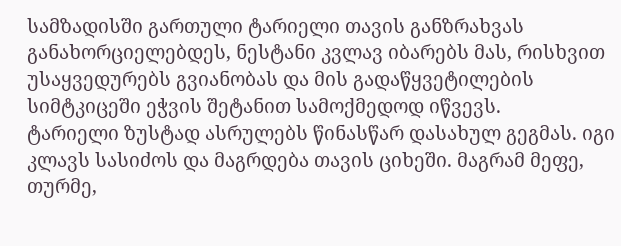სამზადისში გართული ტარიელი თავის განზრახვას განახორციელებდეს, ნესტანი კვლავ იბარებს მას, რისხვით
უსაყვედურებს გვიანობას და მის გადაწყვეტილების სიმტკიცეში ეჭვის შეტანით სამოქმედოდ იწვევს.
ტარიელი ზუსტად ასრულებს წინასწარ დასახულ გეგმას. იგი კლავს სასიძოს და მაგრდება თავის ციხეში. მაგრამ მეფე, თურმე,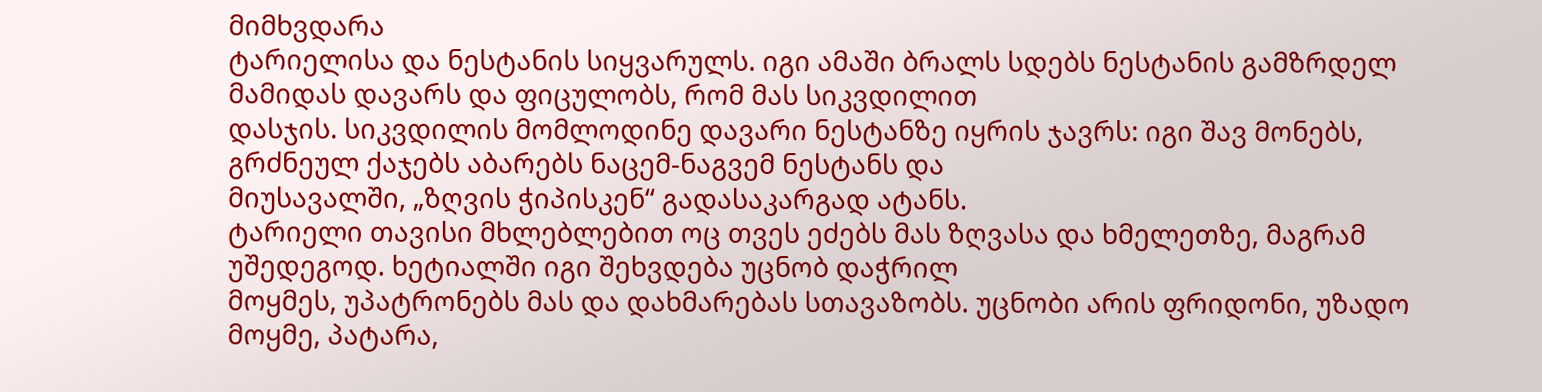მიმხვდარა
ტარიელისა და ნესტანის სიყვარულს. იგი ამაში ბრალს სდებს ნესტანის გამზრდელ მამიდას დავარს და ფიცულობს, რომ მას სიკვდილით
დასჯის. სიკვდილის მომლოდინე დავარი ნესტანზე იყრის ჯავრს: იგი შავ მონებს, გრძნეულ ქაჯებს აბარებს ნაცემ-ნაგვემ ნესტანს და
მიუსავალში, „ზღვის ჭიპისკენ“ გადასაკარგად ატანს.
ტარიელი თავისი მხლებლებით ოც თვეს ეძებს მას ზღვასა და ხმელეთზე, მაგრამ უშედეგოდ. ხეტიალში იგი შეხვდება უცნობ დაჭრილ
მოყმეს, უპატრონებს მას და დახმარებას სთავაზობს. უცნობი არის ფრიდონი, უზადო მოყმე, პატარა,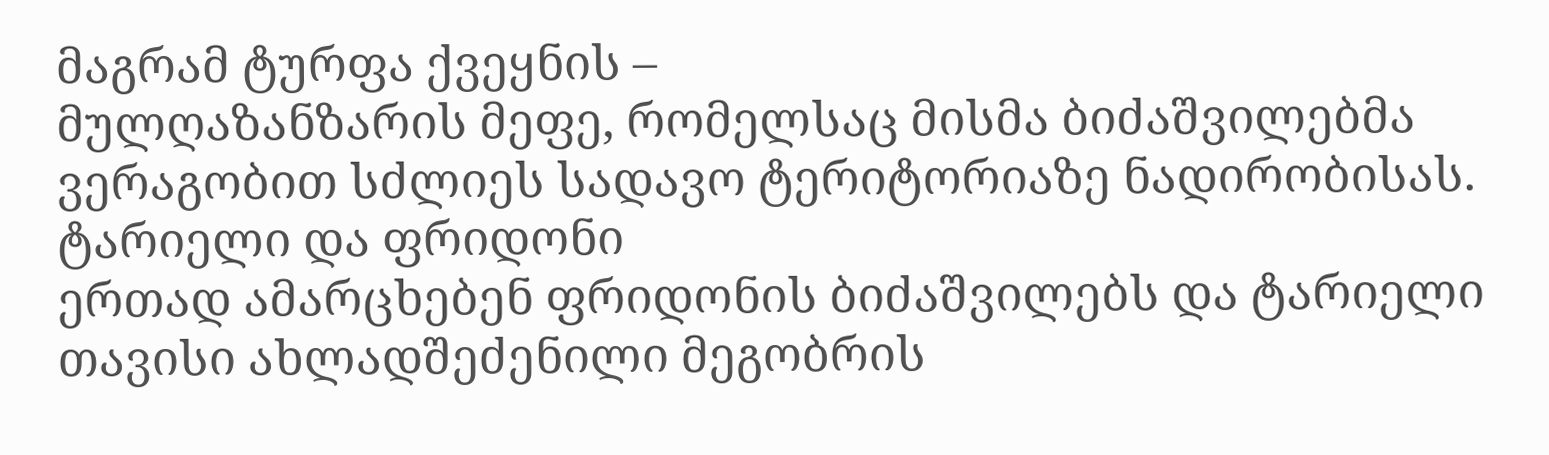მაგრამ ტურფა ქვეყნის –
მულღაზანზარის მეფე, რომელსაც მისმა ბიძაშვილებმა ვერაგობით სძლიეს სადავო ტერიტორიაზე ნადირობისას. ტარიელი და ფრიდონი
ერთად ამარცხებენ ფრიდონის ბიძაშვილებს და ტარიელი თავისი ახლადშეძენილი მეგობრის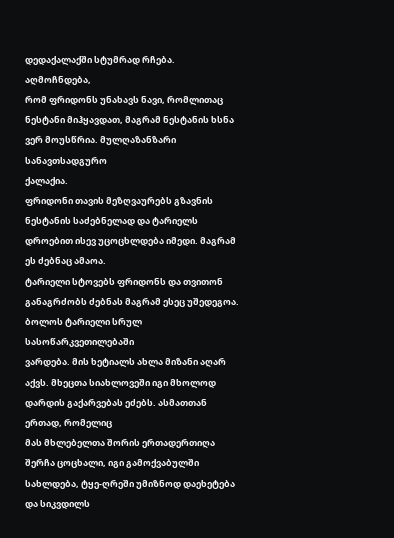დედაქალაქში სტუმრად რჩება. აღმოჩნდება,
რომ ფრიდონს უნახავს ნავი, რომლითაც ნესტანი მიჰყავდათ, მაგრამ ნესტანის ხსნა ვერ მოუსწრია. მულღაზანზარი სანავთსადგურო
ქალაქია.
ფრიდონი თავის მეზღვაურებს გზავნის ნესტანის საძებნელად და ტარიელს დროებით ისევ უცოცხლდება იმედი. მაგრამ ეს ძებნაც ამაოა.
ტარიელი სტოვებს ფრიდონს და თვითონ განაგრძობს ძებნას მაგრამ ესეც უშედეგოა. ბოლოს ტარიელი სრულ სასოწარკვეთილებაში
ვარდება. მის ხეტიალს ახლა მიზანი აღარ აქვს. მხეცთა სიახლოვეში იგი მხოლოდ დარდის გაქარვებას ეძებს. ასმათთან ერთად, რომელიც
მას მხლებელთა შორის ერთადერთიღა შერჩა ცოცხალი, იგი გამოქვაბულში სახლდება, ტყე-ღრეში უმიზნოდ დაეხეტება და სიკვდილს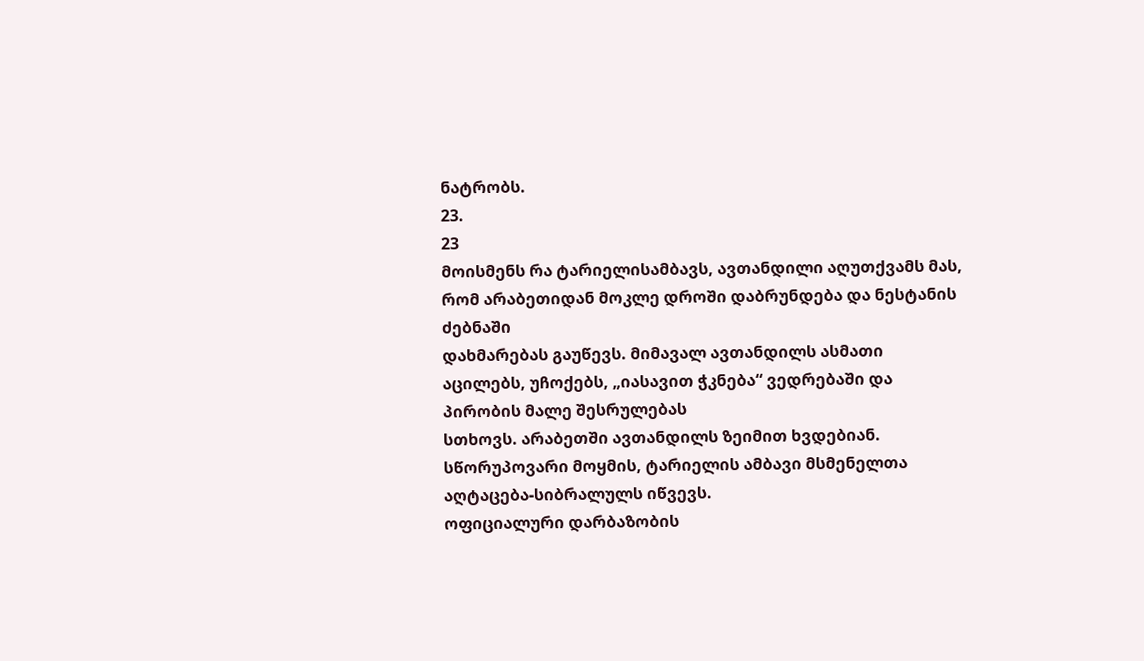ნატრობს.
23.
23
მოისმენს რა ტარიელისამბავს, ავთანდილი აღუთქვამს მას, რომ არაბეთიდან მოკლე დროში დაბრუნდება და ნესტანის ძებნაში
დახმარებას გაუწევს. მიმავალ ავთანდილს ასმათი აცილებს, უჩოქებს, „იასავით ჭკნება“ ვედრებაში და პირობის მალე შესრულებას
სთხოვს. არაბეთში ავთანდილს ზეიმით ხვდებიან. სწორუპოვარი მოყმის, ტარიელის ამბავი მსმენელთა აღტაცება-სიბრალულს იწვევს.
ოფიციალური დარბაზობის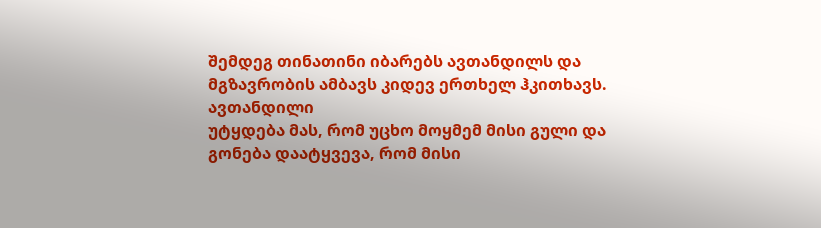შემდეგ თინათინი იბარებს ავთანდილს და მგზავრობის ამბავს კიდევ ერთხელ ჰკითხავს. ავთანდილი
უტყდება მას, რომ უცხო მოყმემ მისი გული და გონება დაატყვევა, რომ მისი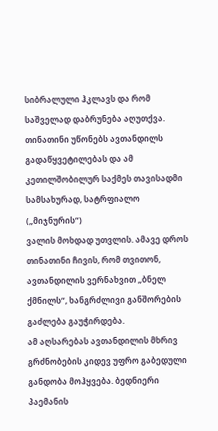სიბრალული ჰკლავს და რომ საშველად დაბრუნება აღუთქვა.
თინათინი უწონებს ავთანდილს გადაწყვეტილებას და ამ კეთილშობილურ საქმეს თავისადმი სამსახურად, სატრფიალო („მიჯნურის“)
ვალის მოხდად უთვლის. ამავე დროს თინათინი ჩივის, რომ თვითონ, ავთანდილის ვერნახვით „ბნელ ქმნილს“, ხანგრძლივი განშორების
გაძლება გაუჭირდება.
ამ აღსარებას ავთანდილის მხრივ გრძნობების კიდევ უფრო გაბედული განდობა მოჰყვება. ბედნიერი პაემანის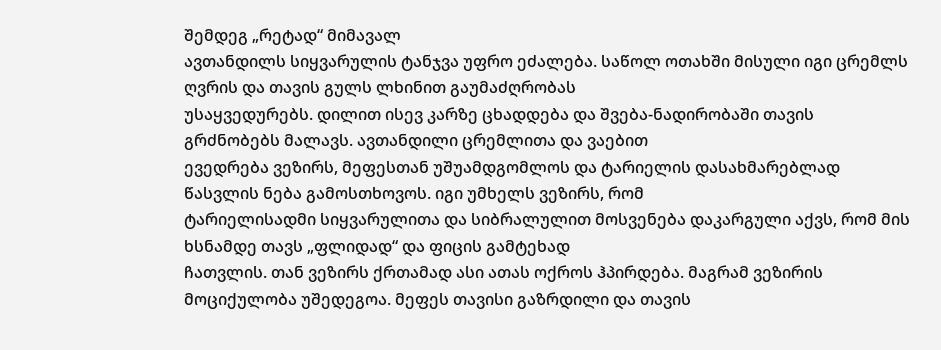შემდეგ „რეტად“ მიმავალ
ავთანდილს სიყვარულის ტანჯვა უფრო ეძალება. საწოლ ოთახში მისული იგი ცრემლს ღვრის და თავის გულს ლხინით გაუმაძღრობას
უსაყვედურებს. დილით ისევ კარზე ცხადდება და შვება-ნადირობაში თავის გრძნობებს მალავს. ავთანდილი ცრემლითა და ვაებით
ევედრება ვეზირს, მეფესთან უშუამდგომლოს და ტარიელის დასახმარებლად წასვლის ნება გამოსთხოვოს. იგი უმხელს ვეზირს, რომ
ტარიელისადმი სიყვარულითა და სიბრალულით მოსვენება დაკარგული აქვს, რომ მის ხსნამდე თავს „ფლიდად“ და ფიცის გამტეხად
ჩათვლის. თან ვეზირს ქრთამად ასი ათას ოქროს ჰპირდება. მაგრამ ვეზირის მოციქულობა უშედეგოა. მეფეს თავისი გაზრდილი და თავის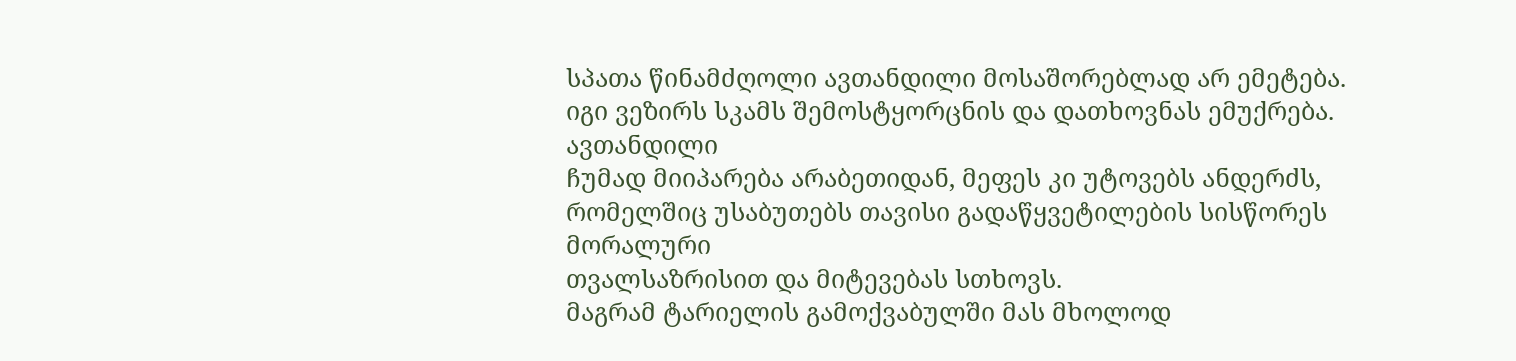სპათა წინამძღოლი ავთანდილი მოსაშორებლად არ ემეტება. იგი ვეზირს სკამს შემოსტყორცნის და დათხოვნას ემუქრება. ავთანდილი
ჩუმად მიიპარება არაბეთიდან, მეფეს კი უტოვებს ანდერძს, რომელშიც უსაბუთებს თავისი გადაწყვეტილების სისწორეს მორალური
თვალსაზრისით და მიტევებას სთხოვს.
მაგრამ ტარიელის გამოქვაბულში მას მხოლოდ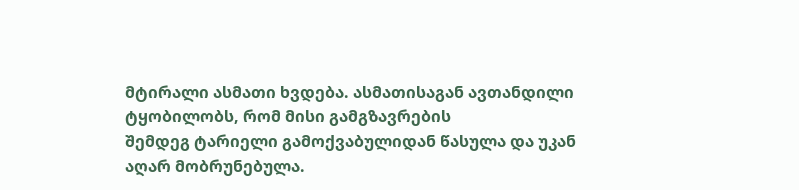მტირალი ასმათი ხვდება. ასმათისაგან ავთანდილი ტყობილობს, რომ მისი გამგზავრების
შემდეგ ტარიელი გამოქვაბულიდან წასულა და უკან აღარ მობრუნებულა.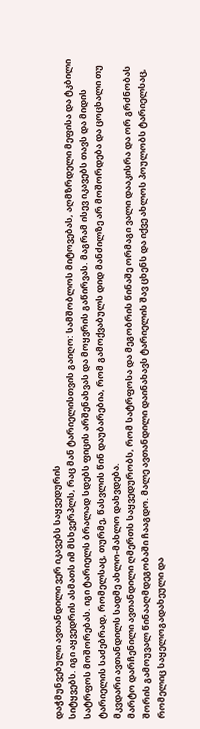დაჭმუნვებული ავთანდილი ვერ იკავებს საყვედურის
სიტყვებს. იგი აყვედრის ასმათს იმ მსხვერპლს, რაც მან ტარიელისთვის გაიღო: სამშობლოს მიტოვებას, აღმზრდელი მეფისა და ტკბილი
სატრფოს მოშორებას. იგი ტარიელს ბრალად სდებს ფიცის არშენახვას და მოყვრის გაწირვას. მაგრამ ისევ იკავებს თავს და მიდის
ტარიელის საძებრად, რომელსაც, თურმე, წასვლის წინ დაუბარებია, რომ გამოქვაბულს დიდ მანძილზე არ მოშორდება და ცოცხალი თუ
მკვდარი ავთანდილს სადმე ახლო-მახლო დახვდება.
მარტო დარჩენილი ავთანდილი ღმერთს საყვედურობს, რომ სატრფოსა და მეგობრის წინაშე ორმაგი ვალი დააკისრა და ორ გრძნობას
შორის გამოუვალ წინააღმდეგობაში ჩააგდო. მალე ავთანდილი დაინახავს ტარიელის შავ ცხენს და იქვე ახლოს პოულობს ტარიელსაც,
რომელიც საყელოგადახეული და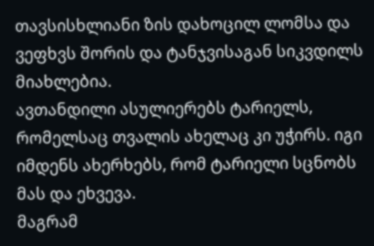თავსისხლიანი ზის დახოცილ ლომსა და ვეფხვს შორის და ტანჯვისაგან სიკვდილს მიახლებია.
ავთანდილი ასულიერებს ტარიელს, რომელსაც თვალის ახელაც კი უჭირს. იგი იმდენს ახერხებს, რომ ტარიელი სცნობს მას და ეხვევა.
მაგრამ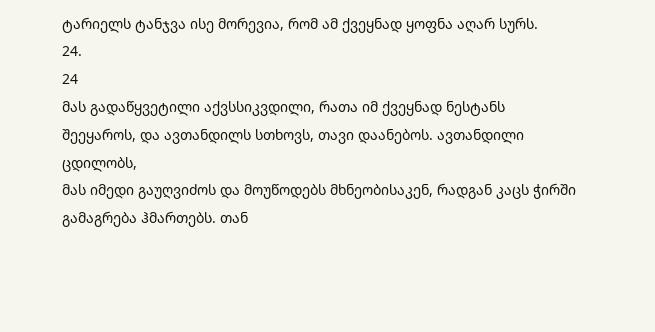ტარიელს ტანჯვა ისე მორევია, რომ ამ ქვეყნად ყოფნა აღარ სურს.
24.
24
მას გადაწყვეტილი აქვსსიკვდილი, რათა იმ ქვეყნად ნესტანს შეეყაროს, და ავთანდილს სთხოვს, თავი დაანებოს. ავთანდილი ცდილობს,
მას იმედი გაუღვიძოს და მოუწოდებს მხნეობისაკენ, რადგან კაცს ჭირში გამაგრება ჰმართებს. თან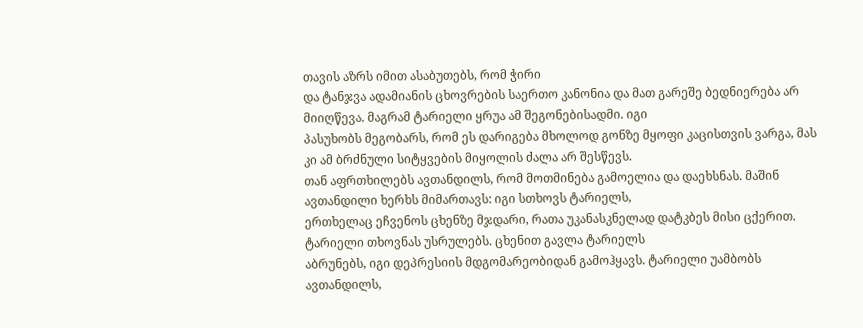თავის აზრს იმით ასაბუთებს, რომ ჭირი
და ტანჯვა ადამიანის ცხოვრების საერთო კანონია და მათ გარეშე ბედნიერება არ მიიღწევა. მაგრამ ტარიელი ყრუა ამ შეგონებისადმი. იგი
პასუხობს მეგობარს, რომ ეს დარიგება მხოლოდ გონზე მყოფი კაცისთვის ვარგა, მას კი ამ ბრძნული სიტყვების მიყოლის ძალა არ შესწევს.
თან აფრთხილებს ავთანდილს, რომ მოთმინება გამოელია და დაეხსნას. მაშინ ავთანდილი ხერხს მიმართავს: იგი სთხოვს ტარიელს,
ერთხელაც ეჩვენოს ცხენზე მჯდარი, რათა უკანასკნელად დატკბეს მისი ცქერით. ტარიელი თხოვნას უსრულებს. ცხენით გავლა ტარიელს
აბრუნებს, იგი დეპრესიის მდგომარეობიდან გამოჰყავს. ტარიელი უამბობს ავთანდილს,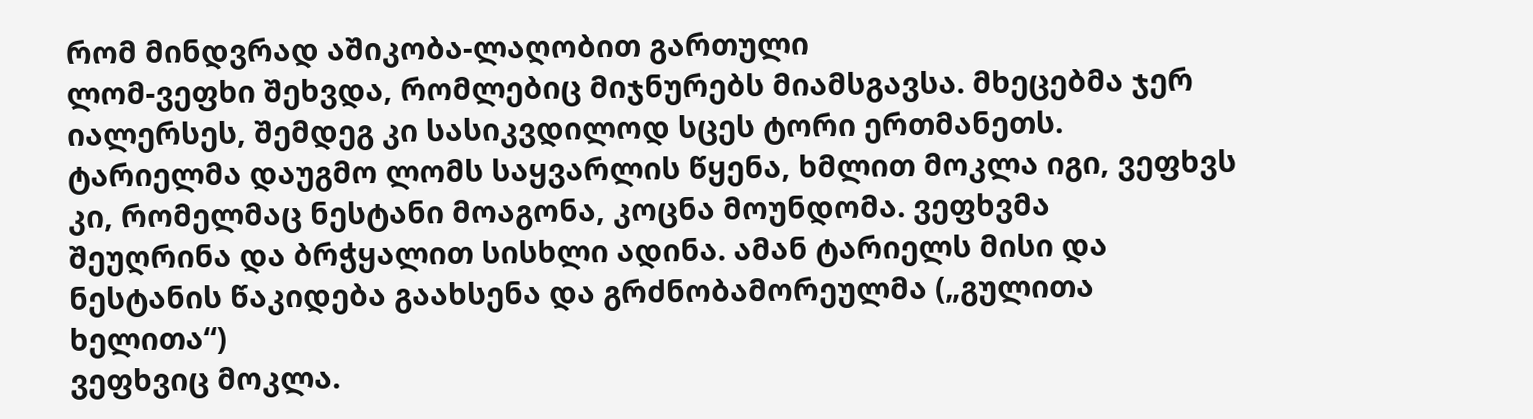რომ მინდვრად აშიკობა-ლაღობით გართული
ლომ-ვეფხი შეხვდა, რომლებიც მიჯნურებს მიამსგავსა. მხეცებმა ჯერ იალერსეს, შემდეგ კი სასიკვდილოდ სცეს ტორი ერთმანეთს.
ტარიელმა დაუგმო ლომს საყვარლის წყენა, ხმლით მოკლა იგი, ვეფხვს კი, რომელმაც ნესტანი მოაგონა, კოცნა მოუნდომა. ვეფხვმა
შეუღრინა და ბრჭყალით სისხლი ადინა. ამან ტარიელს მისი და ნესტანის წაკიდება გაახსენა და გრძნობამორეულმა („გულითა ხელითა“)
ვეფხვიც მოკლა.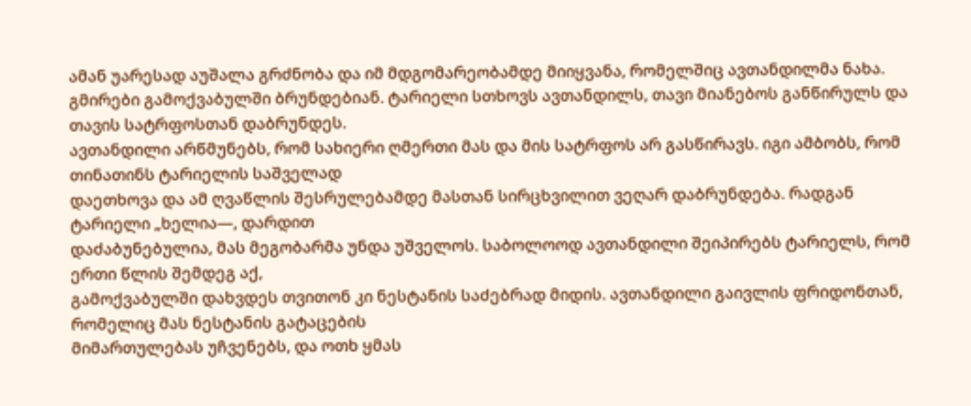ამან უარესად აუშალა გრძნობა და იმ მდგომარეობამდე მიიყვანა, რომელშიც ავთანდილმა ნახა.
გმირები გამოქვაბულში ბრუნდებიან. ტარიელი სთხოვს ავთანდილს, თავი მიანებოს განწირულს და თავის სატრფოსთან დაბრუნდეს.
ავთანდილი არწმუნებს, რომ სახიერი ღმერთი მას და მის სატრფოს არ გასწირავს. იგი ამბობს, რომ თინათინს ტარიელის საშველად
დაეთხოვა და ამ ღვაწლის შესრულებამდე მასთან სირცხვილით ვეღარ დაბრუნდება. რადგან ტარიელი „ხელია―, დარდით
დაძაბუნებულია, მას მეგობარმა უნდა უშველოს. საბოლოოდ ავთანდილი შეიპირებს ტარიელს, რომ ერთი წლის შემდეგ აქ,
გამოქვაბულში დახვდეს თვითონ კი ნესტანის საძებრად მიდის. ავთანდილი გაივლის ფრიდონთან, რომელიც მას ნესტანის გატაცების
მიმართულებას უჩვენებს, და ოთხ ყმას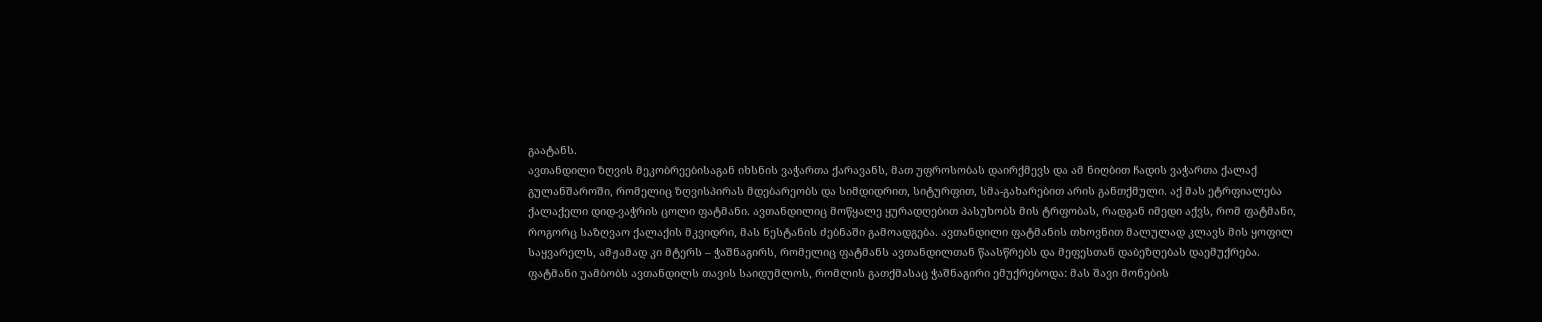გაატანს.
ავთანდილი ზღვის მეკობრეებისაგან იხსნის ვაჭართა ქარავანს, მათ უფროსობას დაირქმევს და ამ ნიღბით ჩადის ვაჭართა ქალაქ
გულანშაროში, რომელიც ზღვისპირას მდებარეობს და სიმდიდრით, სიტურფით, სმა-გახარებით არის განთქმული. აქ მას ეტრფიალება
ქალაქელი დიდ-ვაჭრის ცოლი ფატმანი. ავთანდილიც მოწყალე ყურადღებით პასუხობს მის ტრფობას, რადგან იმედი აქვს, რომ ფატმანი,
როგორც საზღვაო ქალაქის მკვიდრი, მას ნესტანის ძებნაში გამოადგება. ავთანდილი ფატმანის თხოვნით მალულად კლავს მის ყოფილ
საყვარელს, ამჟამად კი მტერს – ჭაშნაგირს, რომელიც ფატმანს ავთანდილთან წაასწრებს და მეფესთან დაბეზღებას დაემუქრება.
ფატმანი უამბობს ავთანდილს თავის საიდუმლოს, რომლის გათქმასაც ჭაშნაგირი ემუქრებოდა: მას შავი მონების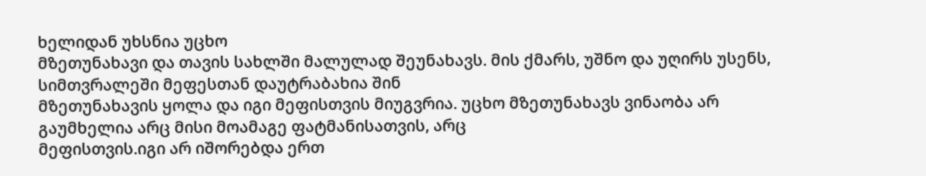ხელიდან უხსნია უცხო
მზეთუნახავი და თავის სახლში მალულად შეუნახავს. მის ქმარს, უშნო და უღირს უსენს, სიმთვრალეში მეფესთან დაუტრაბახია შინ
მზეთუნახავის ყოლა და იგი მეფისთვის მიუგვრია. უცხო მზეთუნახავს ვინაობა არ გაუმხელია არც მისი მოამაგე ფატმანისათვის, არც
მეფისთვის.იგი არ იშორებდა ერთ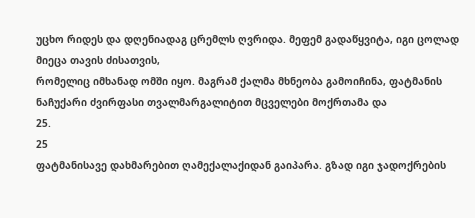უცხო რიდეს და დღენიადაგ ცრემლს ღვრიდა. მეფემ გადაწყვიტა, იგი ცოლად მიეცა თავის ძისათვის,
რომელიც იმხანად ომში იყო. მაგრამ ქალმა მხნეობა გამოიჩინა, ფატმანის ნაჩუქარი ძვირფასი თვალმარგალიტით მცველები მოქრთამა და
25.
25
ფატმანისავე დახმარებით ღამექალაქიდან გაიპარა. გზად იგი ჯადოქრების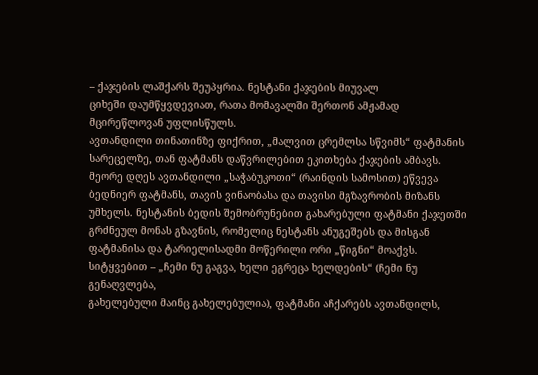– ქაჯების ლაშქარს შეუპყრია. ნესტანი ქაჯების მიუვალ
ციხეში დაუმწყვდევიათ, რათა მომავალში შერთონ ამჟამად მცირეწლოვან უფლისწულს.
ავთანდილი თინათინზე ფიქრით, „მალვით ცრემლსა სწვიმს“ ფატმანის სარეცელზე, თან ფატმანს დაწვრილებით ეკითხება ქაჯების ამბავს.
მეორე დღეს ავთანდილი „საჭაბუკოთი“ (რაინდის სამოსით) ეწვევა ბედნიერ ფატმანს, თავის ვინაობასა და თავისი მგზავრობის მიზანს
უმხელს. ნესტანის ბედის შემობრუნებით გახარებული ფატმანი ქაჯეთში გრძნეულ მონას გზავნის, რომელიც ნესტანს ანუგეშებს და მისგან
ფატმანისა და ტარიელისადმი მოწერილი ორი „წიგნი“ მოაქვს. სიტყვებით – „ჩემი ნუ გაგვა, ხელი ეგრეცა ხელდების“ (ჩემი ნუ გენაღვლება,
გახელებული მაინც გახელებულია), ფატმანი აჩქარებს ავთანდილს,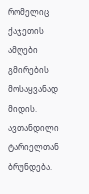რომელიც ქაჯეთის ამღები გმირების მოსაყვანად მიდის.
ავთანდილი ტარიელთან ბრუნდება.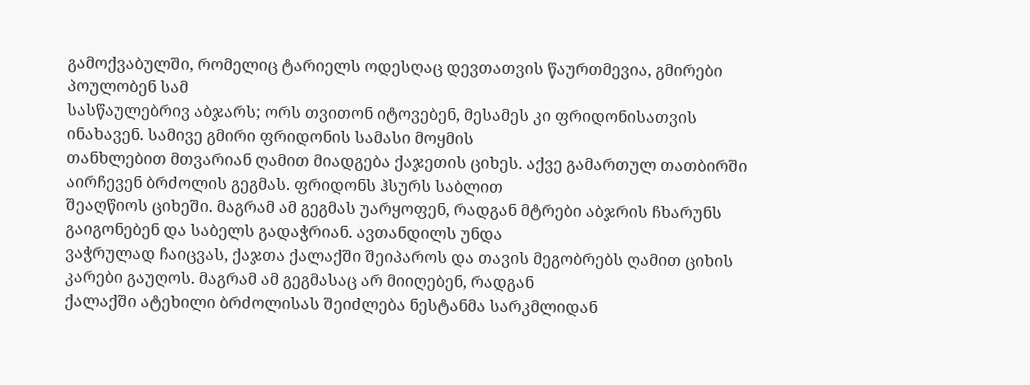გამოქვაბულში, რომელიც ტარიელს ოდესღაც დევთათვის წაურთმევია, გმირები პოულობენ სამ
სასწაულებრივ აბჯარს; ორს თვითონ იტოვებენ, მესამეს კი ფრიდონისათვის ინახავენ. სამივე გმირი ფრიდონის სამასი მოყმის
თანხლებით მთვარიან ღამით მიადგება ქაჯეთის ციხეს. აქვე გამართულ თათბირში აირჩევენ ბრძოლის გეგმას. ფრიდონს ჰსურს საბლით
შეაღწიოს ციხეში. მაგრამ ამ გეგმას უარყოფენ, რადგან მტრები აბჯრის ჩხარუნს გაიგონებენ და საბელს გადაჭრიან. ავთანდილს უნდა
ვაჭრულად ჩაიცვას, ქაჯთა ქალაქში შეიპაროს და თავის მეგობრებს ღამით ციხის კარები გაუღოს. მაგრამ ამ გეგმასაც არ მიიღებენ, რადგან
ქალაქში ატეხილი ბრძოლისას შეიძლება ნესტანმა სარკმლიდან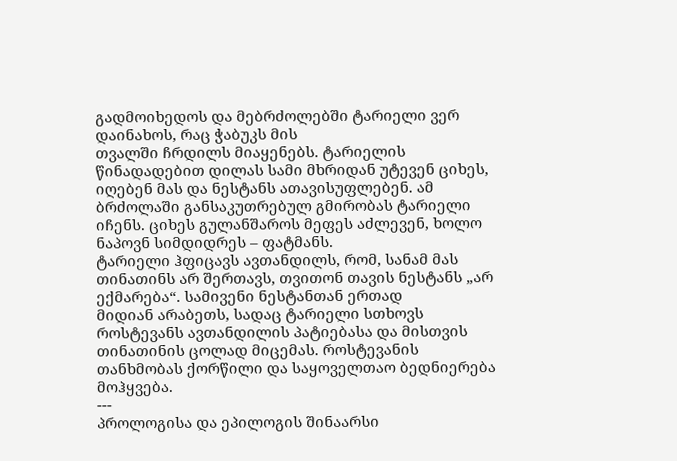გადმოიხედოს და მებრძოლებში ტარიელი ვერ დაინახოს, რაც ჭაბუკს მის
თვალში ჩრდილს მიაყენებს. ტარიელის წინადადებით დილას სამი მხრიდან უტევენ ციხეს, იღებენ მას და ნესტანს ათავისუფლებენ. ამ
ბრძოლაში განსაკუთრებულ გმირობას ტარიელი იჩენს. ციხეს გულანშაროს მეფეს აძლევენ, ხოლო ნაპოვნ სიმდიდრეს – ფატმანს.
ტარიელი ჰფიცავს ავთანდილს, რომ, სანამ მას თინათინს არ შერთავს, თვითონ თავის ნესტანს „არ ექმარება“. სამივენი ნესტანთან ერთად
მიდიან არაბეთს, სადაც ტარიელი სთხოვს როსტევანს ავთანდილის პატიებასა და მისთვის თინათინის ცოლად მიცემას. როსტევანის
თანხმობას ქორწილი და საყოველთაო ბედნიერება მოჰყვება.
---
პროლოგისა და ეპილოგის შინაარსი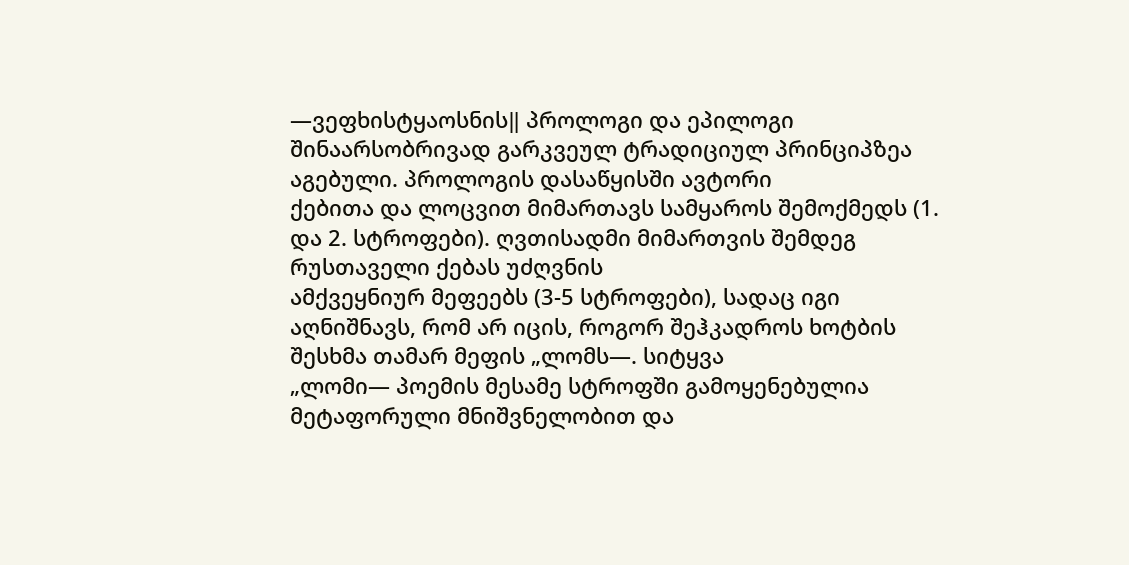―ვეფხისტყაოსნის‖ პროლოგი და ეპილოგი შინაარსობრივად გარკვეულ ტრადიციულ პრინციპზეა აგებული. პროლოგის დასაწყისში ავტორი
ქებითა და ლოცვით მიმართავს სამყაროს შემოქმედს (1. და 2. სტროფები). ღვთისადმი მიმართვის შემდეგ რუსთაველი ქებას უძღვნის
ამქვეყნიურ მეფეებს (3-5 სტროფები), სადაც იგი აღნიშნავს, რომ არ იცის, როგორ შეჰკადროს ხოტბის შესხმა თამარ მეფის „ლომს―. სიტყვა
„ლომი― პოემის მესამე სტროფში გამოყენებულია მეტაფორული მნიშვნელობით და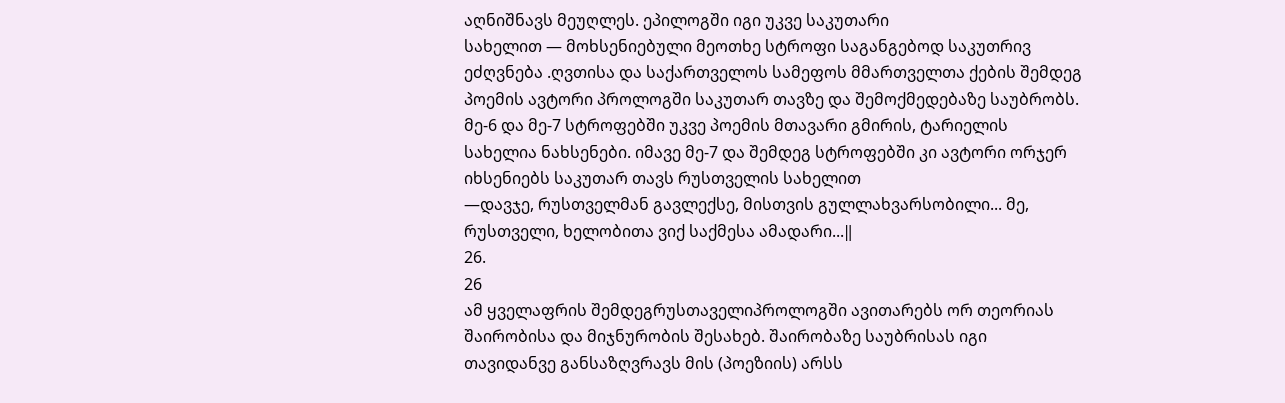აღნიშნავს მეუღლეს. ეპილოგში იგი უკვე საკუთარი
სახელით — მოხსენიებული მეოთხე სტროფი საგანგებოდ საკუთრივ ეძღვნება .ღვთისა და საქართველოს სამეფოს მმართველთა ქების შემდეგ
პოემის ავტორი პროლოგში საკუთარ თავზე და შემოქმედებაზე საუბრობს. მე-6 და მე-7 სტროფებში უკვე პოემის მთავარი გმირის, ტარიელის
სახელია ნახსენები. იმავე მე-7 და შემდეგ სტროფებში კი ავტორი ორჯერ იხსენიებს საკუთარ თავს რუსთველის სახელით
―დავჯე, რუსთველმან გავლექსე, მისთვის გულლახვარსობილი... მე, რუსთველი, ხელობითა ვიქ საქმესა ამადარი...‖
26.
26
ამ ყველაფრის შემდეგრუსთაველიპროლოგში ავითარებს ორ თეორიას შაირობისა და მიჯნურობის შესახებ. შაირობაზე საუბრისას იგი
თავიდანვე განსაზღვრავს მის (პოეზიის) არსს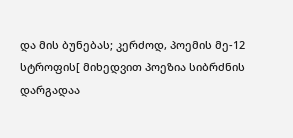და მის ბუნებას; კერძოდ, პოემის მე-12 სტროფის[ მიხედვით პოეზია სიბრძნის დარგადაა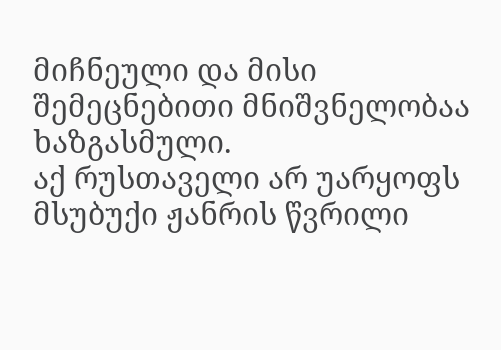მიჩნეული და მისი შემეცნებითი მნიშვნელობაა ხაზგასმული.
აქ რუსთაველი არ უარყოფს მსუბუქი ჟანრის წვრილი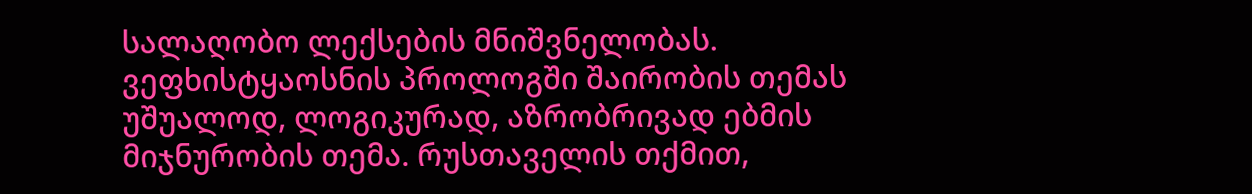სალაღობო ლექსების მნიშვნელობას.
ვეფხისტყაოსნის პროლოგში შაირობის თემას უშუალოდ, ლოგიკურად, აზრობრივად ებმის მიჯნურობის თემა. რუსთაველის თქმით,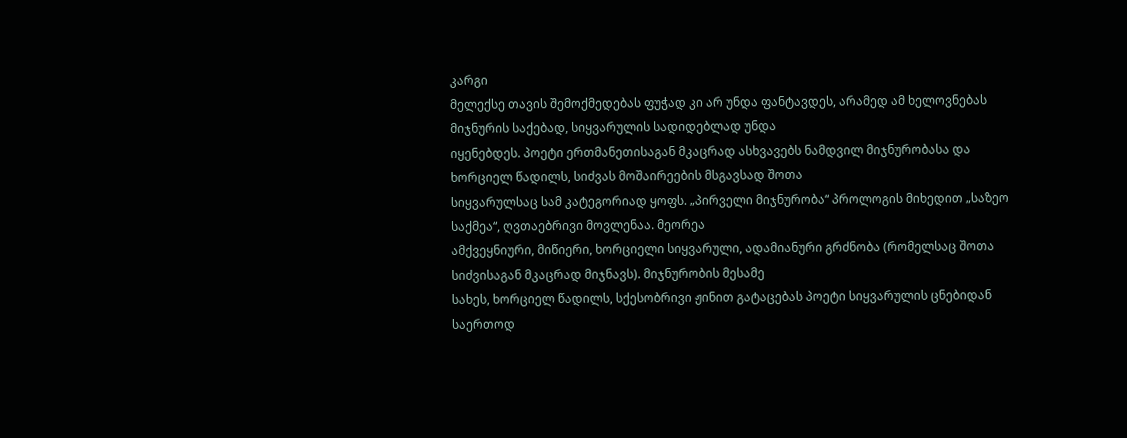კარგი
მელექსე თავის შემოქმედებას ფუჭად კი არ უნდა ფანტავდეს, არამედ ამ ხელოვნებას მიჯნურის საქებად, სიყვარულის სადიდებლად უნდა
იყენებდეს. პოეტი ერთმანეთისაგან მკაცრად ასხვავებს ნამდვილ მიჯნურობასა და ხორციელ წადილს, სიძვას მოშაირეების მსგავსად შოთა
სიყვარულსაც სამ კატეგორიად ყოფს. „პირველი მიჯნურობა“ პროლოგის მიხედით „საზეო საქმეა“, ღვთაებრივი მოვლენაა. მეორეა
ამქვეყნიური, მიწიერი, ხორციელი სიყვარული, ადამიანური გრძნობა (რომელსაც შოთა სიძვისაგან მკაცრად მიჯნავს). მიჯნურობის მესამე
სახეს, ხორციელ წადილს, სქესობრივი ჟინით გატაცებას პოეტი სიყვარულის ცნებიდან საერთოდ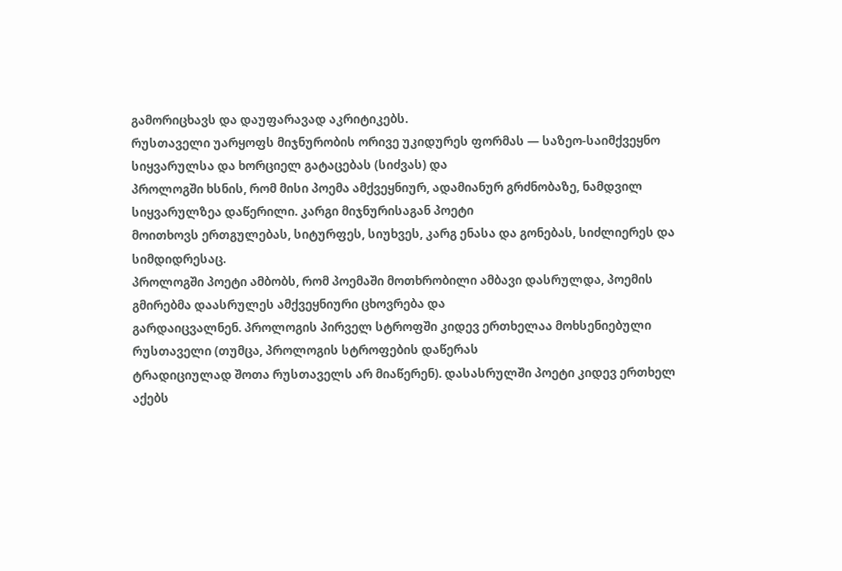გამორიცხავს და დაუფარავად აკრიტიკებს.
რუსთაველი უარყოფს მიჯნურობის ორივე უკიდურეს ფორმას — საზეო-საიმქვეყნო სიყვარულსა და ხორციელ გატაცებას (სიძვას) და
პროლოგში ხსნის, რომ მისი პოემა ამქვეყნიურ, ადამიანურ გრძნობაზე, ნამდვილ სიყვარულზეა დაწერილი. კარგი მიჯნურისაგან პოეტი
მოითხოვს ერთგულებას, სიტურფეს, სიუხვეს, კარგ ენასა და გონებას, სიძლიერეს და სიმდიდრესაც.
პროლოგში პოეტი ამბობს, რომ პოემაში მოთხრობილი ამბავი დასრულდა, პოემის გმირებმა დაასრულეს ამქვეყნიური ცხოვრება და
გარდაიცვალნენ. პროლოგის პირველ სტროფში კიდევ ერთხელაა მოხსენიებული რუსთაველი (თუმცა, პროლოგის სტროფების დაწერას
ტრადიციულად შოთა რუსთაველს არ მიაწერენ). დასასრულში პოეტი კიდევ ერთხელ აქებს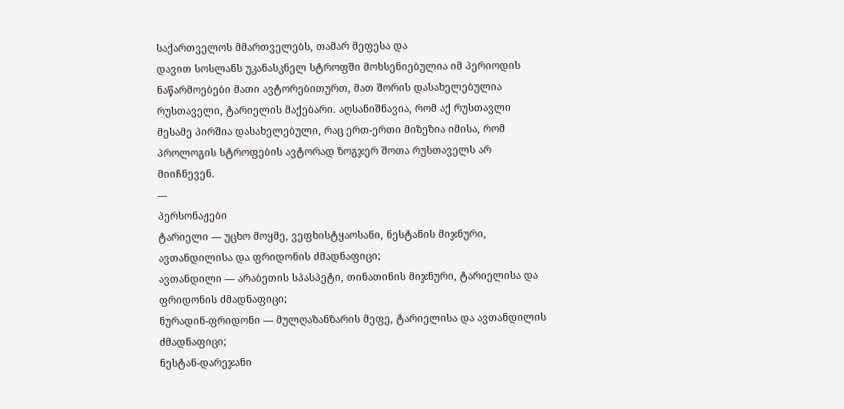საქართველოს მმართველებს, თამარ მეფესა და
დავით სოსლანს უკანასკნელ სტროფში მოხსენიებულია იმ პერიოდის ნაწარმოებები მათი ავტორებითურთ, მათ შორის დასახელებულია
რუსთაველი, ტარიელის მაქებარი. აღსანიშნავია, რომ აქ რუსთავლი მესამე პირშია დასახელებული, რაც ერთ-ერთი მიზეზია იმისა, რომ
პროლოგის სტროფების ავტორად ზოგჯერ შოთა რუსთაველს არ მიიჩნევენ.
---
პერსონაჟები
ტარიელი — უცხო მოყმე, ვეფხისტყაოსანი, ნესტანის მიჯნური, ავთანდილისა და ფრიდონის ძმადნაფიცი;
ავთანდილი — არაბეთის სპასპეტი, თინათინის მიჯნური, ტარიელისა და ფრიდონის ძმადნაფიცი;
ნურადინ-ფრიდონი — მულღაზანზარის მეფე, ტარიელისა და ავთანდილის ძმადნაფიცი;
ნესტან-დარეჯანი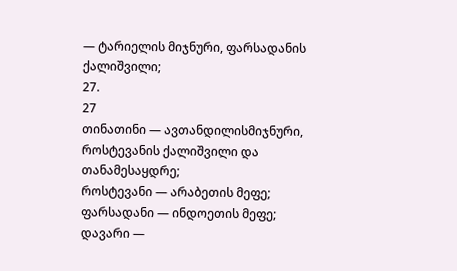— ტარიელის მიჯნური, ფარსადანის ქალიშვილი;
27.
27
თინათინი — ავთანდილისმიჯნური, როსტევანის ქალიშვილი და თანამესაყდრე;
როსტევანი — არაბეთის მეფე;
ფარსადანი — ინდოეთის მეფე;
დავარი —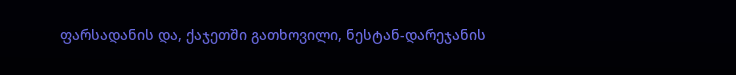ფარსადანის და, ქაჯეთში გათხოვილი, ნესტან-დარეჯანის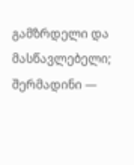გამზრდელი და მასწავლებელი;
შერმადინი —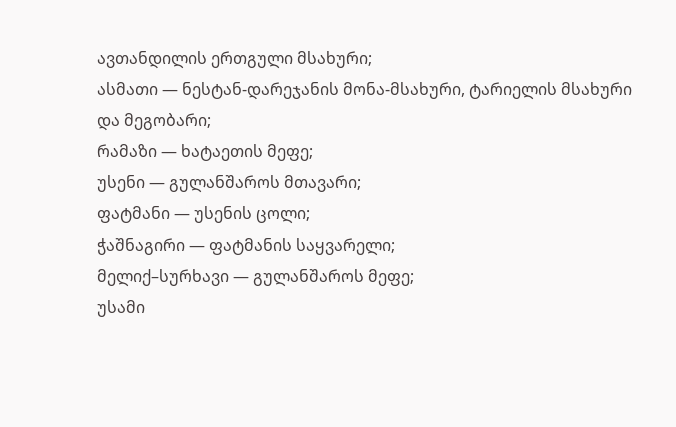ავთანდილის ერთგული მსახური;
ასმათი — ნესტან-დარეჯანის მონა-მსახური, ტარიელის მსახური და მეგობარი;
რამაზი — ხატაეთის მეფე;
უსენი — გულანშაროს მთავარი;
ფატმანი — უსენის ცოლი;
ჭაშნაგირი — ფატმანის საყვარელი;
მელიქ–სურხავი — გულანშაროს მეფე;
უსამი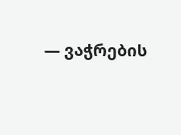— ვაჭრების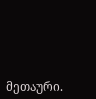მეთაური.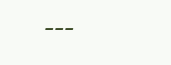---